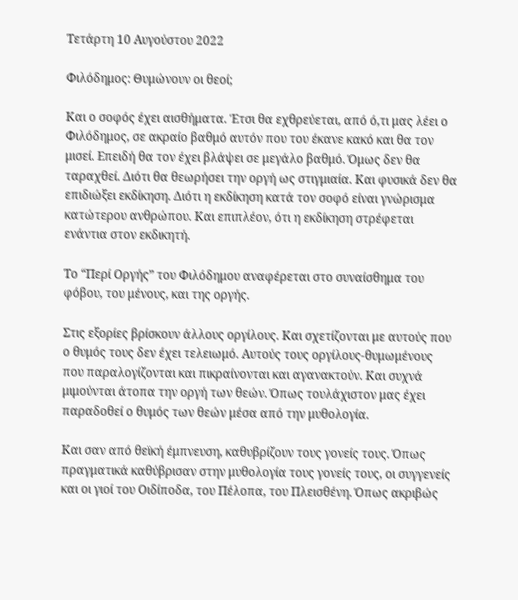Τετάρτη 10 Αυγούστου 2022

Φιλόδημος: Θυμώνουν οι θεοί;

Και ο σοφός έχει αισθήματα. Έτσι θα εχθρεύεται, από ό,τι μας λέει ο Φιλόδημος, σε ακραίο βαθμό αυτόν που του έκανε κακό και θα τον μισεί. Επειδή θα τον έχει βλάψει σε μεγάλο βαθμό. Όμως δεν θα ταραχθεί. Διότι θα θεωρήσει την οργή ως στιγμιαία. Και φυσικά δεν θα επιδιώξει εκδίκηση. Διότι η εκδίκηση κατά τον σοφό είναι γνώρισμα κατώτερου ανθρώπου. Και επιπλέον, ότι η εκδίκηση στρέφεται ενάντια στον εκδικητή.

Το “Περί Οργής” του Φιλόδημου αναφέρεται στο συναίσθημα του φόβου, του μένους, και της οργής.

Στις εξορίες βρίσκουν άλλους οργίλους. Και σχετίζονται με αυτούς που ο θυμός τους δεν έχει τελειωμό. Αυτούς τους οργίλους-θυμωμένους που παραλογίζονται και πικραίνονται και αγανακτούν. Και συχνά μιμούνται άτοπα την οργή των θεών. Όπως τουλάχιστον μας έχει παραδοθεί ο θυμός των θεών μέσα από την μυθολογία.

Και σαν από θεϊκή έμπνευση, καθυβρίζουν τους γονείς τους. Όπως πραγματικά καθύβρισαν στην μυθολογία τους γονείς τους, οι συγγενείς και οι γιοί του Οιδίποδα, του Πέλοπα, του Πλεισθένη. Όπως ακριβώς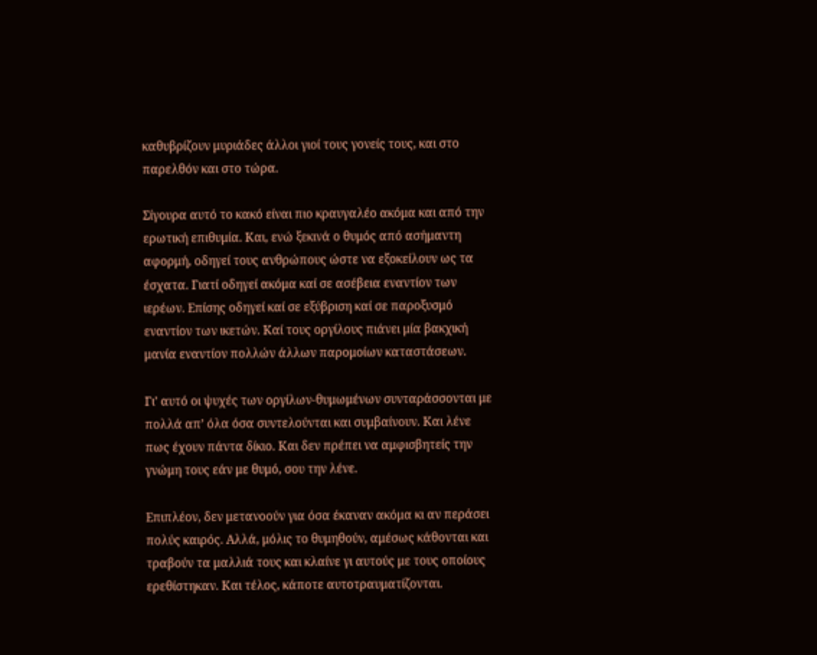καθυβρίζουν μυριάδες άλλοι γιοί τους γονείς τους, και στο παρελθόν και στο τώρα.

Σίγουρα αυτό το κακό είναι πιο κραυγαλέο ακόμα και από την ερωτική επιθυμία. Και, ενώ ξεκινά ο θυμός από ασήμαντη αφορμή, οδηγεί τους ανθρώπους ώστε να εξοκείλουν ως τα έσχατα. Γιατί οδηγεί ακόμα καί σε ασέβεια εναντίον των ιερέων. Επίσης οδηγεί καί σε εξύβριση καί σε παροξυσμό εναντίον των ικετών. Καί τους οργίλους πιάνει μία βακχική μανία εναντίον πολλών άλλων παρομοίων καταστάσεων.

Γι’ αυτό οι ψυχές των οργίλων-θυμωμένων συνταράσσονται με πολλά απ’ όλα όσα συντελούνται και συμβαίνουν. Και λένε πως έχουν πάντα δίκιο. Και δεν πρέπει να αμφισβητείς την γνώμη τους εάν με θυμό, σου την λένε.

Επιπλέον, δεν μετανοούν για όσα έκαναν ακόμα κι αν περάσει πολύς καιρός. Αλλά, μόλις το θυμηθούν, αμέσως κάθονται και τραβούν τα μαλλιά τους και κλαίνε γι αυτούς με τους οποίους ερεθίστηκαν. Και τέλος, κάποτε αυτοτραυματίζονται.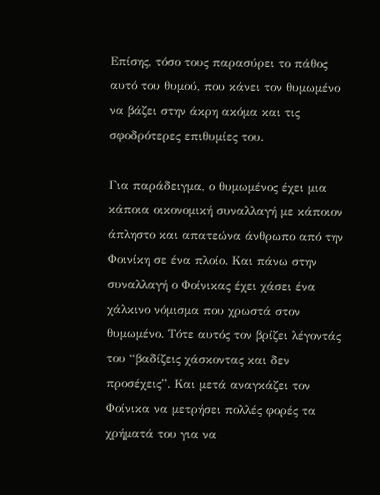Επίσης, τόσο τους παρασύρει το πάθος αυτό του θυμού, που κάνει τον θυμωμένο να βάζει στην άκρη ακόμα και τις σφοδρότερες επιθυμίες του.

Για παράδειγμα, ο θυμωμένος έχει μια κάποια οικονομική συναλλαγή με κάποιον άπληστο και απατεώνα άνθρωπο από την Φοινίκη σε ένα πλοίο. Και πάνω στην συναλλαγή ο Φοίνικας έχει χάσει ένα χάλκινο νόμισμα που χρωστά στον θυμωμένο. Τότε αυτός τον βρίζει λέγοντάς του “βαδίζεις χάσκοντας και δεν προσέχεις”. Και μετά αναγκάζει τον Φοίνικα να μετρήσει πολλές φορές τα χρήματά του για να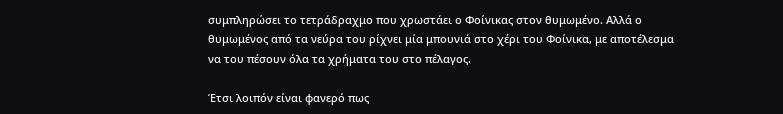συμπληρώσει το τετράδραχμο που χρωστάει ο Φοίνικας στον θυμωμένο. Αλλά ο θυμωμένος από τα νεύρα του ρίχνει μία μπουνιά στο χέρι του Φοίνικα, με αποτέλεσμα να του πέσουν όλα τα χρήματα του στο πέλαγος.

Έτσι λοιπόν είναι φανερό πως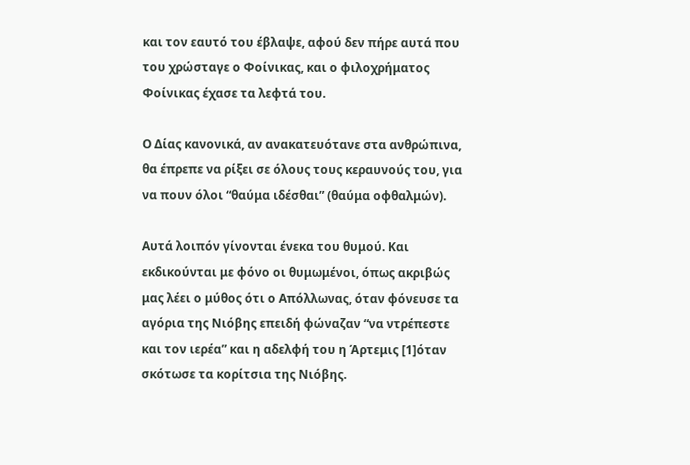και τον εαυτό του έβλαψε, αφού δεν πήρε αυτά που του χρώσταγε ο Φοίνικας, και ο φιλοχρήματος Φοίνικας έχασε τα λεφτά του.

Ο Δίας κανονικά, αν ανακατευότανε στα ανθρώπινα, θα έπρεπε να ρίξει σε όλους τους κεραυνούς του, για να πουν όλοι “θαύμα ιδέσθαι” (θαύμα οφθαλμών).

Αυτά λοιπόν γίνονται ένεκα του θυμού. Και εκδικούνται με φόνο οι θυμωμένοι, όπως ακριβώς μας λέει ο μύθος ότι ο Απόλλωνας, όταν φόνευσε τα αγόρια της Νιόβης επειδή φώναζαν “να ντρέπεστε και τον ιερέα” και η αδελφή του η Άρτεμις [1]όταν σκότωσε τα κορίτσια της Νιόβης.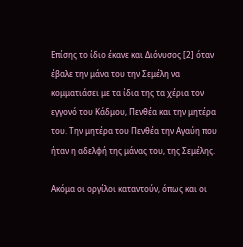Επίσης το ίδιο έκανε και Διόνυσος [2] όταν έβαλε την μάνα του την Σεμέλη να κομματιάσει με τα ίδια της τα χέρια τον εγγονό του Κάδμου, Πενθέα και την μητέρα του. Την μητέρα του Πενθέα την Αγαύη που ήταν η αδελφή της μάνας του, της Σεμέλης.

Ακόμα οι οργίλοι καταντούν, όπως και οι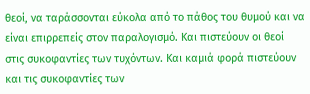θεοί, να ταράσσονται εύκολα από το πάθος του θυμού και να είναι επιρρεπείς στον παραλογισμό. Και πιστεύουν οι θεοί στις συκοφαντίες των τυχόντων. Και καμιά φορά πιστεύουν και τις συκοφαντίες των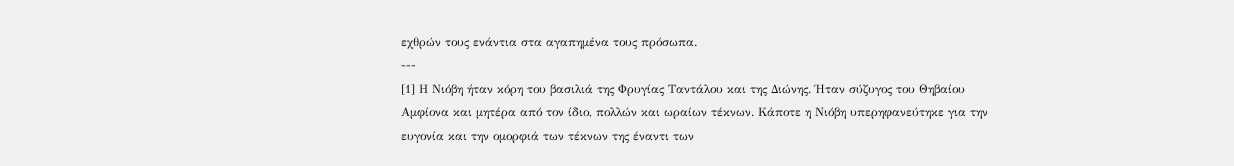εχθρών τους ενάντια στα αγαπημένα τους πρόσωπα.
---
[1] Η Νιόβη ήταν κόρη του βασιλιά της Φρυγίας Ταντάλου και της Διώνης. Ήταν σύζυγος του Θηβαίου Αμφίονα και μητέρα από τον ίδιο, πολλών και ωραίων τέκνων. Κάποτε η Νιόβη υπερηφανεύτηκε για την ευγονία και την ομορφιά των τέκνων της έναντι των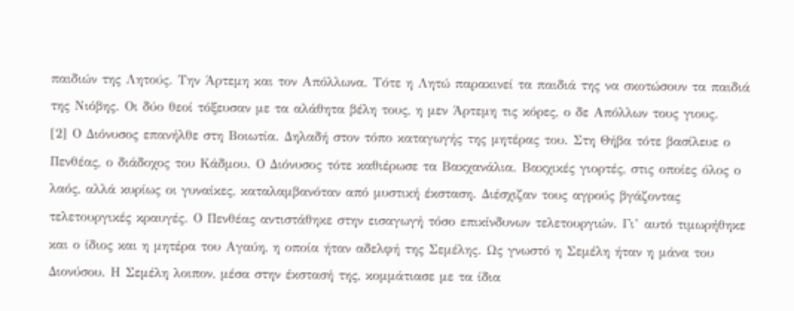παιδιών της Λητούς. Την Άρτεμη και τον Απόλλωνα. Τότε η Λητώ παρακινεί τα παιδιά της να σκοτώσουν τα παιδιά της Νιόβης. Οι δύο θεοί τόξευσαν με τα αλάθητα βέλη τους, η μεν Άρτεμη τις κόρες, ο δε Απόλλων τους γιους.
[2] Ο Διόνυσος επανήλθε στη Βοιωτία. Δηλαδή στον τόπο καταγωγής της μητέρας του. Στη Θήβα τότε βασίλευε ο Πενθέας, ο διάδοχος του Κάδμου. Ο Διόνυσος τότε καθιέρωσε τα Βακχανάλια. Βακχικές γιορτές, στις οποίες όλος ο λαός, αλλά κυρίως οι γυναίκες, καταλαμβανόταν από μυστική έκσταση. Διέσχιζαν τους αγρούς βγάζοντας τελετουργικές κραυγές. Ο Πενθέας αντιστάθηκε στην εισαγωγή τόσο επικίνδυνων τελετουργιών. Γι’ αυτό τιμωρήθηκε και ο ίδιος και η μητέρα του Αγαύη, η οποία ήταν αδελφή της Σεμέλης. Ως γνωστό η Σεμέλη ήταν η μάνα του Διονύσου. Η Σεμέλη λοιπον, μέσα στην έκστασή της, κομμάτιασε με τα ίδια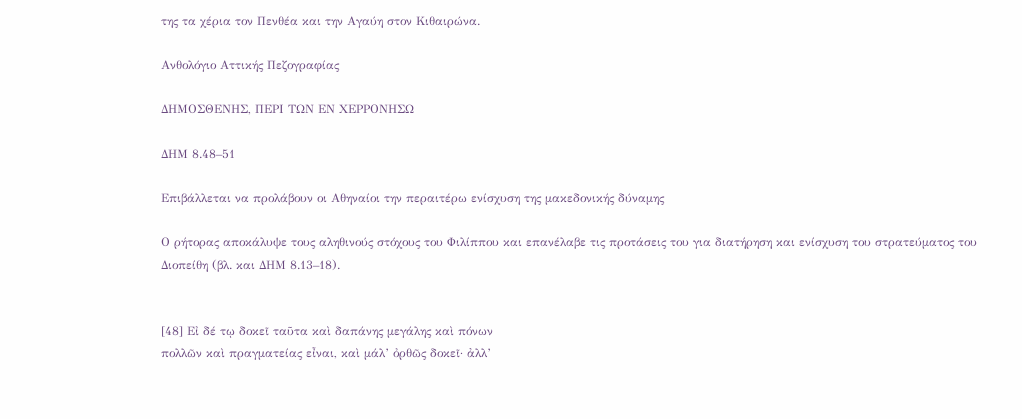της τα χέρια τον Πενθέα και την Αγαύη στον Κιθαιρώνα.

Ανθολόγιο Αττικής Πεζογραφίας

ΔΗΜΟΣΘΕΝΗΣ, ΠΕΡΙ ΤΩΝ ΕΝ ΧΕΡΡΟΝΗΣΩ

ΔΗΜ 8.48–51

Επιβάλλεται να προλάβουν οι Αθηναίοι την περαιτέρω ενίσχυση της μακεδονικής δύναμης

Ο ρήτορας αποκάλυψε τους αληθινούς στόχους του Φιλίππου και επανέλαβε τις προτάσεις του για διατήρηση και ενίσχυση του στρατεύματος του Διοπείθη (βλ. και ΔΗΜ 8.13–18).


[48] Εἰ δέ τῳ δοκεῖ ταῦτα καὶ δαπάνης μεγάλης καὶ πόνων
πολλῶν καὶ πραγματείας εἶναι, καὶ μάλ’ ὀρθῶς δοκεῖ· ἀλλ’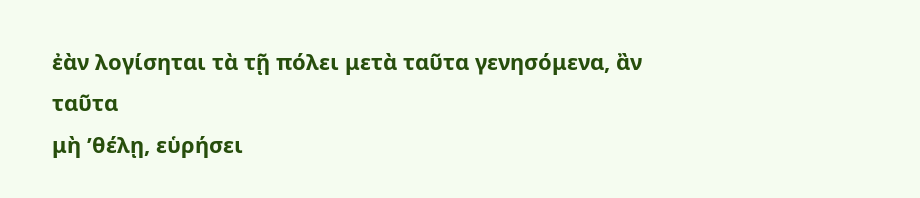ἐὰν λογίσηται τὰ τῇ πόλει μετὰ ταῦτα γενησόμενα, ἂν ταῦτα
μὴ ’θέλῃ, εὑρήσει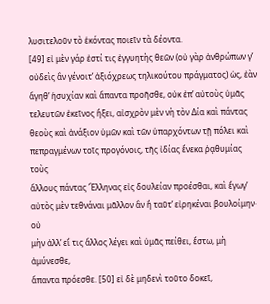λυσιτελοῦν τὸ ἑκόντας ποιεῖν τὰ δέοντα.
[49] εἰ μὲν γάρ ἐστί τις ἐγγυητὴς θεῶν (οὐ γὰρ ἀνθρώπων γ’
οὐδεὶς ἂν γένοιτ’ ἀξιόχρεως τηλικούτου πράγματος) ὡς, ἐὰν
ἄγηθ’ ἡσυχίαν καὶ ἅπαντα προῆσθε, οὐκ ἐπ’ αὐτοὺς ὑμᾶς
τελευτῶν ἐκεῖνος ἥξει, αἰσχρὸν μὲν νὴ τὸν Δία καὶ πάντας
θεοὺς καὶ ἀνάξιον ὑμῶν καὶ τῶν ὑπαρχόντων τῇ πόλει καὶ
πεπραγμένων τοῖς προγόνοις, τῆς ἰδίας ἕνεκα ῥᾳθυμίας τοὺς
ἄλλους πάντας Ἕλληνας εἰς δουλείαν προέσθαι, καὶ ἔγωγ’
αὐτὸς μὲν τεθνάναι μᾶλλον ἂν ἢ ταῦτ’ εἰρηκέναι βουλοίμην· οὐ
μὴν ἀλλ’ εἴ τις ἄλλος λέγει καὶ ὑμᾶς πείθει, ἔστω, μὴ ἀμύνεσθε,
ἅπαντα πρόεσθε. [50] εἰ δὲ μηδενὶ τοῦτο δοκεῖ,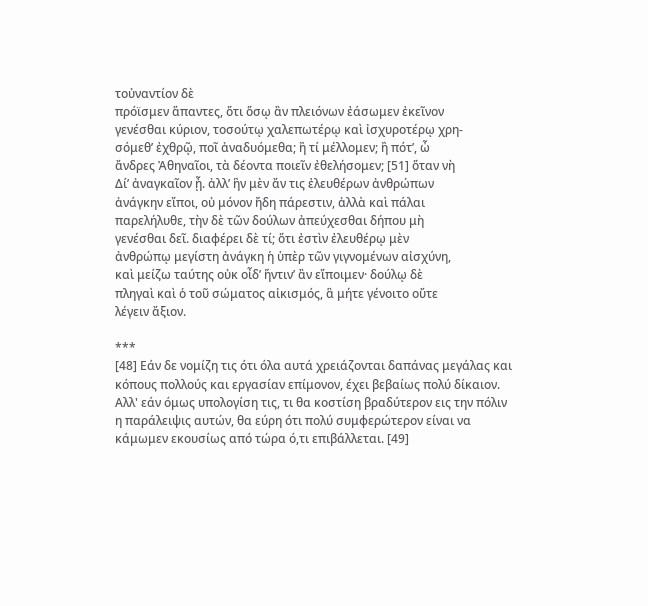τοὐναντίον δὲ
πρόϊσμεν ἅπαντες, ὅτι ὅσῳ ἂν πλειόνων ἐάσωμεν ἐκεῖνον
γενέσθαι κύριον, τοσούτῳ χαλεπωτέρῳ καὶ ἰσχυροτέρῳ χρη-
σόμεθ’ ἐχθρῷ, ποῖ ἀναδυόμεθα; ἢ τί μέλλομεν; ἢ πότ’, ὦ
ἄνδρες Ἀθηναῖοι, τὰ δέοντα ποιεῖν ἐθελήσομεν; [51] ὅταν νὴ
Δί’ ἀναγκαῖον ᾖ. ἀλλ’ ἣν μὲν ἄν τις ἐλευθέρων ἀνθρώπων
ἀνάγκην εἴποι, οὐ μόνον ἤδη πάρεστιν, ἀλλὰ καὶ πάλαι
παρελήλυθε, τὴν δὲ τῶν δούλων ἀπεύχεσθαι δήπου μὴ
γενέσθαι δεῖ. διαφέρει δὲ τί; ὅτι ἐστὶν ἐλευθέρῳ μὲν
ἀνθρώπῳ μεγίστη ἀνάγκη ἡ ὑπὲρ τῶν γιγνομένων αἰσχύνη,
καὶ μείζω ταύτης οὐκ οἶδ’ ἥντιν’ ἂν εἴποιμεν· δούλῳ δὲ
πληγαὶ καὶ ὁ τοῦ σώματος αἰκισμός, ἃ μήτε γένοιτο οὔτε
λέγειν ἄξιον.

***
[48] Εάν δε νομίζη τις ότι όλα αυτά χρειάζονται δαπάνας μεγάλας και κόπους πολλούς και εργασίαν επίμονον, έχει βεβαίως πολύ δίκαιον. Αλλ' εάν όμως υπολογίση τις, τι θα κοστίση βραδύτερον εις την πόλιν η παράλειψις αυτών, θα εύρη ότι πολύ συμφερώτερον είναι να κάμωμεν εκουσίως από τώρα ό,τι επιβάλλεται. [49]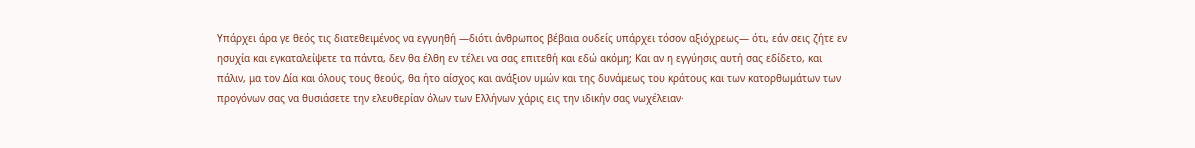Υπάρχει άρα γε θεός τις διατεθειμένος να εγγυηθή ―διότι άνθρωπος βέβαια ουδείς υπάρχει τόσον αξιόχρεως― ότι, εάν σεις ζήτε εν ησυχία και εγκαταλείψετε τα πάντα, δεν θα έλθη εν τέλει να σας επιτεθή και εδώ ακόμη; Και αν η εγγύησις αυτή σας εδίδετο, και πάλιν, μα τον Δία και όλους τους θεούς, θα ήτο αίσχος και ανάξιον υμών και της δυνάμεως του κράτους και των κατορθωμάτων των προγόνων σας να θυσιάσετε την ελευθερίαν όλων των Ελλήνων χάρις εις την ιδικήν σας νωχέλειαν·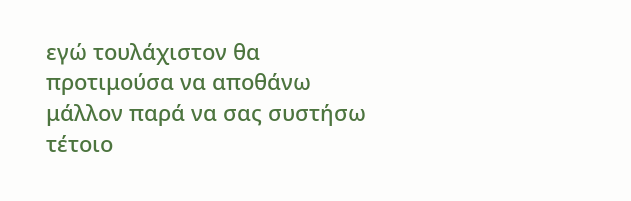εγώ τουλάχιστον θα προτιμούσα να αποθάνω μάλλον παρά να σας συστήσω τέτοιο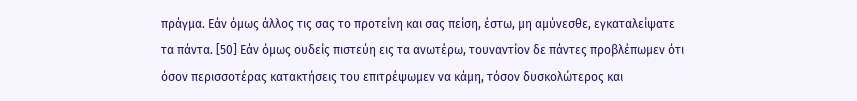πράγμα. Εάν όμως άλλος τις σας το προτείνη και σας πείση, έστω, μη αμύνεσθε, εγκαταλείψατε τα πάντα. [50] Εάν όμως ουδείς πιστεύη εις τα ανωτέρω, τουναντίον δε πάντες προβλέπωμεν ότι όσον περισσοτέρας κατακτήσεις του επιτρέψωμεν να κάμη, τόσον δυσκολώτερος και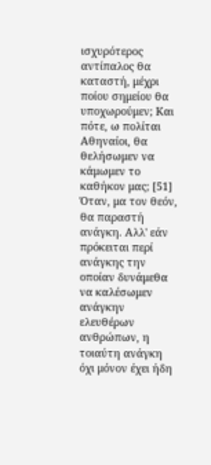ισχυρότερος αντίπαλος θα καταστή, μέχρι ποίου σημείου θα υποχωρούμεν; Και πότε, ω πολίται Αθηναίοι, θα θελήσωμεν να κάμωμεν το καθήκον μας; [51] Όταν, μα τον θεόν, θα παραστή ανάγκη. Αλλ' εάν πρόκειται περί ανάγκης την οποίαν δυνάμεθα να καλέσωμεν ανάγκην ελευθέρων ανθρώπων, η τοιαύτη ανάγκη όχι μόνον έχει ήδη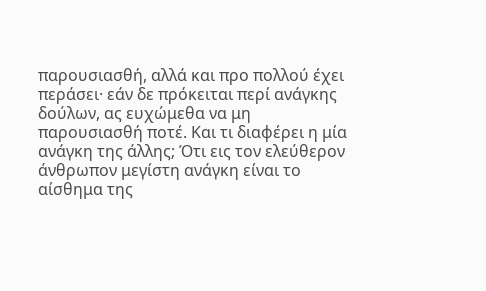παρουσιασθή, αλλά και προ πολλού έχει περάσει· εάν δε πρόκειται περί ανάγκης δούλων, ας ευχώμεθα να μη παρουσιασθή ποτέ. Και τι διαφέρει η μία ανάγκη της άλλης; Ότι εις τον ελεύθερον άνθρωπον μεγίστη ανάγκη είναι το αίσθημα της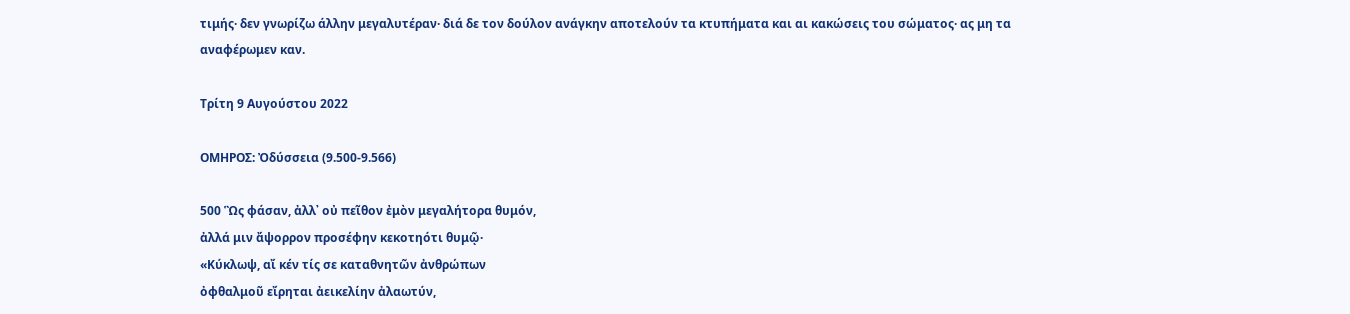τιμής· δεν γνωρίζω άλλην μεγαλυτέραν· διά δε τον δούλον ανάγκην αποτελούν τα κτυπήματα και αι κακώσεις του σώματος· ας μη τα αναφέρωμεν καν.

Τρίτη 9 Αυγούστου 2022

ΟΜΗΡΟΣ: Ὀδύσσεια (9.500-9.566)

500 Ὣς φάσαν, ἀλλ᾽ οὐ πεῖθον ἐμὸν μεγαλήτορα θυμόν,
ἀλλά μιν ἄψορρον προσέφην κεκοτηότι θυμῷ·
«Κύκλωψ, αἴ κέν τίς σε καταθνητῶν ἀνθρώπων
ὀφθαλμοῦ εἴρηται ἀεικελίην ἀλαωτύν,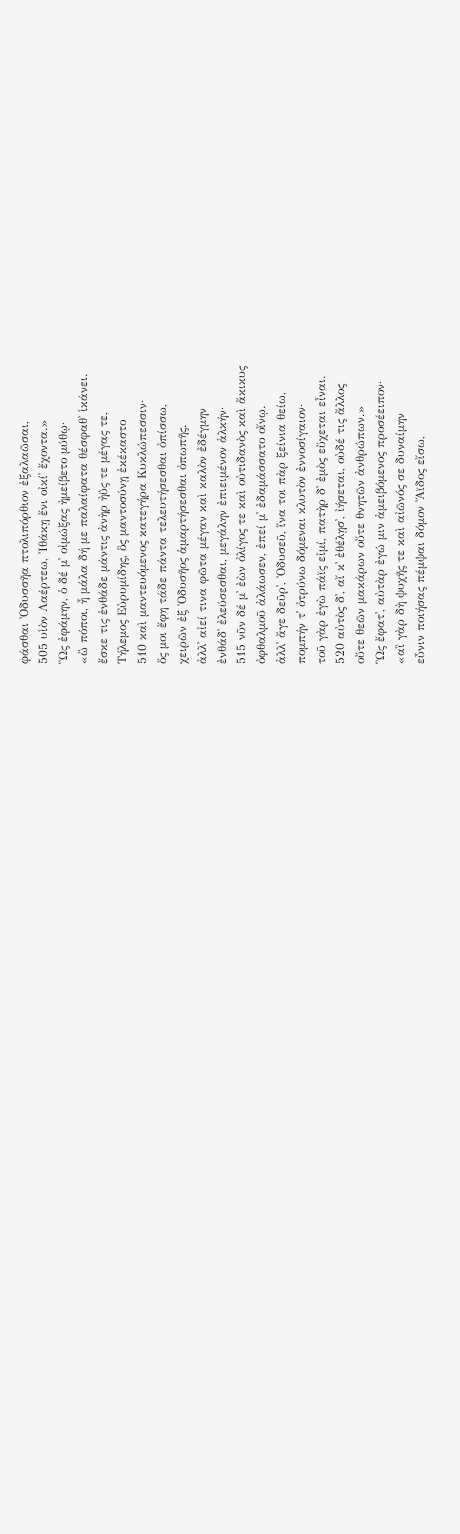φάσθαι Ὀδυσσῆα πτολιπόρθιον ἐξαλαῶσαι,
505 υἱὸν Λαέρτεω, Ἰθάκῃ ἔνι οἰκί᾽ ἔχοντα.»
Ὣς ἐφάμην, ὁ δέ μ᾽ οἰμώξας ἠμείβετο μύθῳ·
«ὢ πόποι, ἦ μάλα δή με παλαίφατα θέσφαθ᾽ ἱκάνει.
ἔσκε τις ἐνθάδε μάντις ἀνὴρ ἠΰς τε μέγας τε,
Τήλεμος Εὐρυμίδης, ὃς μαντοσύνῃ ἐκέκαστο
510 καὶ μαντευόμενος κατεγήρα Κυκλώπεσσιν·
ὅς μοι ἔφη τάδε πάντα τελευτήσεσθαι ὀπίσσω,
χειρῶν ἐξ Ὀδυσῆος ἁμαρτήσεσθαι ὀπωπῆς.
ἀλλ᾽ αἰεί τινα φῶτα μέγαν καὶ καλὸν ἐδέγμην
ἐνθάδ᾽ ἐλεύσεσθαι, μεγάλην ἐπιειμένον ἀλκήν·
515 νῦν δέ μ᾽ ἐὼν ὀλίγος τε καὶ οὐτιδανὸς καὶ ἄκικυς
ὀφθαλμοῦ ἀλάωσεν, ἐπεί μ᾽ ἐδαμάσσατο οἴνῳ.
ἀλλ᾽ ἄγε δεῦρ᾽, Ὀδυσεῦ, ἵνα τοι πὰρ ξείνια θείω,
πομπήν τ᾽ ὀτρύνω δόμεναι κλυτὸν ἐννοσίγαιον·
τοῦ γὰρ ἐγὼ πάϊς εἰμί, πατὴρ δ᾽ ἐμὸς εὔχεται εἶναι.
520 αὐτὸς δ᾽, αἴ κ᾽ ἐθέλῃσ᾽, ἰήσεται, οὐδέ τις ἄλλος
οὔτε θεῶν μακάρων οὔτε θνητῶν ἀνθρώπων.»
Ὣς ἔφατ᾽, αὐτὰρ ἐγώ μιν ἀμειβόμενος προσέειπον·
«αἲ γὰρ δὴ ψυχῆς τε καὶ αἰῶνός σε δυναίμην
εὖνιν ποιήσας πέμψαι δόμον Ἄϊδος εἴσω,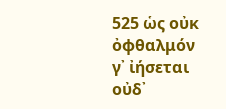525 ὡς οὐκ ὀφθαλμόν γ᾽ ἰήσεται οὐδ᾽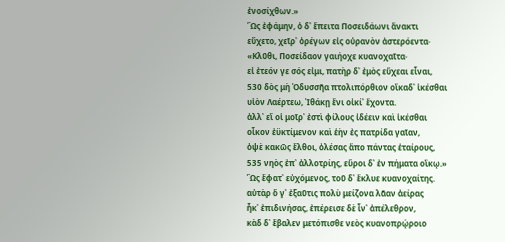ἐνοσίχθων.»
Ὣς ἐφάμην, ὁ δ᾽ ἔπειτα Ποσειδάωνι ἄνακτι
εὔχετο, χεῖρ᾽ ὀρέγων εἰς οὐρανὸν ἀστερόεντα·
«Κλῦθι, Ποσείδαον γαιήοχε κυανοχαῖτα·
εἰ ἐτεόν γε σός εἰμι, πατὴρ δ᾽ ἐμὸς εὔχεαι εἶναι,
530 δὸς μὴ Ὀδυσσῆα πτολιπόρθιον οἴκαδ᾽ ἱκέσθαι
υἱὸν Λαέρτεω, Ἰθάκῃ ἔνι οἰκί᾽ ἔχοντα.
ἀλλ᾽ εἴ οἱ μοῖρ᾽ ἐστὶ φίλους ἰδέειν καὶ ἱκέσθαι
οἶκον ἐϋκτίμενον καὶ ἑὴν ἐς πατρίδα γαῖαν,
ὀψὲ κακῶς ἔλθοι, ὀλέσας ἄπο πάντας ἑταίρους,
535 νηὸς ἐπ᾽ ἀλλοτρίης, εὕροι δ᾽ ἐν πήματα οἴκῳ.»
Ὣς ἔφατ᾽ εὐχόμενος, τοῦ δ᾽ ἔκλυε κυανοχαίτης.
αὐτὰρ ὅ γ᾽ ἐξαῦτις πολὺ μείζονα λᾶαν ἀείρας
ἧκ᾽ ἐπιδινήσας, ἐπέρεισε δὲ ἶν᾽ ἀπέλεθρον,
κὰδ δ᾽ ἔβαλεν μετόπισθε νεὸς κυανοπρῴροιο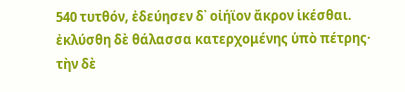540 τυτθόν, ἐδεύησεν δ᾽ οἰήϊον ἄκρον ἱκέσθαι.
ἐκλύσθη δὲ θάλασσα κατερχομένης ὑπὸ πέτρης·
τὴν δὲ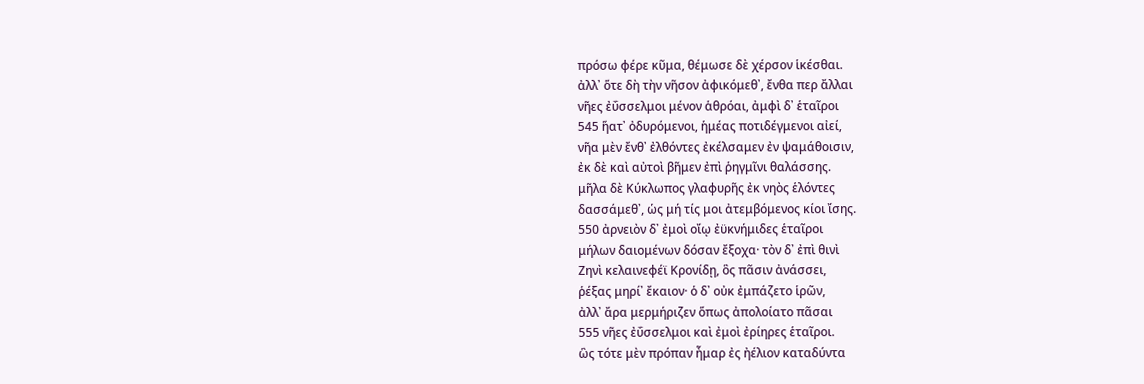πρόσω φέρε κῦμα, θέμωσε δὲ χέρσον ἱκέσθαι.
ἀλλ᾽ ὅτε δὴ τὴν νῆσον ἀφικόμεθ᾽, ἔνθα περ ἄλλαι
νῆες ἐΰσσελμοι μένον ἁθρόαι, ἀμφὶ δ᾽ ἑταῖροι
545 ἥατ᾽ ὀδυρόμενοι, ἡμέας ποτιδέγμενοι αἰεί,
νῆα μὲν ἔνθ᾽ ἐλθόντες ἐκέλσαμεν ἐν ψαμάθοισιν,
ἐκ δὲ καὶ αὐτοὶ βῆμεν ἐπὶ ῥηγμῖνι θαλάσσης.
μῆλα δὲ Κύκλωπος γλαφυρῆς ἐκ νηὸς ἑλόντες
δασσάμεθ᾽, ὡς μή τίς μοι ἀτεμβόμενος κίοι ἴσης.
550 ἀρνειὸν δ᾽ ἐμοὶ οἴῳ ἐϋκνήμιδες ἑταῖροι
μήλων δαιομένων δόσαν ἔξοχα· τὸν δ᾽ ἐπὶ θινὶ
Ζηνὶ κελαινεφέϊ Κρονίδῃ, ὃς πᾶσιν ἀνάσσει,
ῥέξας μηρί᾽ ἔκαιον· ὁ δ᾽ οὐκ ἐμπάζετο ἱρῶν,
ἀλλ᾽ ἄρα μερμήριζεν ὅπως ἀπολοίατο πᾶσαι
555 νῆες ἐΰσσελμοι καὶ ἐμοὶ ἐρίηρες ἑταῖροι.
ὣς τότε μὲν πρόπαν ἦμαρ ἐς ἠέλιον καταδύντα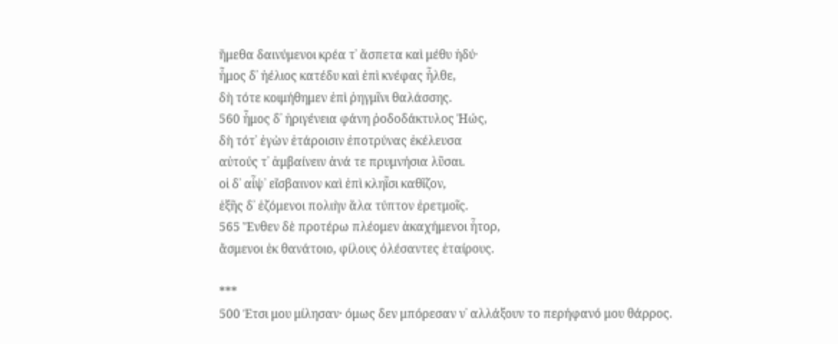ἥμεθα δαινύμενοι κρέα τ᾽ ἄσπετα καὶ μέθυ ἡδύ·
ἦμος δ᾽ ἠέλιος κατέδυ καὶ ἐπὶ κνέφας ἦλθε,
δὴ τότε κοιμήθημεν ἐπὶ ῥηγμῖνι θαλάσσης.
560 ἦμος δ᾽ ἠριγένεια φάνη ῥοδοδάκτυλος Ἠώς,
δὴ τότ᾽ ἐγὼν ἑτάροισιν ἐποτρύνας ἐκέλευσα
αὐτούς τ᾽ ἀμβαίνειν ἀνά τε πρυμνήσια λῦσαι.
οἱ δ᾽ αἶψ᾽ εἴσβαινον καὶ ἐπὶ κληῗσι καθῖζον,
ἑξῆς δ᾽ ἑζόμενοι πολιὴν ἅλα τύπτον ἐρετμοῖς.
565 Ἔνθεν δὲ προτέρω πλέομεν ἀκαχήμενοι ἦτορ,
ἄσμενοι ἐκ θανάτοιο, φίλους ὀλέσαντες ἑταίρους.

***
500 Έτσι μου μίλησαν· όμως δεν μπόρεσαν ν᾽ αλλάξουν το περήφανό μου θάρρος.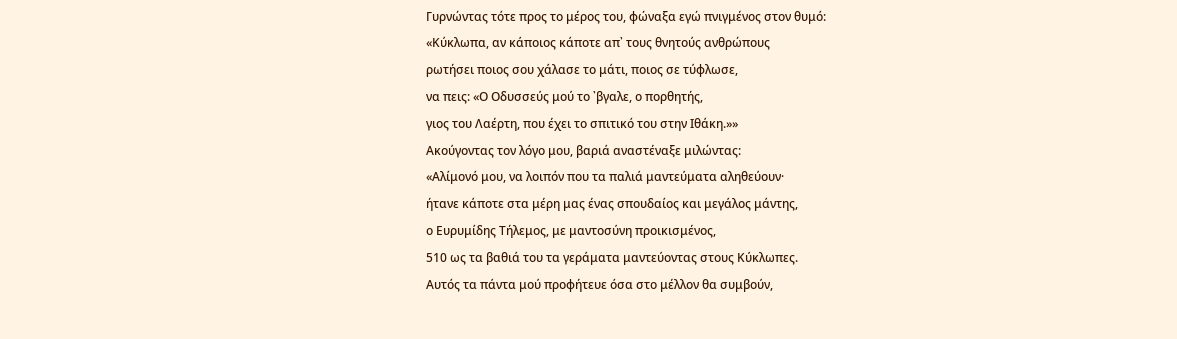Γυρνώντας τότε προς το μέρος του, φώναξα εγώ πνιγμένος στον θυμό:
«Κύκλωπα, αν κάποιος κάποτε απ᾽ τους θνητούς ανθρώπους
ρωτήσει ποιος σου χάλασε το μάτι, ποιος σε τύφλωσε,
να πεις: «Ο Οδυσσεύς μού το ᾽βγαλε, ο πορθητής,
γιος του Λαέρτη, που έχει το σπιτικό του στην Ιθάκη.»»
Ακούγοντας τον λόγο μου, βαριά αναστέναξε μιλώντας:
«Αλίμονό μου, να λοιπόν που τα παλιά μαντεύματα αληθεύουν·
ήτανε κάποτε στα μέρη μας ένας σπουδαίος και μεγάλος μάντης,
ο Ευρυμίδης Τήλεμος, με μαντοσύνη προικισμένος,
510 ως τα βαθιά του τα γεράματα μαντεύοντας στους Κύκλωπες.
Αυτός τα πάντα μού προφήτευε όσα στο μέλλον θα συμβούν,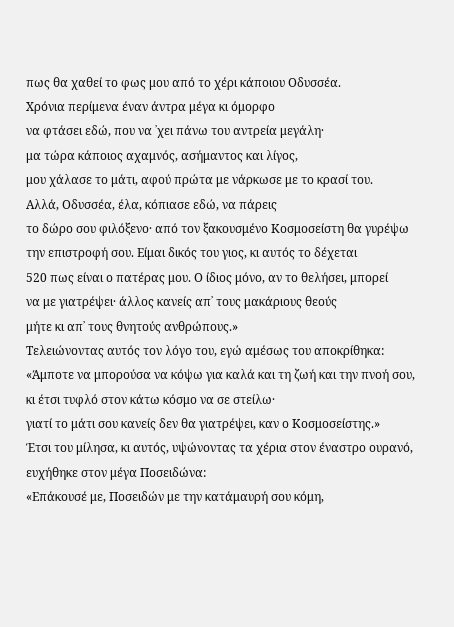πως θα χαθεί το φως μου από το χέρι κάποιου Οδυσσέα.
Χρόνια περίμενα έναν άντρα μέγα κι όμορφο
να φτάσει εδώ, που να ᾽χει πάνω του αντρεία μεγάλη·
μα τώρα κάποιος αχαμνός, ασήμαντος και λίγος,
μου χάλασε το μάτι, αφού πρώτα με νάρκωσε με το κρασί του.
Αλλά, Οδυσσέα, έλα, κόπιασε εδώ, να πάρεις
το δώρο σου φιλόξενο· από τον ξακουσμένο Κοσμοσείστη θα γυρέψω
την επιστροφή σου. Είμαι δικός του γιος, κι αυτός το δέχεται
520 πως είναι ο πατέρας μου. Ο ίδιος μόνο, αν το θελήσει, μπορεί
να με γιατρέψει· άλλος κανείς απ᾽ τους μακάριους θεούς
μήτε κι απ᾽ τους θνητούς ανθρώπους.»
Τελειώνοντας αυτός τον λόγο του, εγώ αμέσως του αποκρίθηκα:
«Άμποτε να μπορούσα να κόψω για καλά και τη ζωή και την πνοή σου,
κι έτσι τυφλό στον κάτω κόσμο να σε στείλω·
γιατί το μάτι σου κανείς δεν θα γιατρέψει, καν ο Κοσμοσείστης.»
Έτσι του μίλησα, κι αυτός, υψώνοντας τα χέρια στον έναστρο ουρανό,
ευχήθηκε στον μέγα Ποσειδώνα:
«Επάκουσέ με, Ποσειδών με την κατάμαυρή σου κόμη,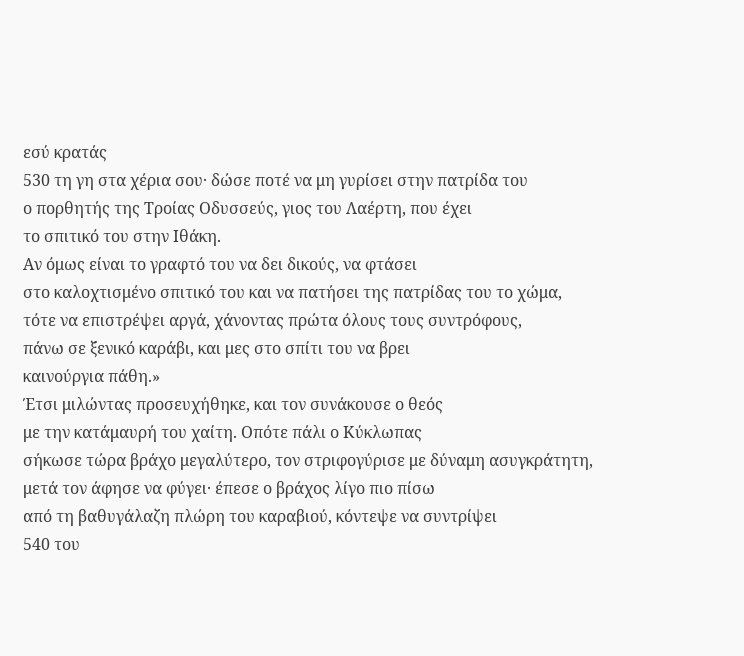εσύ κρατάς
530 τη γη στα χέρια σου· δώσε ποτέ να μη γυρίσει στην πατρίδα του
ο πορθητής της Τροίας Οδυσσεύς, γιος του Λαέρτη, που έχει
το σπιτικό του στην Ιθάκη.
Αν όμως είναι το γραφτό του να δει δικούς, να φτάσει
στο καλοχτισμένο σπιτικό του και να πατήσει της πατρίδας του το χώμα,
τότε να επιστρέψει αργά, χάνοντας πρώτα όλους τους συντρόφους,
πάνω σε ξενικό καράβι, και μες στο σπίτι του να βρει
καινούργια πάθη.»
Έτσι μιλώντας προσευχήθηκε, και τον συνάκουσε ο θεός
με την κατάμαυρή του χαίτη. Οπότε πάλι ο Κύκλωπας
σήκωσε τώρα βράχο μεγαλύτερο, τον στριφογύρισε με δύναμη ασυγκράτητη,
μετά τον άφησε να φύγει· έπεσε ο βράχος λίγο πιο πίσω
από τη βαθυγάλαζη πλώρη του καραβιού, κόντεψε να συντρίψει
540 του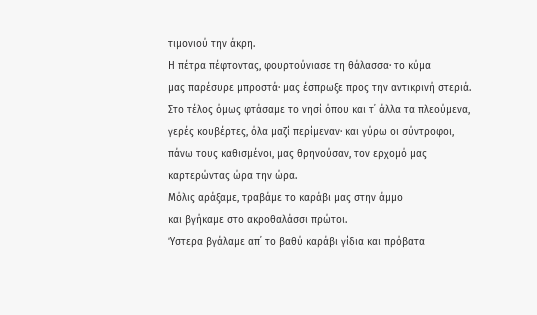τιμονιού την άκρη.
Η πέτρα πέφτοντας, φουρτούνιασε τη θάλασσα· το κύμα
μας παρέσυρε μπροστά· μας έσπρωξε προς την αντικρινή στεριά.
Στο τέλος όμως φτάσαμε το νησί όπου και τ᾽ άλλα τα πλεούμενα,
γερές κουβέρτες, όλα μαζί περίμεναν· και γύρω οι σύντροφοι,
πάνω τους καθισμένοι, μας θρηνούσαν, τον ερχομό μας
καρτερώντας ώρα την ώρα.
Μόλις αράξαμε, τραβάμε το καράβι μας στην άμμο
και βγήκαμε στο ακροθαλάσσι πρώτοι.
Ύστερα βγάλαμε απ᾽ το βαθύ καράβι γίδια και πρόβατα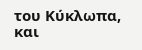του Κύκλωπα,
και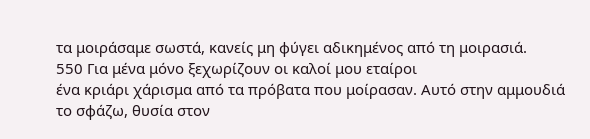τα μοιράσαμε σωστά, κανείς μη φύγει αδικημένος από τη μοιρασιά.
550 Για μένα μόνο ξεχωρίζουν οι καλοί μου εταίροι
ένα κριάρι χάρισμα από τα πρόβατα που μοίρασαν. Αυτό στην αμμουδιά
το σφάζω, θυσία στον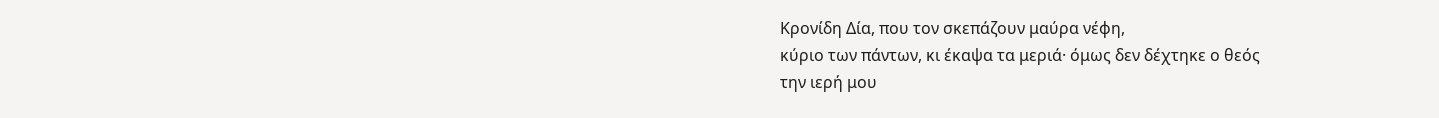Κρονίδη Δία, που τον σκεπάζουν μαύρα νέφη,
κύριο των πάντων, κι έκαψα τα μεριά· όμως δεν δέχτηκε ο θεός
την ιερή μου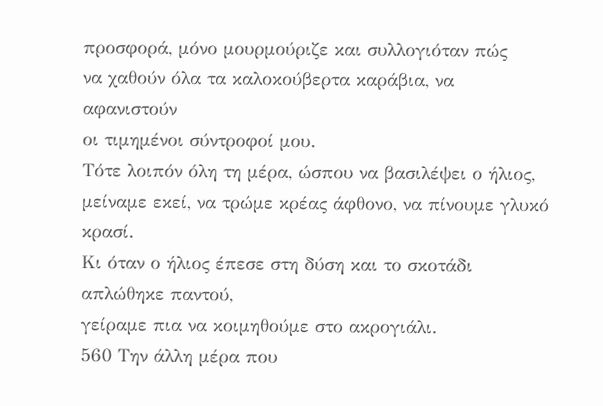προσφορά, μόνο μουρμούριζε και συλλογιόταν πώς
να χαθούν όλα τα καλοκούβερτα καράβια, να αφανιστούν
οι τιμημένοι σύντροφοί μου.
Τότε λοιπόν όλη τη μέρα, ώσπου να βασιλέψει ο ήλιος,
μείναμε εκεί, να τρώμε κρέας άφθονο, να πίνουμε γλυκό κρασί.
Κι όταν ο ήλιος έπεσε στη δύση και το σκοτάδι απλώθηκε παντού,
γείραμε πια να κοιμηθούμε στο ακρογιάλι.
560 Την άλλη μέρα που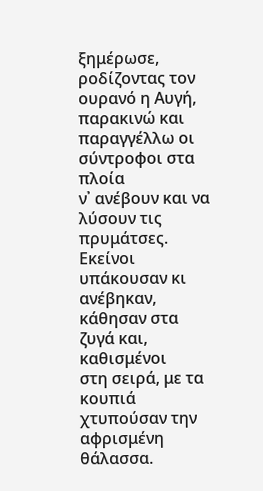ξημέρωσε, ροδίζοντας τον ουρανό η Αυγή,
παρακινώ και παραγγέλλω οι σύντροφοι στα πλοία
ν᾽ ανέβουν και να λύσουν τις πρυμάτσες.
Εκείνοι υπάκουσαν κι ανέβηκαν, κάθησαν στα ζυγά και, καθισμένοι
στη σειρά, με τα κουπιά χτυπούσαν την αφρισμένη θάλασσα.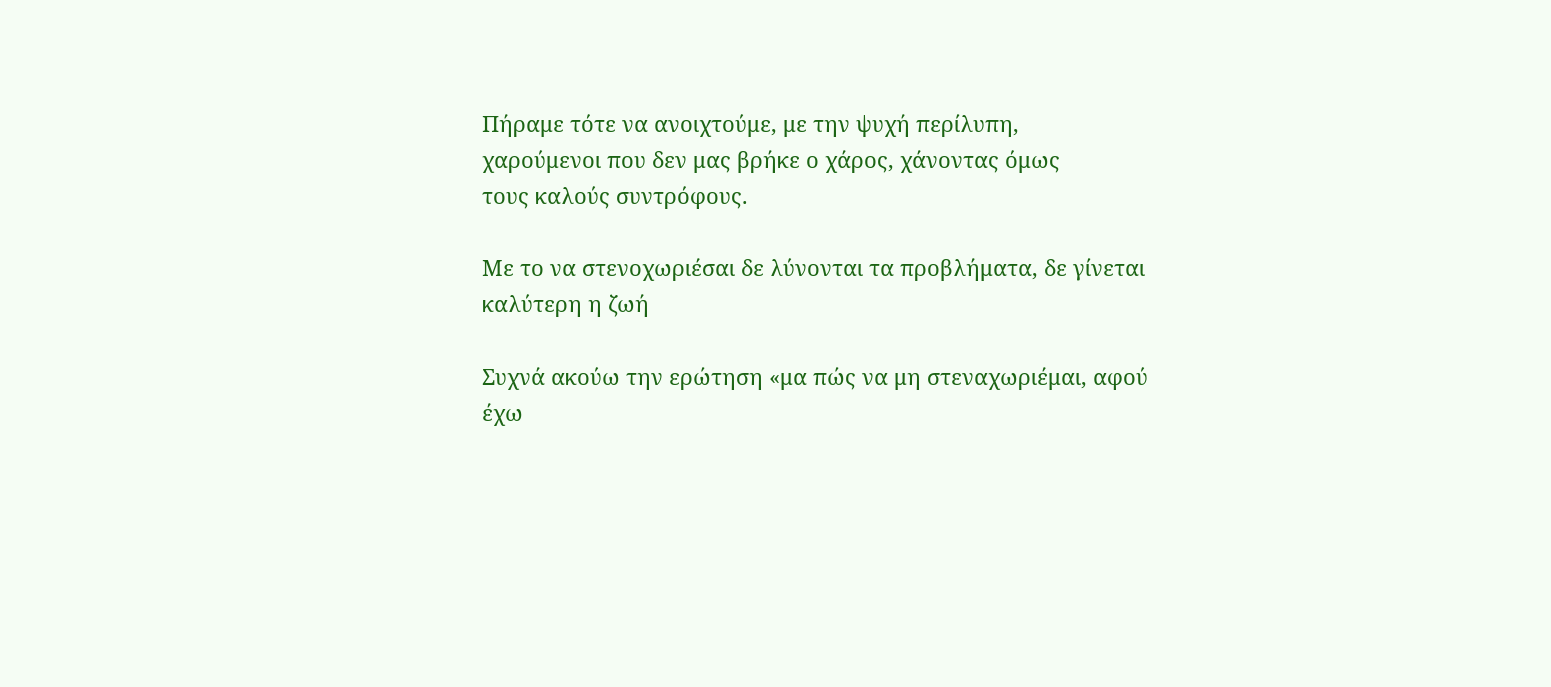Πήραμε τότε να ανοιχτούμε, με την ψυχή περίλυπη,
χαρούμενοι που δεν μας βρήκε ο χάρος, χάνοντας όμως
τους καλούς συντρόφους.

Με το να στενοχωριέσαι δε λύνονται τα προβλήματα, δε γίνεται καλύτερη η ζωή

Συχνά ακούω την ερώτηση «μα πώς να μη στεναχωριέμαι, αφού έχω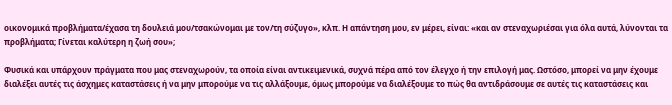οικονομικά προβλήματα/έχασα τη δουλειά μου/τσακώνομαι με τον/τη σύζυγο», κλπ. Η απάντηση μου, εν μέρει, είναι: «και αν στεναχωριέσαι για όλα αυτά, λύνονται τα προβλήματα; Γίνεται καλύτερη η ζωή σου»;

Φυσικά και υπάρχουν πράγματα που μας στεναχωρούν, τα οποία είναι αντικειμενικά, συχνά πέρα από τον έλεγχο ή την επιλογή μας. Ωστόσο, μπορεί να μην έχουμε διαλέξει αυτές τις άσχημες καταστάσεις ή να μην μπορούμε να τις αλλάξουμε, όμως μπορούμε να διαλέξουμε το πώς θα αντιδράσουμε σε αυτές τις καταστάσεις και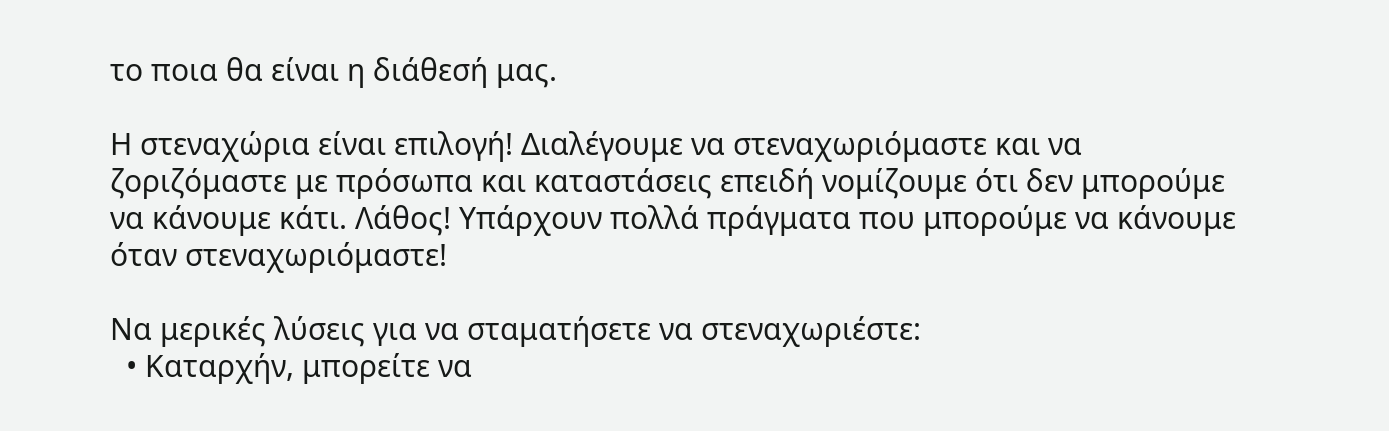το ποια θα είναι η διάθεσή μας.

Η στεναχώρια είναι επιλογή! Διαλέγουμε να στεναχωριόμαστε και να ζοριζόμαστε με πρόσωπα και καταστάσεις επειδή νομίζουμε ότι δεν μπορούμε να κάνουμε κάτι. Λάθος! Υπάρχουν πολλά πράγματα που μπορούμε να κάνουμε όταν στεναχωριόμαστε!

Να μερικές λύσεις για να σταματήσετε να στεναχωριέστε:
  • Καταρχήν, μπορείτε να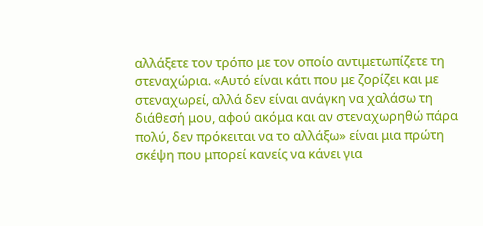αλλάξετε τον τρόπο με τον οποίο αντιμετωπίζετε τη στεναχώρια. «Αυτό είναι κάτι που με ζορίζει και με στεναχωρεί, αλλά δεν είναι ανάγκη να χαλάσω τη διάθεσή μου, αφού ακόμα και αν στεναχωρηθώ πάρα πολύ, δεν πρόκειται να το αλλάξω» είναι μια πρώτη σκέψη που μπορεί κανείς να κάνει για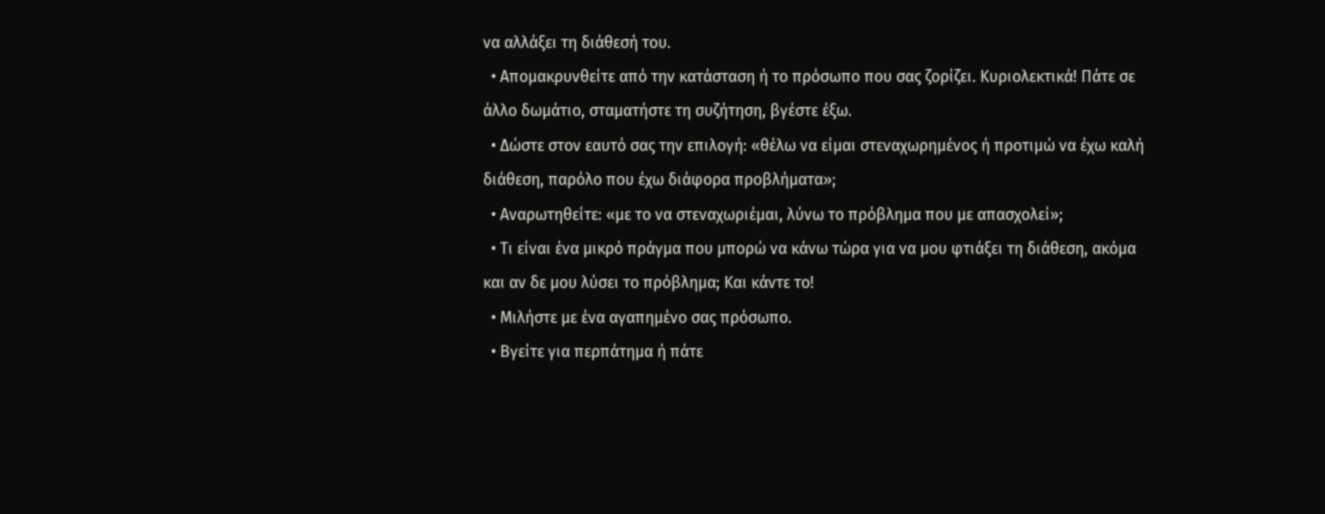να αλλάξει τη διάθεσή του.
  • Απομακρυνθείτε από την κατάσταση ή το πρόσωπο που σας ζορίζει. Κυριολεκτικά! Πάτε σε άλλο δωμάτιο, σταματήστε τη συζήτηση, βγέστε έξω.
  • Δώστε στον εαυτό σας την επιλογή: «θέλω να είμαι στεναχωρημένος ή προτιμώ να έχω καλή διάθεση, παρόλο που έχω διάφορα προβλήματα»;
  • Αναρωτηθείτε: «με το να στεναχωριέμαι, λύνω το πρόβλημα που με απασχολεί»;
  • Τι είναι ένα μικρό πράγμα που μπορώ να κάνω τώρα για να μου φτιάξει τη διάθεση, ακόμα και αν δε μου λύσει το πρόβλημα; Και κάντε το!
  • Μιλήστε με ένα αγαπημένο σας πρόσωπο.
  • Βγείτε για περπάτημα ή πάτε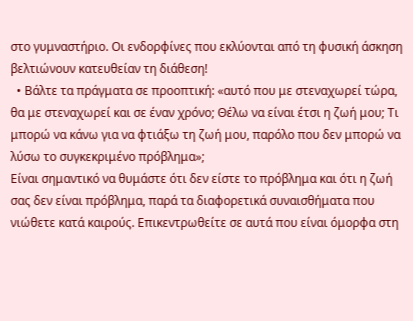στο γυμναστήριο. Οι ενδορφίνες που εκλύονται από τη φυσική άσκηση βελτιώνουν κατευθείαν τη διάθεση!
  • Βάλτε τα πράγματα σε προοπτική: «αυτό που με στεναχωρεί τώρα, θα με στεναχωρεί και σε έναν χρόνο; Θέλω να είναι έτσι η ζωή μου; Τι μπορώ να κάνω για να φτιάξω τη ζωή μου, παρόλο που δεν μπορώ να λύσω το συγκεκριμένο πρόβλημα»;
Είναι σημαντικό να θυμάστε ότι δεν είστε το πρόβλημα και ότι η ζωή σας δεν είναι πρόβλημα, παρά τα διαφορετικά συναισθήματα που νιώθετε κατά καιρούς. Επικεντρωθείτε σε αυτά που είναι όμορφα στη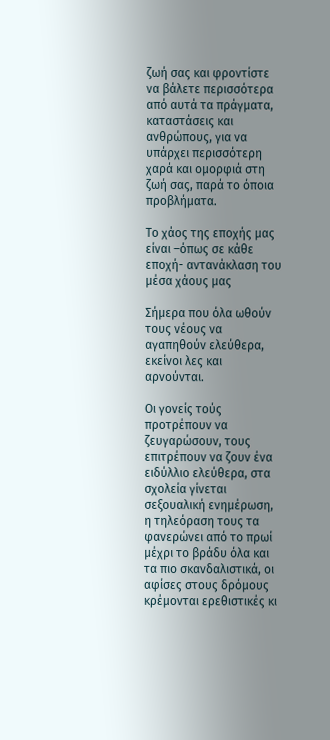ζωή σας και φροντίστε να βάλετε περισσότερα από αυτά τα πράγματα, καταστάσεις και ανθρώπους, για να υπάρχει περισσότερη χαρά και ομορφιά στη ζωή σας, παρά το όποια προβλήματα.

Το χάος της εποχής μας είναι –όπως σε κάθε εποχή- αντανάκλαση του μέσα χάους μας

Σήμερα που όλα ωθούν τους νέους να αγαπηθούν ελεύθερα, εκείνοι λες και αρνούνται.

Οι γονείς τούς προτρέπουν να ζευγαρώσουν, τους επιτρέπουν να ζουν ένα ειδύλλιο ελεύθερα, στα σχολεία γίνεται σεξουαλική ενημέρωση, η τηλεόραση τους τα φανερώνει από το πρωί μέχρι το βράδυ όλα και τα πιο σκανδαλιστικά, οι αφίσες στους δρόμους κρέμονται ερεθιστικές κι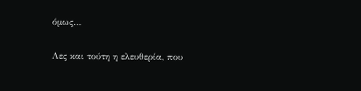όμως…

Λες και τούτη η ελευθερία, που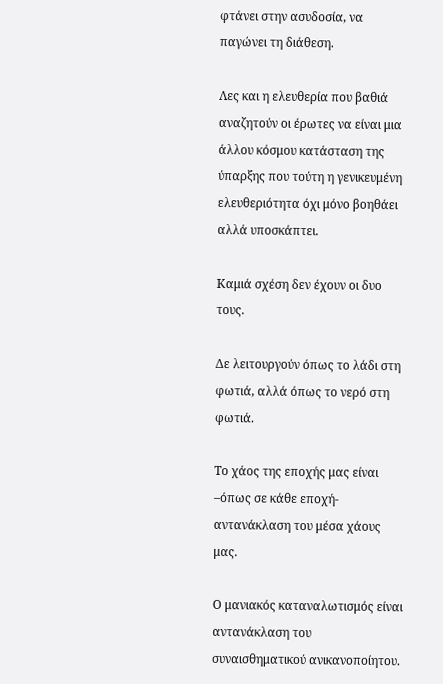φτάνει στην ασυδοσία, να παγώνει τη διάθεση.

Λες και η ελευθερία που βαθιά αναζητούν οι έρωτες να είναι μια άλλου κόσμου κατάσταση της ύπαρξης που τούτη η γενικευμένη ελευθεριότητα όχι μόνο βοηθάει αλλά υποσκάπτει.

Καμιά σχέση δεν έχουν οι δυο τους.

Δε λειτουργούν όπως το λάδι στη φωτιά, αλλά όπως το νερό στη φωτιά.

Το χάος της εποχής μας είναι –όπως σε κάθε εποχή- αντανάκλαση του μέσα χάους μας.

Ο μανιακός καταναλωτισμός είναι αντανάκλαση του συναισθηματικού ανικανοποίητου.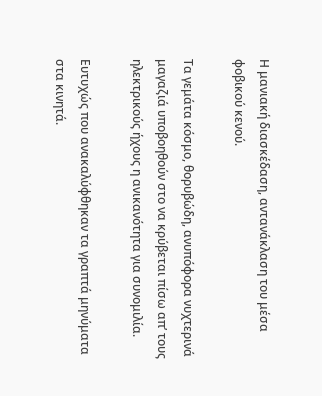Η μανιακή διασκέδαση, αντανάκλαση του μέσα φοβικού κενού.

Τα γεμάτα κόσμο, θορυβώδη, ανυπόφορα νυχτερινά μαγαζιά υποβοηθούν στο να κρύβεται πίσω απ’ τους ηλεκτρικούς ήχους η ανικανότητα για συνομιλία.

Ευτυχώς που ανακαλύφθηκαν τα γραπτά μηνύματα στα κινητά.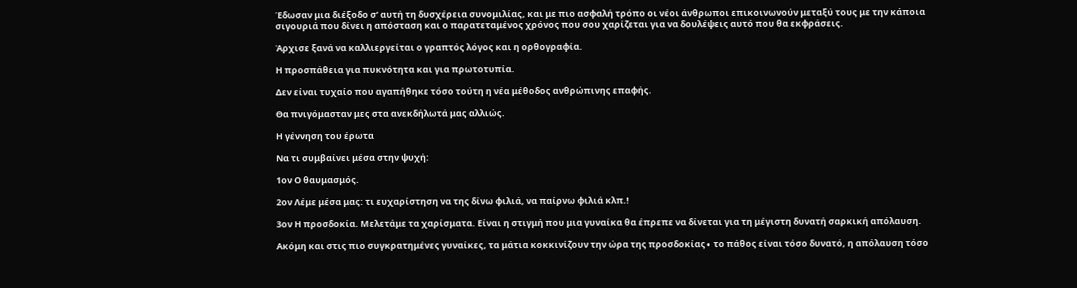Έδωσαν μια διέξοδο σ’ αυτή τη δυσχέρεια συνομιλίας, και με πιο ασφαλή τρόπο οι νέοι άνθρωποι επικοινωνούν μεταξύ τους με την κάποια σιγουριά που δίνει η απόσταση και ο παρατεταμένος χρόνος που σου χαρίζεται για να δουλέψεις αυτό που θα εκφράσεις.

Άρχισε ξανά να καλλιεργείται ο γραπτός λόγος και η ορθογραφία.

Η προσπάθεια για πυκνότητα και για πρωτοτυπία.

Δεν είναι τυχαίο που αγαπήθηκε τόσο τούτη η νέα μέθοδος ανθρώπινης επαφής.

Θα πνιγόμασταν μες στα ανεκδήλωτά μας αλλιώς.

Η γέννηση του έρωτα

Να τι συμβαίνει μέσα στην ψυχή:

1ον Ο θαυμασμός.

2ον Λέμε μέσα μας: τι ευχαρίστηση να της δίνω φιλιά, να παίρνω φιλιά κλπ.!

3ον Η προσδοκία. Μελετάμε τα χαρίσματα. Είναι η στιγμή που μια γυναίκα θα έπρεπε να δίνεται για τη μέγιστη δυνατή σαρκική απόλαυση.

Ακόμη και στις πιο συγκρατημένες γυναίκες, τα μάτια κοκκινίζουν την ώρα της προσδοκίας∙ το πάθος είναι τόσο δυνατό, η απόλαυση τόσο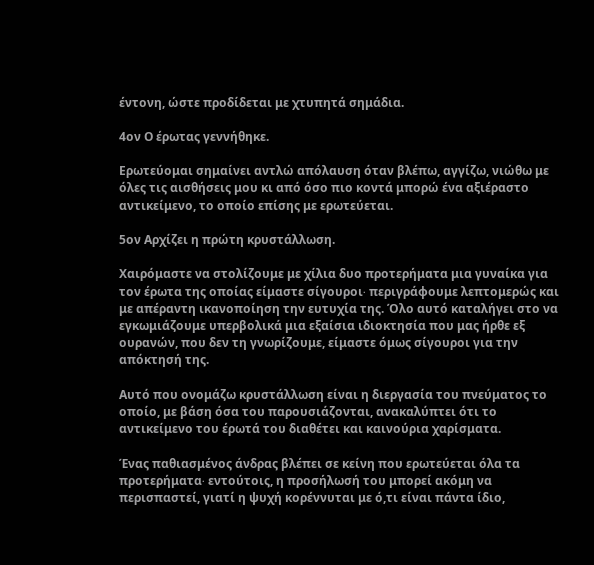έντονη, ώστε προδίδεται με χτυπητά σημάδια.

4ον Ο έρωτας γεννήθηκε.

Ερωτεύομαι σημαίνει αντλώ απόλαυση όταν βλέπω, αγγίζω, νιώθω με όλες τις αισθήσεις μου κι από όσο πιο κοντά μπορώ ένα αξιέραστο αντικείμενο, το οποίο επίσης με ερωτεύεται.

5ον Αρχίζει η πρώτη κρυστάλλωση.

Χαιρόμαστε να στολίζουμε με χίλια δυο προτερήματα μια γυναίκα για τον έρωτα της οποίας είμαστε σίγουροι∙ περιγράφουμε λεπτομερώς και με απέραντη ικανοποίηση την ευτυχία της. Όλο αυτό καταλήγει στο να εγκωμιάζουμε υπερβολικά μια εξαίσια ιδιοκτησία που μας ήρθε εξ ουρανών, που δεν τη γνωρίζουμε, είμαστε όμως σίγουροι για την απόκτησή της.

Αυτό που ονομάζω κρυστάλλωση είναι η διεργασία του πνεύματος το οποίο, με βάση όσα του παρουσιάζονται, ανακαλύπτει ότι το αντικείμενο του έρωτά του διαθέτει και καινούρια χαρίσματα.

Ένας παθιασμένος άνδρας βλέπει σε κείνη που ερωτεύεται όλα τα προτερήματα∙ εντούτοις, η προσήλωσή του μπορεί ακόμη να περισπαστεί, γιατί η ψυχή κορέννυται με ό,τι είναι πάντα ίδιο,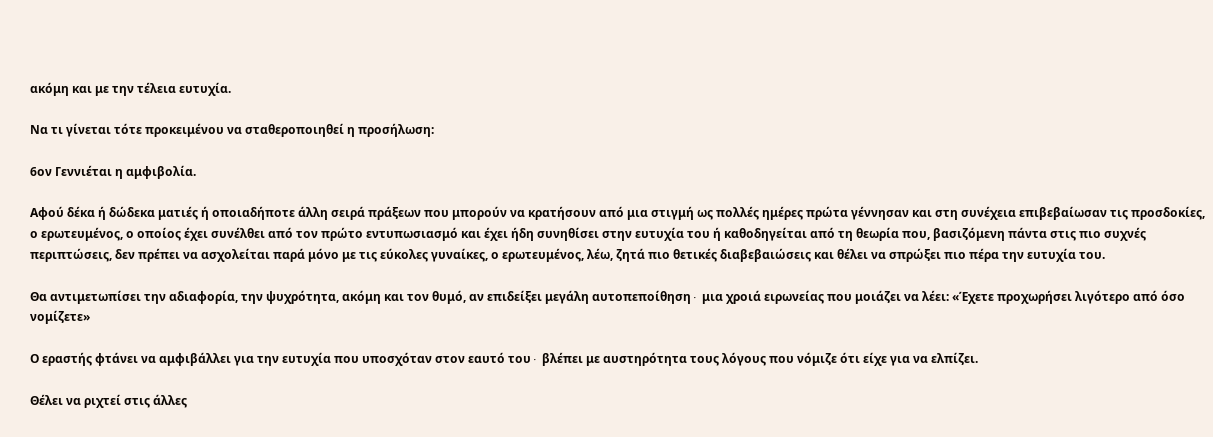ακόμη και με την τέλεια ευτυχία.

Να τι γίνεται τότε προκειμένου να σταθεροποιηθεί η προσήλωση:

6ον Γεννιέται η αμφιβολία.

Αφού δέκα ή δώδεκα ματιές ή οποιαδήποτε άλλη σειρά πράξεων που μπορούν να κρατήσουν από μια στιγμή ως πολλές ημέρες πρώτα γέννησαν και στη συνέχεια επιβεβαίωσαν τις προσδοκίες, ο ερωτευμένος, ο οποίος έχει συνέλθει από τον πρώτο εντυπωσιασμό και έχει ήδη συνηθίσει στην ευτυχία του ή καθοδηγείται από τη θεωρία που, βασιζόμενη πάντα στις πιο συχνές περιπτώσεις, δεν πρέπει να ασχολείται παρά μόνο με τις εύκολες γυναίκες, ο ερωτευμένος, λέω, ζητά πιο θετικές διαβεβαιώσεις και θέλει να σπρώξει πιο πέρα την ευτυχία του.

Θα αντιμετωπίσει την αδιαφορία, την ψυχρότητα, ακόμη και τον θυμό, αν επιδείξει μεγάλη αυτοπεποίθηση∙ μια χροιά ειρωνείας που μοιάζει να λέει: «Έχετε προχωρήσει λιγότερο από όσο νομίζετε»

Ο εραστής φτάνει να αμφιβάλλει για την ευτυχία που υποσχόταν στον εαυτό του∙ βλέπει με αυστηρότητα τους λόγους που νόμιζε ότι είχε για να ελπίζει.

Θέλει να ριχτεί στις άλλες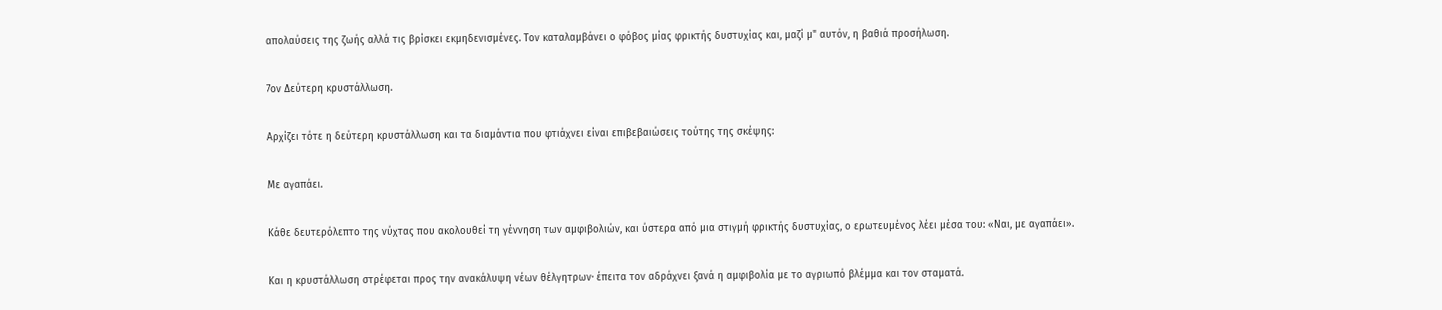απολαύσεις της ζωής αλλά τις βρίσκει εκμηδενισμένες. Τον καταλαμβάνει ο φόβος μίας φρικτής δυστυχίας και, μαζί μ" αυτόν, η βαθιά προσήλωση.

7ον Δεύτερη κρυστάλλωση.

Αρχίζει τότε η δεύτερη κρυστάλλωση και τα διαμάντια που φτιάχνει είναι επιβεβαιώσεις τούτης της σκέψης:

Με αγαπάει.

Κάθε δευτερόλεπτο της νύχτας που ακολουθεί τη γέννηση των αμφιβολιών, και ύστερα από μια στιγμή φρικτής δυστυχίας, ο ερωτευμένος λέει μέσα του: «Ναι, με αγαπάει».

Και η κρυστάλλωση στρέφεται προς την ανακάλυψη νέων θέλγητρων∙ έπειτα τον αδράχνει ξανά η αμφιβολία με το αγριωπό βλέμμα και τον σταματά.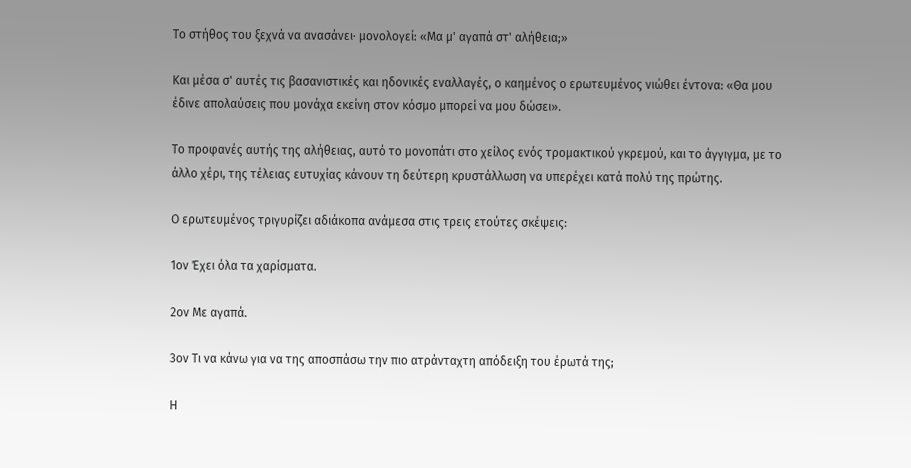Το στήθος του ξεχνά να ανασάνει∙ μονολογεί: «Μα μ' αγαπά στ' αλήθεια;»

Και μέσα σ' αυτές τις βασανιστικές και ηδονικές εναλλαγές, ο καημένος ο ερωτευμένος νιώθει έντονα: «Θα μου έδινε απολαύσεις που μονάχα εκείνη στον κόσμο μπορεί να μου δώσει».

Το προφανές αυτής της αλήθειας, αυτό το μονοπάτι στο χείλος ενός τρομακτικού γκρεμού, και το άγγιγμα, με το άλλο χέρι, της τέλειας ευτυχίας κάνουν τη δεύτερη κρυστάλλωση να υπερέχει κατά πολύ της πρώτης.

Ο ερωτευμένος τριγυρίζει αδιάκοπα ανάμεσα στις τρεις ετούτες σκέψεις:

1ον Έχει όλα τα χαρίσματα.

2ον Με αγαπά.

3ον Τι να κάνω για να της αποσπάσω την πιο ατράνταχτη απόδειξη του έρωτά της;

Η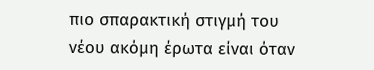πιο σπαρακτική στιγμή του νέου ακόμη έρωτα είναι όταν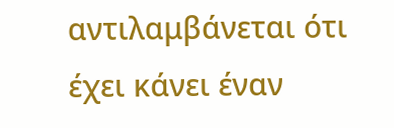αντιλαμβάνεται ότι έχει κάνει έναν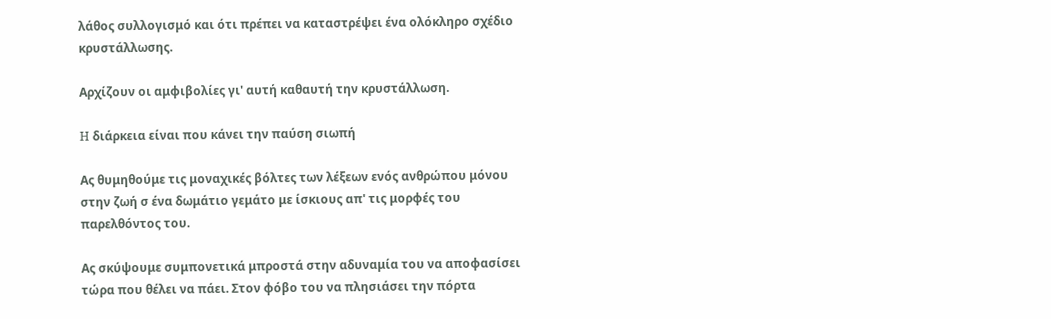λάθος συλλογισμό και ότι πρέπει να καταστρέψει ένα ολόκληρο σχέδιο κρυστάλλωσης.

Αρχίζουν οι αμφιβολίες γι' αυτή καθαυτή την κρυστάλλωση.

H διάρκεια είναι που κάνει την παύση σιωπή

Ας θυμηθούμε τις μοναχικές βόλτες των λέξεων ενός ανθρώπου μόνου στην ζωή σ ένα δωμάτιο γεμάτο με ίσκιους απ' τις μορφές του παρελθόντος του.

Ας σκύψουμε συμπονετικά μπροστά στην αδυναμία του να αποφασίσει τώρα που θέλει να πάει. Στον φόβο του να πλησιάσει την πόρτα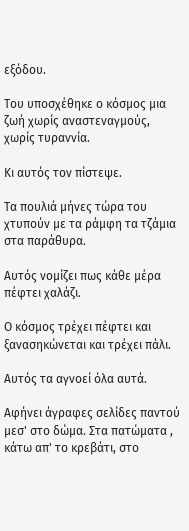εξόδου.

Του υποσχέθηκε ο κόσμος μια ζωή χωρίς αναστεναγμούς, χωρίς τυραννία.

Κι αυτός τον πίστεψε.

Τα πουλιά μήνες τώρα του χτυπούν με τα ράμφη τα τζάμια στα παράθυρα.

Αυτός νομίζει πως κάθε μέρα πέφτει χαλάζι.

Ο κόσμος τρέχει πέφτει και ξανασηκώνεται και τρέχει πάλι.

Αυτός τα αγνοεί όλα αυτά.

Αφήνει άγραφες σελίδες παντού μεσ' στο δώμα. Στα πατώματα , κάτω απ' το κρεβάτι, στο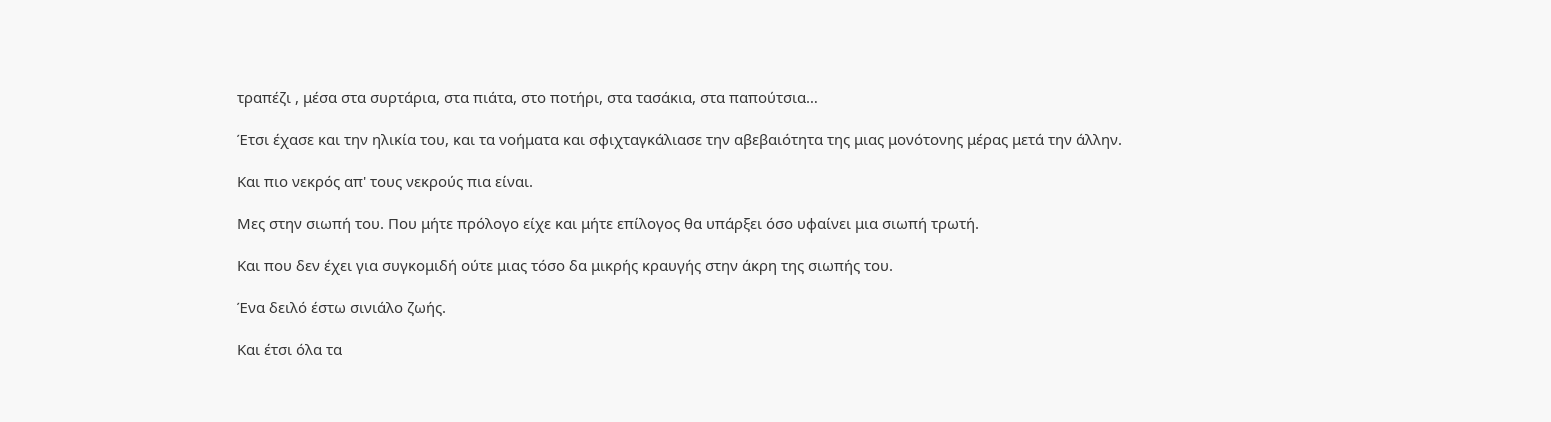τραπέζι , μέσα στα συρτάρια, στα πιάτα, στο ποτήρι, στα τασάκια, στα παπούτσια…

Έτσι έχασε και την ηλικία του, και τα νοήματα και σφιχταγκάλιασε την αβεβαιότητα της μιας μονότονης μέρας μετά την άλλην.

Και πιο νεκρός απ' τους νεκρούς πια είναι.

Μες στην σιωπή του. Που μήτε πρόλογο είχε και μήτε επίλογος θα υπάρξει όσο υφαίνει μια σιωπή τρωτή.

Και που δεν έχει για συγκομιδή ούτε μιας τόσο δα μικρής κραυγής στην άκρη της σιωπής του.

Ένα δειλό έστω σινιάλο ζωής.

Και έτσι όλα τα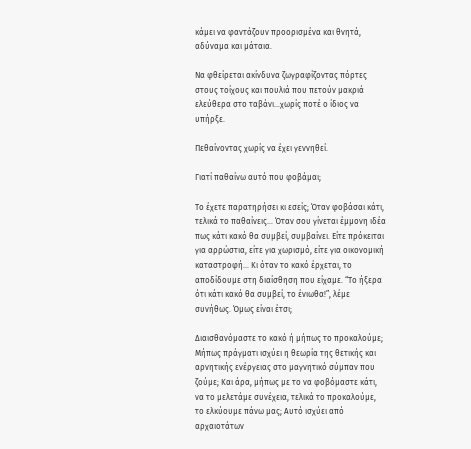κάμει να φαντάζουν προορισμένα και θνητά, αδύναμα και μάταια.

Να φθείρεται ακίνδυνα ζωγραφίζοντας πόρτες στους τοίχους και πουλιά που πετούν μακριά ελεύθερα στο ταβάνι…χωρίς ποτέ ο ίδιος να υπήρξε.

Πεθαίνοντας χωρίς να έχει γεννηθεί.

Γιατί παθαίνω αυτό που φοβάμαι;

Το έχετε παρατηρήσει κι εσείς; Όταν φοβάσαι κάτι, τελικά το παθαίνεις… Όταν σου γίνεται έμμονη ιδέα πως κάτι κακό θα συμβεί, συμβαίνει. Είτε πρόκειται για αρρώστια, είτε για χωρισμό, είτε για οικονομική καταστροφή… Κι όταν το κακό έρχεται, το αποδίδουμε στη διαίσθηση που είχαμε. “Το ήξερα ότι κάτι κακό θα συμβεί, το ένιωθα!”, λέμε συνήθως. Όμως είναι έτσι;

Διαισθανόμαστε το κακό ή μήπως το προκαλούμε; Μήπως πράγματι ισχύει η θεωρία της θετικής και αρνητικής ενέργειας στο μαγνητικό σύμπαν που ζούμε; Και άρα, μήπως με το να φοβόμαστε κάτι, να το μελετάμε συνέχεια, τελικά το προκαλούμε, το ελκύουμε πάνω μας; Αυτό ισχύει από αρχαιοτάτων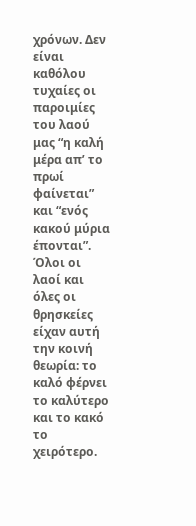χρόνων. Δεν είναι καθόλου τυχαίες οι παροιμίες του λαού μας “η καλή μέρα απ’ το πρωί φαίνεται” και “ενός κακού μύρια έπονται”. Όλοι οι λαοί και όλες οι θρησκείες είχαν αυτή την κοινή θεωρία: το καλό φέρνει το καλύτερο και το κακό το χειρότερο.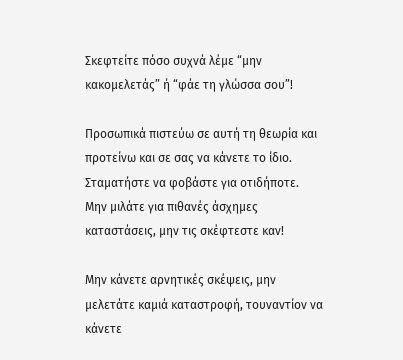Σκεφτείτε πόσο συχνά λέμε “μην κακομελετάς” ή “φάε τη γλώσσα σου”!

Προσωπικά πιστεύω σε αυτή τη θεωρία και προτείνω και σε σας να κάνετε το ίδιο. Σταματήστε να φοβάστε για οτιδήποτε. Μην μιλάτε για πιθανές άσχημες καταστάσεις, μην τις σκέφτεστε καν!

Μην κάνετε αρνητικές σκέψεις, μην μελετάτε καμιά καταστροφή, τουναντίον να κάνετε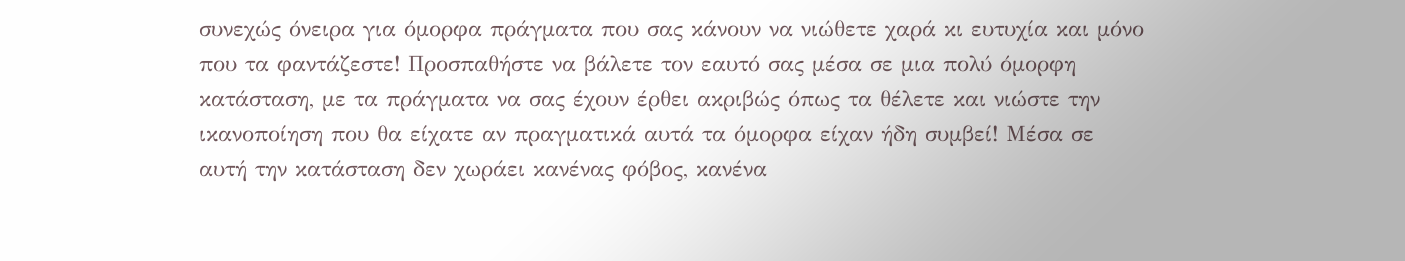συνεχώς όνειρα για όμορφα πράγματα που σας κάνουν να νιώθετε χαρά κι ευτυχία και μόνο που τα φαντάζεστε! Προσπαθήστε να βάλετε τον εαυτό σας μέσα σε μια πολύ όμορφη κατάσταση, με τα πράγματα να σας έχουν έρθει ακριβώς όπως τα θέλετε και νιώστε την ικανοποίηση που θα είχατε αν πραγματικά αυτά τα όμορφα είχαν ήδη συμβεί! Μέσα σε αυτή την κατάσταση δεν χωράει κανένας φόβος, κανένα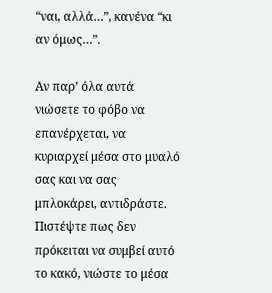“ναι, αλλά…”, κανένα “κι αν όμως…”.

Αν παρ’ όλα αυτά νιώσετε το φόβο να επανέρχεται, να κυριαρχεί μέσα στο μυαλό σας και να σας μπλοκάρει, αντιδράστε. Πιστέψτε πως δεν πρόκειται να συμβεί αυτό το κακό, νιώστε το μέσα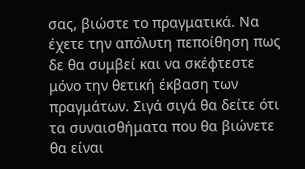σας, βιώστε το πραγματικά. Να έχετε την απόλυτη πεποίθηση πως δε θα συμβεί και να σκέφτεστε μόνο την θετική έκβαση των πραγμάτων. Σιγά σιγά θα δείτε ότι τα συναισθήματα που θα βιώνετε θα είναι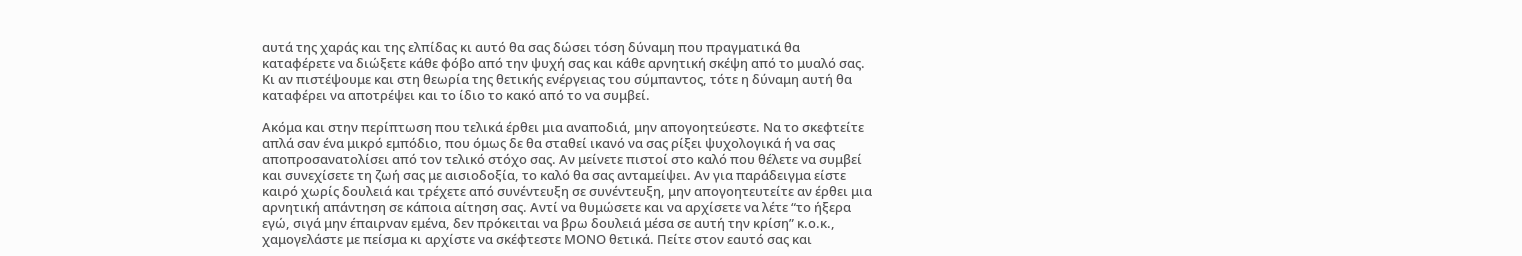αυτά της χαράς και της ελπίδας κι αυτό θα σας δώσει τόση δύναμη που πραγματικά θα καταφέρετε να διώξετε κάθε φόβο από την ψυχή σας και κάθε αρνητική σκέψη από το μυαλό σας. Κι αν πιστέψουμε και στη θεωρία της θετικής ενέργειας του σύμπαντος, τότε η δύναμη αυτή θα καταφέρει να αποτρέψει και το ίδιο το κακό από το να συμβεί.

Ακόμα και στην περίπτωση που τελικά έρθει μια αναποδιά, μην απογοητεύεστε. Να το σκεφτείτε απλά σαν ένα μικρό εμπόδιο, που όμως δε θα σταθεί ικανό να σας ρίξει ψυχολογικά ή να σας αποπροσανατολίσει από τον τελικό στόχο σας. Αν μείνετε πιστοί στο καλό που θέλετε να συμβεί και συνεχίσετε τη ζωή σας με αισιοδοξία, το καλό θα σας ανταμείψει. Αν για παράδειγμα είστε καιρό χωρίς δουλειά και τρέχετε από συνέντευξη σε συνέντευξη, μην απογοητευτείτε αν έρθει μια αρνητική απάντηση σε κάποια αίτηση σας. Αντί να θυμώσετε και να αρχίσετε να λέτε “το ήξερα εγώ, σιγά μην έπαιρναν εμένα, δεν πρόκειται να βρω δουλειά μέσα σε αυτή την κρίση” κ.ο.κ., χαμογελάστε με πείσμα κι αρχίστε να σκέφτεστε ΜΟΝΟ θετικά. Πείτε στον εαυτό σας και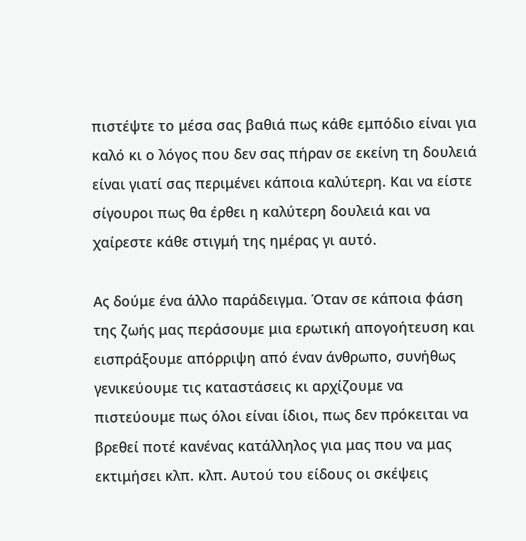πιστέψτε το μέσα σας βαθιά πως κάθε εμπόδιο είναι για καλό κι ο λόγος που δεν σας πήραν σε εκείνη τη δουλειά είναι γιατί σας περιμένει κάποια καλύτερη. Και να είστε σίγουροι πως θα έρθει η καλύτερη δουλειά και να χαίρεστε κάθε στιγμή της ημέρας γι αυτό.

Ας δούμε ένα άλλο παράδειγμα. Όταν σε κάποια φάση της ζωής μας περάσουμε μια ερωτική απογοήτευση και εισπράξουμε απόρριψη από έναν άνθρωπο, συνήθως γενικεύουμε τις καταστάσεις κι αρχίζουμε να πιστεύουμε πως όλοι είναι ίδιοι, πως δεν πρόκειται να βρεθεί ποτέ κανένας κατάλληλος για μας που να μας εκτιμήσει κλπ. κλπ. Αυτού του είδους οι σκέψεις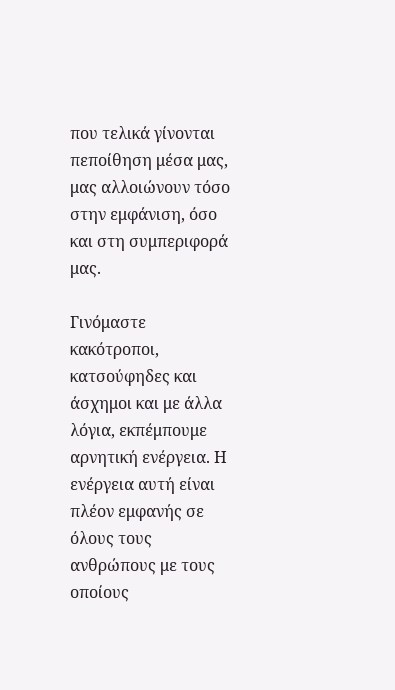που τελικά γίνονται πεποίθηση μέσα μας, μας αλλοιώνουν τόσο στην εμφάνιση, όσο και στη συμπεριφορά μας.

Γινόμαστε κακότροποι, κατσούφηδες και άσχημοι και με άλλα λόγια, εκπέμπουμε αρνητική ενέργεια. Η ενέργεια αυτή είναι πλέον εμφανής σε όλους τους ανθρώπους με τους οποίους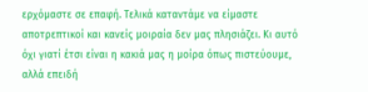ερχόμαστε σε επαφή. Τελικά καταντάμε να είμαστε αποτρεπτικοί και κανείς μοιραία δεν μας πλησιάζει. Κι αυτό όχι γιατί έτσι είναι η κακιά μας η μοίρα όπως πιστεύουμε, αλλά επειδή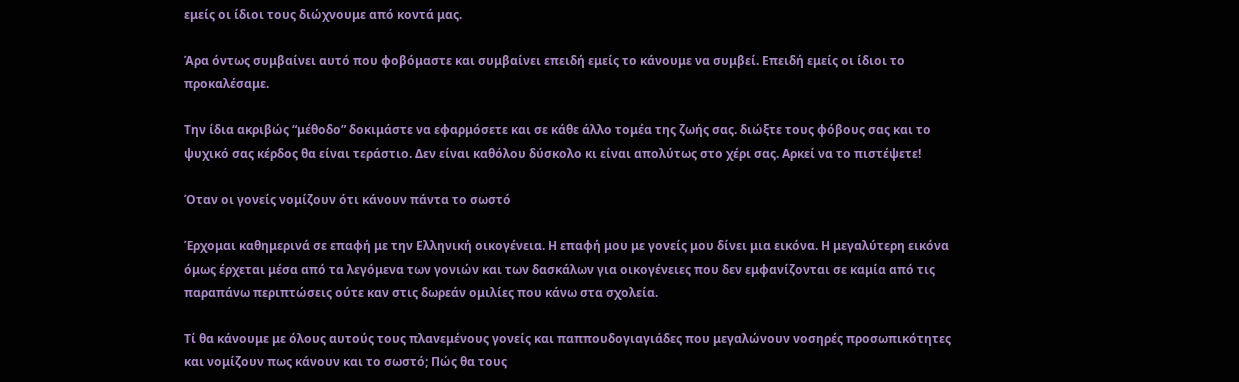εμείς οι ίδιοι τους διώχνουμε από κοντά μας.

Άρα όντως συμβαίνει αυτό που φοβόμαστε και συμβαίνει επειδή εμείς το κάνουμε να συμβεί. Επειδή εμείς οι ίδιοι το προκαλέσαμε.

Την ίδια ακριβώς “μέθοδο” δοκιμάστε να εφαρμόσετε και σε κάθε άλλο τομέα της ζωής σας. διώξτε τους φόβους σας και το ψυχικό σας κέρδος θα είναι τεράστιο. Δεν είναι καθόλου δύσκολο κι είναι απολύτως στο χέρι σας. Αρκεί να το πιστέψετε!

Όταν οι γονείς νομίζουν ότι κάνουν πάντα το σωστό

Έρχομαι καθημερινά σε επαφή με την Ελληνική οικογένεια. Η επαφή μου με γονείς μου δίνει μια εικόνα. Η μεγαλύτερη εικόνα όμως έρχεται μέσα από τα λεγόμενα των γονιών και των δασκάλων για οικογένειες που δεν εμφανίζονται σε καμία από τις παραπάνω περιπτώσεις ούτε καν στις δωρεάν ομιλίες που κάνω στα σχολεία.

Τί θα κάνουμε με όλους αυτούς τους πλανεμένους γονείς και παππουδογιαγιάδες που μεγαλώνουν νοσηρές προσωπικότητες και νομίζουν πως κάνουν και το σωστό; Πώς θα τους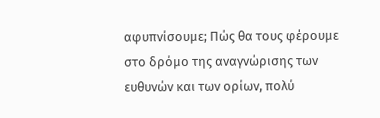αφυπνίσουμε; Πώς θα τους φέρουμε στο δρόμο της αναγνώρισης των ευθυνών και των ορίων, πολύ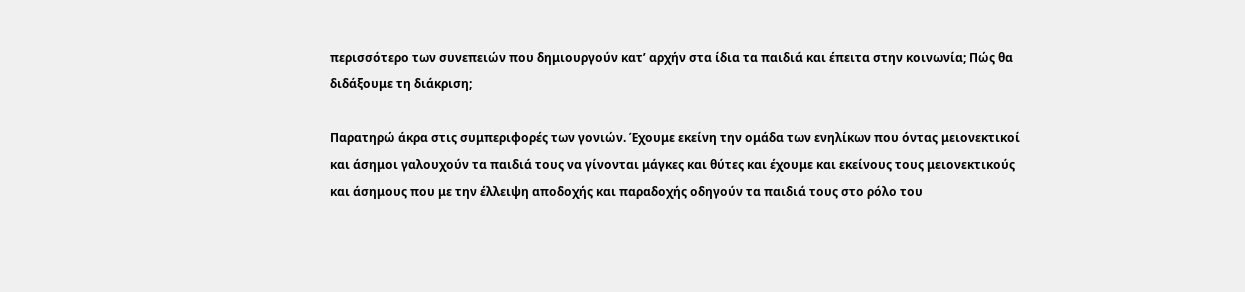περισσότερο των συνεπειών που δημιουργούν κατ’ αρχήν στα ίδια τα παιδιά και έπειτα στην κοινωνία; Πώς θα διδάξουμε τη διάκριση;

Παρατηρώ άκρα στις συμπεριφορές των γονιών. Έχουμε εκείνη την ομάδα των ενηλίκων που όντας μειονεκτικοί και άσημοι γαλουχούν τα παιδιά τους να γίνονται μάγκες και θύτες και έχουμε και εκείνους τους μειονεκτικούς και άσημους που με την έλλειψη αποδοχής και παραδοχής οδηγούν τα παιδιά τους στο ρόλο του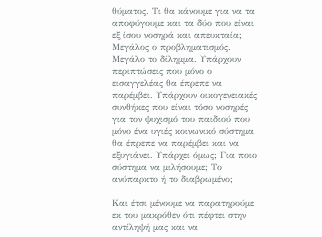θύματος. Τι θα κάνουμε για να τα αποφύγουμε και τα δύο που είναι εξ ίσου νοσηρά και απευκταία; Μεγάλος ο προβληματισμός. Μεγάλο το δίλημμα. Υπάρχουν περιπτώσεις που μόνο ο εισαγγελέας θα έπρεπε να παρέμβει. Υπάρχουν οικογενειακές συνθήκες που είναι τόσο νοσηρές για τον ψυχισμό του παιδιού που μόνο ένα υγιές κοινωνικό σύστημα θα έπρεπε να παρέμβει και να εξυγιάνει. Υπάρχει όμως; Για ποιο σύστημα να μιλήσουμε; Το ανύπαρκτο ή το διαβρωμένο;

Και έτσι μένουμε να παρατηρούμε εκ του μακρόθεν ότι πέφτει στην αντίληψή μας και να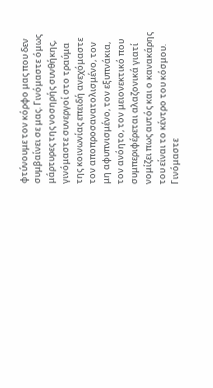φτύνουμε τον κόρφο μας που δεν συμβαίνει σε μας. Γινόμαστε όμως μάρτυρες της νοσηρής συνθήκης, γινόμαστε συνεργοί στο τραύμα της κοινωνίας επειδή ανεχόμαστε τον αποπροσανατολισμένο, τον μη αφυπνισμένο, τον εξυπνάκια, τον ανόητο, τον μειονεκτικό που συμπεριφέρεται αλαζονικά γιατί νομίζει πως αυτός και ο κανακάρης του είναι το κέντρο του κόσμου. Γινόμαστε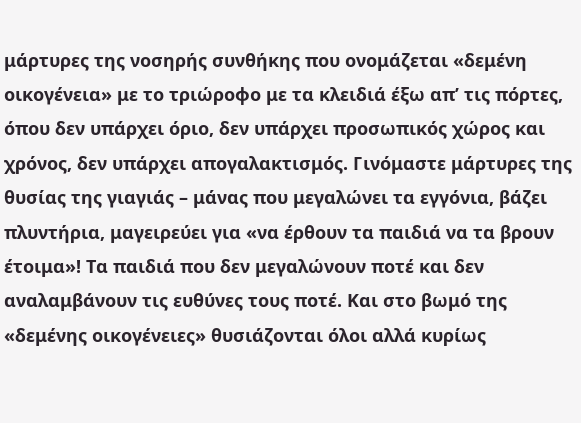μάρτυρες της νοσηρής συνθήκης που ονομάζεται «δεμένη οικογένεια» με το τριώροφο με τα κλειδιά έξω απ’ τις πόρτες, όπου δεν υπάρχει όριο, δεν υπάρχει προσωπικός χώρος και χρόνος, δεν υπάρχει απογαλακτισμός. Γινόμαστε μάρτυρες της θυσίας της γιαγιάς – μάνας που μεγαλώνει τα εγγόνια, βάζει πλυντήρια, μαγειρεύει για «να έρθουν τα παιδιά να τα βρουν έτοιμα»! Τα παιδιά που δεν μεγαλώνουν ποτέ και δεν αναλαμβάνουν τις ευθύνες τους ποτέ. Και στο βωμό της «δεμένης οικογένειες» θυσιάζονται όλοι αλλά κυρίως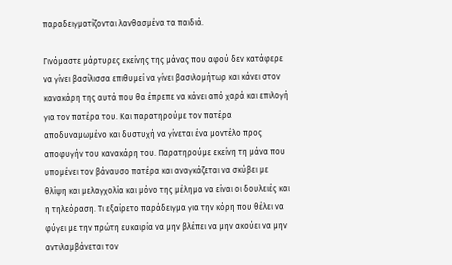παραδειγματίζονται λανθασμένα τα παιδιά.

Γινόμαστε μάρτυρες εκείνης της μάνας που αφού δεν κατάφερε να γίνει βασίλισσα επιθυμεί να γίνει βασιλομήτωρ και κάνει στον κανακάρη της αυτά που θα έπρεπε να κάνει από χαρά και επιλογή για τον πατέρα του. Και παρατηρούμε τον πατέρα αποδυναμωμένο και δυστυχή να γίνεται ένα μοντέλο προς αποφυγήν του κανακάρη του. Παρατηρούμε εκείνη τη μάνα που υπομένει τον βάναυσο πατέρα και αναγκάζεται να σκύβει με θλίψη και μελαγχολία και μόνο της μέλημα να είναι οι δουλειές και η τηλεόραση. Τι εξαίρετο παράδειγμα για την κόρη που θέλει να φύγει με την πρώτη ευκαιρία να μην βλέπει να μην ακούει να μην αντιλαμβάνεται τον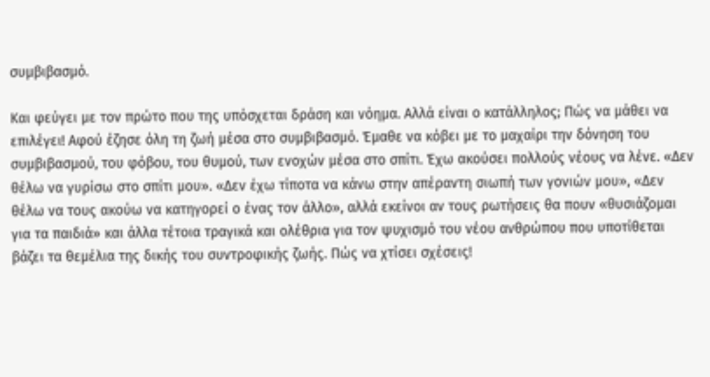συμβιβασμό.

Και φεύγει με τον πρώτο που της υπόσχεται δράση και νόημα. Αλλά είναι ο κατάλληλος; Πώς να μάθει να επιλέγει! Αφού έζησε όλη τη ζωή μέσα στο συμβιβασμό. Έμαθε να κόβει με το μαχαίρι την δόνηση του συμβιβασμού, του φόβου, του θυμού, των ενοχών μέσα στο σπίτι. Έχω ακούσει πολλούς νέους να λένε. «Δεν θέλω να γυρίσω στο σπίτι μου». «Δεν έχω τίποτα να κάνω στην απέραντη σιωπή των γονιών μου», «Δεν θέλω να τους ακούω να κατηγορεί ο ένας τον άλλο», αλλά εκείνοι αν τους ρωτήσεις θα πουν «θυσιάζομαι για τα παιδιά» και άλλα τέτοια τραγικά και ολέθρια για τον ψυχισμό του νέου ανθρώπου που υποτίθεται βάζει τα θεμέλια της δικής του συντροφικής ζωής. Πώς να χτίσει σχέσεις!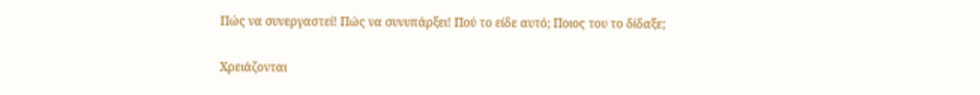Πώς να συνεργαστεί! Πώς να συνυπάρξει! Πού το είδε αυτό; Ποιος του το δίδαξε;

Χρειάζονται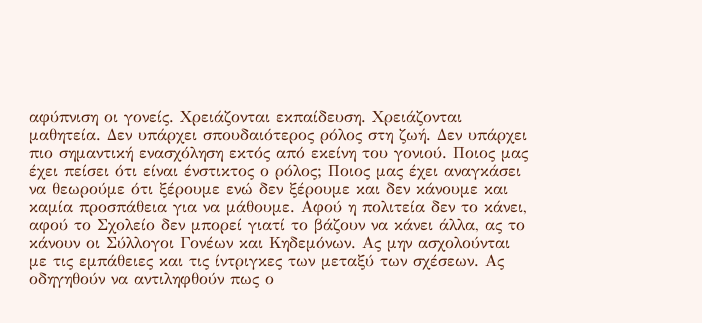αφύπνιση οι γονείς. Χρειάζονται εκπαίδευση. Χρειάζονται μαθητεία. Δεν υπάρχει σπουδαιότερος ρόλος στη ζωή. Δεν υπάρχει πιο σημαντική ενασχόληση εκτός από εκείνη του γονιού. Ποιος μας έχει πείσει ότι είναι ένστικτος ο ρόλος; Ποιος μας έχει αναγκάσει να θεωρούμε ότι ξέρουμε ενώ δεν ξέρουμε και δεν κάνουμε και καμία προσπάθεια για να μάθουμε. Αφού η πολιτεία δεν το κάνει, αφού το Σχολείο δεν μπορεί γιατί το βάζουν να κάνει άλλα, ας το κάνουν οι Σύλλογοι Γονέων και Κηδεμόνων. Ας μην ασχολούνται με τις εμπάθειες και τις ίντριγκες των μεταξύ των σχέσεων. Ας οδηγηθούν να αντιληφθούν πως ο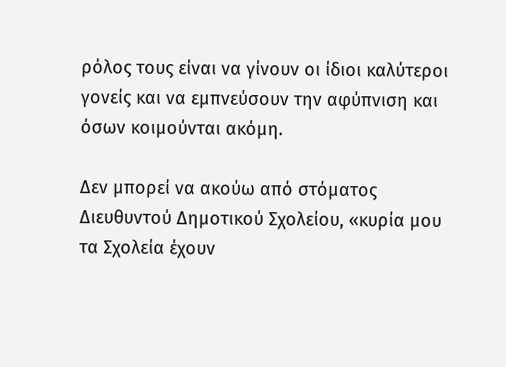ρόλος τους είναι να γίνουν οι ίδιοι καλύτεροι γονείς και να εμπνεύσουν την αφύπνιση και όσων κοιμούνται ακόμη.

Δεν μπορεί να ακούω από στόματος Διευθυντού Δημοτικού Σχολείου, «κυρία μου τα Σχολεία έχουν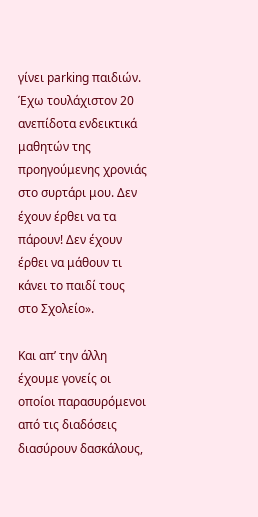γίνει parking παιδιών. Έχω τουλάχιστον 20 ανεπίδοτα ενδεικτικά μαθητών της προηγούμενης χρονιάς στο συρτάρι μου. Δεν έχουν έρθει να τα πάρουν! Δεν έχουν έρθει να μάθουν τι κάνει το παιδί τους στο Σχολείο».

Και απ’ την άλλη έχουμε γονείς οι οποίοι παρασυρόμενοι από τις διαδόσεις διασύρουν δασκάλους,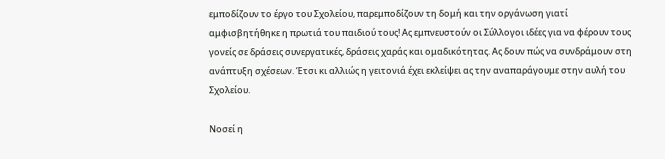εμποδίζουν το έργο του Σχολείου, παρεμποδίζουν τη δομή και την οργάνωση γιατί αμφισβητήθηκε η πρωτιά του παιδιού τους! Ας εμπνευστούν οι Σύλλογοι ιδέες για να φέρουν τους γονείς σε δράσεις συνεργατικές, δράσεις χαράς και ομαδικότητας. Ας δουν πώς να συνδράμουν στη ανάπτυξη σχέσεων. Έτσι κι αλλιώς η γειτονιά έχει εκλείψει ας την αναπαράγουμε στην αυλή του Σχολείου.

Νοσεί η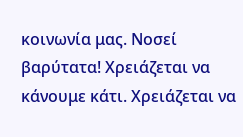κοινωνία μας. Νοσεί βαρύτατα! Χρειάζεται να κάνουμε κάτι. Χρειάζεται να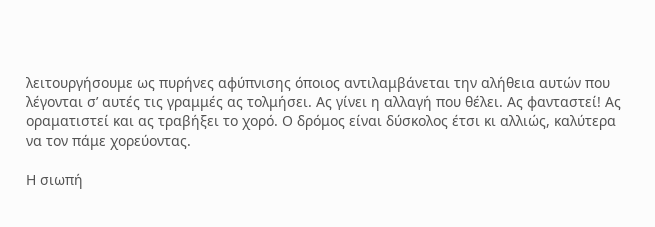λειτουργήσουμε ως πυρήνες αφύπνισης όποιος αντιλαμβάνεται την αλήθεια αυτών που λέγονται σ’ αυτές τις γραμμές ας τολμήσει. Ας γίνει η αλλαγή που θέλει. Ας φανταστεί! Ας οραματιστεί και ας τραβήξει το χορό. Ο δρόμος είναι δύσκολος έτσι κι αλλιώς, καλύτερα να τον πάμε χορεύοντας.

Η σιωπή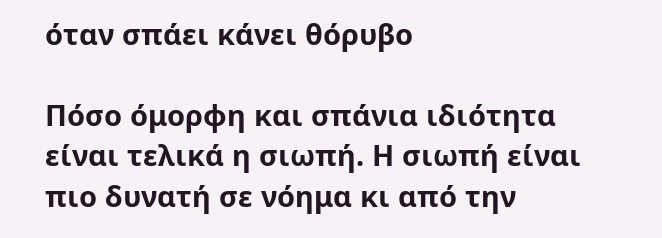όταν σπάει κάνει θόρυβο

Πόσο όμορφη και σπάνια ιδιότητα είναι τελικά η σιωπή. Η σιωπή είναι πιο δυνατή σε νόημα κι από την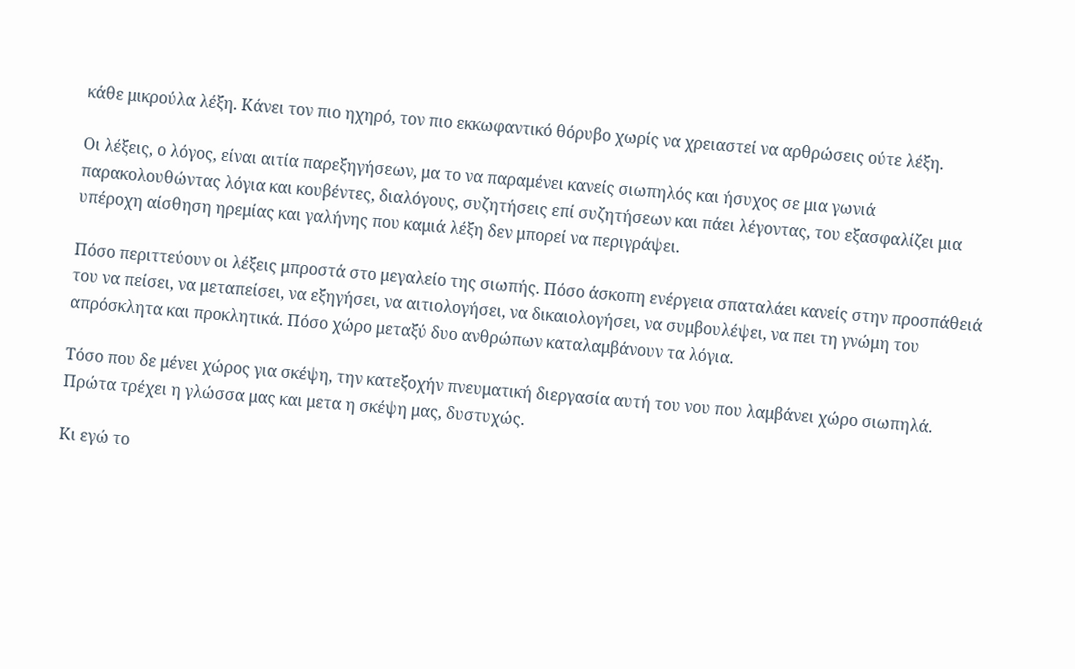κάθε μικρούλα λέξη. Κάνει τον πιο ηχηρό, τον πιο εκκωφαντικό θόρυβο χωρίς να χρειαστεί να αρθρώσεις ούτε λέξη.

Οι λέξεις, ο λόγος, είναι αιτία παρεξηγήσεων, μα το να παραμένει κανείς σιωπηλός και ήσυχος σε μια γωνιά παρακολουθώντας λόγια και κουβέντες, διαλόγους, συζητήσεις επί συζητήσεων και πάει λέγοντας, του εξασφαλίζει μια υπέροχη αίσθηση ηρεμίας και γαλήνης που καμιά λέξη δεν μπορεί να περιγράψει.

Πόσο περιττεύουν οι λέξεις μπροστά στο μεγαλείο της σιωπής. Πόσο άσκοπη ενέργεια σπαταλάει κανείς στην προσπάθειά του να πείσει, να μεταπείσει, να εξηγήσει, να αιτιολογήσει, να δικαιολογήσει, να συμβουλέψει, να πει τη γνώμη του απρόσκλητα και προκλητικά. Πόσο χώρο μεταξύ δυο ανθρώπων καταλαμβάνουν τα λόγια.

Τόσο που δε μένει χώρος για σκέψη, την κατεξοχήν πνευματική διεργασία αυτή του νου που λαμβάνει χώρο σιωπηλά. Πρώτα τρέχει η γλώσσα μας και μετα η σκέψη μας, δυστυχώς.

Κι εγώ το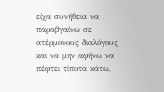είχα συνήθεια να παραβγαίνω σε ατέρμονους διαλόγους και να μην αφήνω να πέφτει τίποτα κάτω,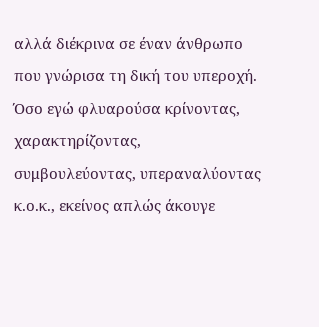αλλά διέκρινα σε έναν άνθρωπο που γνώρισα τη δική του υπεροχή. Όσο εγώ φλυαρούσα κρίνοντας, χαρακτηρίζοντας, συμβουλεύοντας, υπεραναλύοντας κ.ο.κ., εκείνος απλώς άκουγε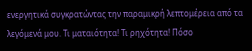ενεργητικά συγκρατώντας την παραμικρή λεπτομέρεια από τα λεγόμενά μου. Τι ματαιότητα! Τι ρηχότητα! Πόσο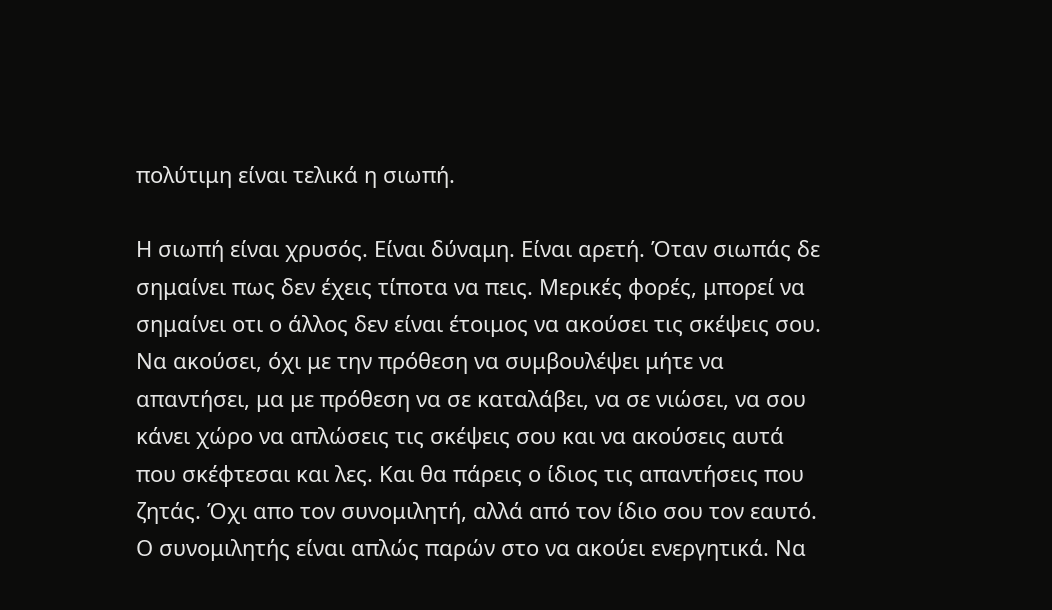πολύτιμη είναι τελικά η σιωπή.

Η σιωπή είναι χρυσός. Είναι δύναμη. Είναι αρετή. Όταν σιωπάς δε σημαίνει πως δεν έχεις τίποτα να πεις. Μερικές φορές, μπορεί να σημαίνει οτι ο άλλος δεν είναι έτοιμος να ακούσει τις σκέψεις σου. Να ακούσει, όχι με την πρόθεση να συμβουλέψει μήτε να απαντήσει, μα με πρόθεση να σε καταλάβει, να σε νιώσει, να σου κάνει χώρο να απλώσεις τις σκέψεις σου και να ακούσεις αυτά που σκέφτεσαι και λες. Και θα πάρεις ο ίδιος τις απαντήσεις που ζητάς. Όχι απο τον συνομιλητή, αλλά από τον ίδιο σου τον εαυτό. Ο συνομιλητής είναι απλώς παρών στο να ακούει ενεργητικά. Να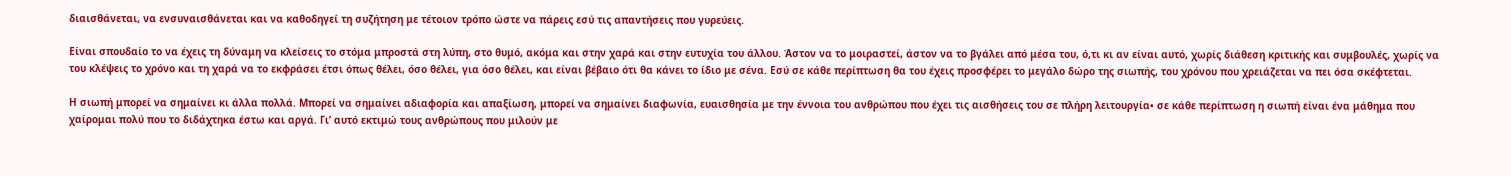διαισθάνεται, να ενσυναισθάνεται και να καθοδηγεί τη συζήτηση με τέτοιον τρόπο ώστε να πάρεις εσύ τις απαντήσεις που γυρεύεις.

Είναι σπουδαίο το να έχεις τη δύναμη να κλείσεις το στόμα μπροστά στη λύπη, στο θυμό, ακόμα και στην χαρά και στην ευτυχία του άλλου. Άστον να το μοιραστεί, άστον να το βγάλει από μέσα του, ό,τι κι αν είναι αυτό, χωρίς διάθεση κριτικής και συμβουλές, χωρίς να του κλέψεις το χρόνο και τη χαρά να το εκφράσει έτσι όπως θέλει, όσο θέλει, για όσο θέλει, και είναι βέβαιο ότι θα κάνει το ίδιο με σένα. Εσύ σε κάθε περίπτωση θα του έχεις προσφέρει το μεγάλο δώρο της σιωπής, του χρόνου που χρειάζεται να πει όσα σκέφτεται.

Η σιωπή μπορεί να σημαίνει κι άλλα πολλά. Μπορεί να σημαίνει αδιαφορία και απαξίωση, μπορεί να σημαίνει διαφωνία, ευαισθησία με την έννοια του ανθρώπου που έχει τις αισθήσεις του σε πλήρη λειτουργία• σε κάθε περίπτωση η σιωπή είναι ένα μάθημα που χαίρομαι πολύ που το διδάχτηκα έστω και αργά. Γι’ αυτό εκτιμώ τους ανθρώπους που μιλούν με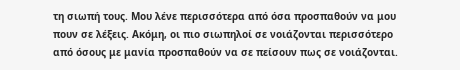τη σιωπή τους. Μου λένε περισσότερα από όσα προσπαθούν να μου πουν σε λέξεις. Ακόμη, οι πιο σιωπηλοί σε νοιάζονται περισσότερο από όσους με μανία προσπαθούν να σε πείσουν πως σε νοιάζονται.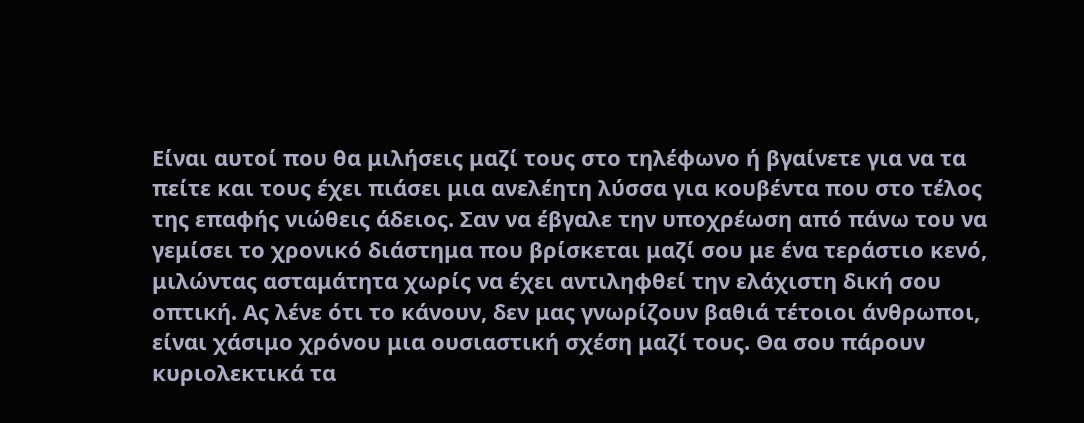Είναι αυτοί που θα μιλήσεις μαζί τους στο τηλέφωνο ή βγαίνετε για να τα πείτε και τους έχει πιάσει μια ανελέητη λύσσα για κουβέντα που στο τέλος της επαφής νιώθεις άδειος. Σαν να έβγαλε την υποχρέωση από πάνω του να γεμίσει το χρονικό διάστημα που βρίσκεται μαζί σου με ένα τεράστιο κενό, μιλώντας ασταμάτητα χωρίς να έχει αντιληφθεί την ελάχιστη δική σου οπτική. Ας λένε ότι το κάνουν, δεν μας γνωρίζουν βαθιά τέτοιοι άνθρωποι, είναι χάσιμο χρόνου μια ουσιαστική σχέση μαζί τους. Θα σου πάρουν κυριολεκτικά τα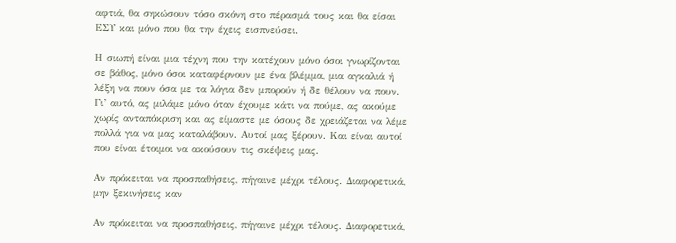αφτιά, θα σηκώσουν τόσο σκόνη στο πέρασμά τους και θα είσαι ΕΣΥ και μόνο που θα την έχεις εισπνεύσει.

Η σιωπή είναι μια τέχνη που την κατέχουν μόνο όσοι γνωρίζονται σε βάθος, μόνο όσοι καταφέρνουν με ένα βλέμμα, μια αγκαλιά ή λέξη να πουν όσα με τα λόγια δεν μπορούν ή δε θέλουν να πουν. Γι’ αυτό, ας μιλάμε μόνο όταν έχουμε κάτι να πούμε, ας ακούμε χωρίς ανταπόκριση και ας είμαστε με όσους δε χρειάζεται να λέμε πολλά για να μας καταλάβουν. Αυτοί μας ξέρουν. Και είναι αυτοί που είναι έτοιμοι να ακούσουν τις σκέψεις μας.

Αν πρόκειται να προσπαθήσεις, πήγαινε μέχρι τέλους. Διαφορετικά, μην ξεκινήσεις καν

Αν πρόκειται να προσπαθήσεις, πήγαινε μέχρι τέλους. Διαφορετικά,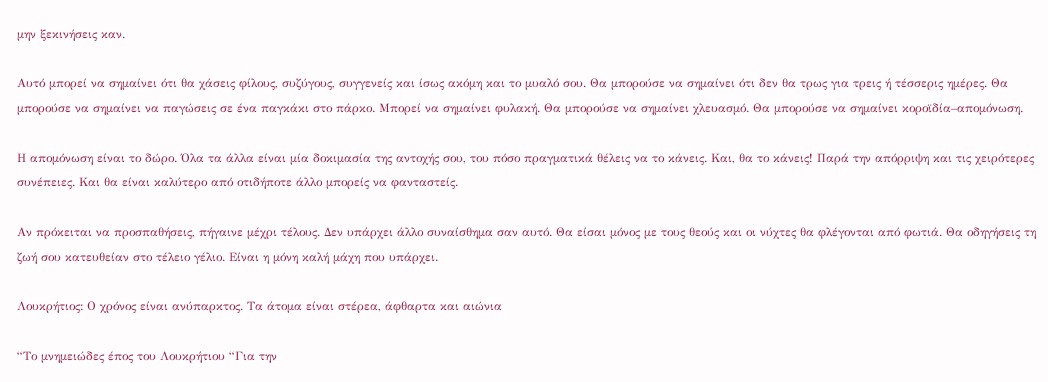μην ξεκινήσεις καν.

Αυτό μπορεί να σημαίνει ότι θα χάσεις φίλους, συζύγους, συγγενείς και ίσως ακόμη και το μυαλό σου. Θα μπορούσε να σημαίνει ότι δεν θα τρως για τρεις ή τέσσερις ημέρες. Θα μπορούσε να σημαίνει να παγώσεις σε ένα παγκάκι στο πάρκο. Μπορεί να σημαίνει φυλακή. Θα μπορούσε να σημαίνει χλευασμό. Θα μπορούσε να σημαίνει κοροϊδία–απομόνωση.

Η απομόνωση είναι το δώρο. Όλα τα άλλα είναι μία δοκιμασία της αντοχής σου, του πόσο πραγματικά θέλεις να το κάνεις. Και, θα το κάνεις! Παρά την απόρριψη και τις χειρότερες συνέπειες. Και θα είναι καλύτερο από οτιδήποτε άλλο μπορείς να φανταστείς.

Αν πρόκειται να προσπαθήσεις, πήγαινε μέχρι τέλους. Δεν υπάρχει άλλο συναίσθημα σαν αυτό. Θα είσαι μόνος με τους θεούς και οι νύχτες θα φλέγονται από φωτιά. Θα οδηγήσεις τη ζωή σου κατευθείαν στο τέλειο γέλιο. Είναι η μόνη καλή μάχη που υπάρχει.

Λουκρήτιος: Ο χρόνος είναι ανύπαρκτος. Τα άτομα είναι στέρεα, άφθαρτα και αιώνια

“Το μνημειώδες έπος του Λουκρήτιου “Για την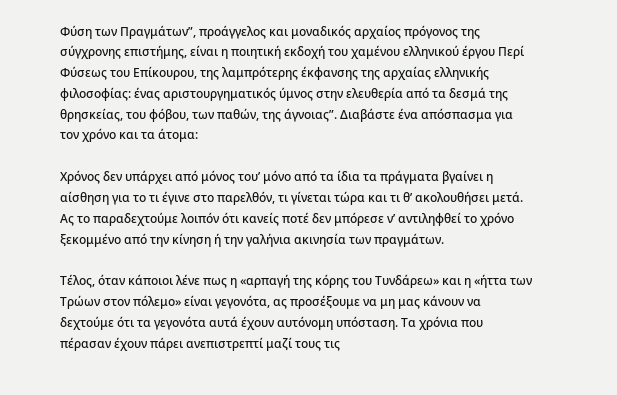Φύση των Πραγμάτων”, προάγγελος και μοναδικός αρχαίος πρόγονος της σύγχρονης επιστήμης, είναι η ποιητική εκδοχή του χαμένου ελληνικού έργου Περί Φύσεως του Επίκουρου, της λαμπρότερης έκφανσης της αρχαίας ελληνικής φιλοσοφίας: ένας αριστουργηματικός ύμνος στην ελευθερία από τα δεσμά της θρησκείας, του φόβου, των παθών, της άγνοιας”. Διαβάστε ένα απόσπασμα για τον χρόνο και τα άτομα:

Χρόνος δεν υπάρχει από μόνος του’ μόνο από τα ίδια τα πράγματα βγαίνει η αίσθηση για το τι έγινε στο παρελθόν, τι γίνεται τώρα και τι θ’ ακολουθήσει μετά. Ας το παραδεχτούμε λοιπόν ότι κανείς ποτέ δεν μπόρεσε ν’ αντιληφθεί το χρόνο ξεκομμένο από την κίνηση ή την γαλήνια ακινησία των πραγμάτων.

Τέλος, όταν κάποιοι λένε πως η «αρπαγή της κόρης του Τυνδάρεω» και η «ήττα των Τρώων στον πόλεμο» είναι γεγονότα, ας προσέξουμε να μη μας κάνουν να δεχτούμε ότι τα γεγονότα αυτά έχουν αυτόνομη υπόσταση. Τα χρόνια που πέρασαν έχουν πάρει ανεπιστρεπτί μαζί τους τις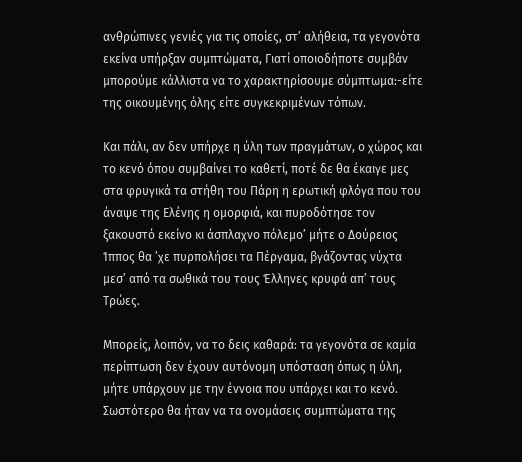ανθρώπινες γενιές για τις οποίες, στ’ αλήθεια, τα γεγονότα εκείνα υπήρξαν συμπτώματα, Γιατί οποιοδήποτε συμβάν μπορούμε κάλλιστα να το χαρακτηρίσουμε σύμπτωμα:-είτε της οικουμένης όλης είτε συγκεκριμένων τόπων.

Και πάλι, αν δεν υπήρχε η ύλη των πραγμάτων, ο χώρος και το κενό όπου συμβαίνει το καθετί, ποτέ δε θα έκαιγε μες στα φρυγικά τα στήθη του Πάρη η ερωτική φλόγα που του άναψε της Ελένης η ομορφιά, και πυροδότησε τον ξακουστό εκείνο κι άσπλαχνο πόλεμο’ μήτε ο Δούρειος Ίππος θα ’χε πυρπολήσει τα Πέργαμα, βγάζοντας νύχτα μεσ’ από τα σωθικά του τους Έλληνες κρυφά απ’ τους Τρώες.

Μπορείς, λοιπόν, να το δεις καθαρά: τα γεγονότα σε καμία περίπτωση δεν έχουν αυτόνομη υπόσταση όπως η ύλη, μήτε υπάρχουν με την έννοια που υπάρχει και το κενό. Σωστότερο θα ήταν να τα ονομάσεις συμπτώματα της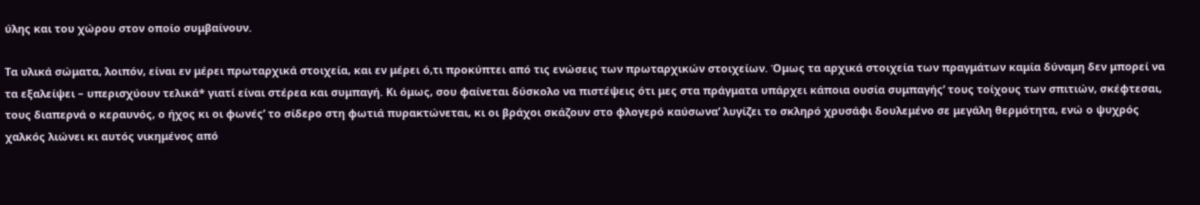ύλης και του χώρου στον οποίο συμβαίνουν.

Τα υλικά σώματα, λοιπόν, είναι εν μέρει πρωταρχικά στοιχεία, και εν μέρει ό,τι προκύπτει από τις ενώσεις των πρωταρχικών στοιχείων. Όμως τα αρχικά στοιχεία των πραγμάτων καμία δύναμη δεν μπορεί να τα εξαλείψει – υπερισχύουν τελικά* γιατί είναι στέρεα και συμπαγή. Κι όμως, σου φαίνεται δύσκολο να πιστέψεις ότι μες στα πράγματα υπάρχει κάποια ουσία συμπαγής’ τους τοίχους των σπιτιών, σκέφτεσαι, τους διαπερνά ο κεραυνός, ο ήχος κι οι φωνές’ το σίδερο στη φωτιά πυρακτώνεται, κι οι βράχοι σκάζουν στο φλογερό καύσωνα’ λυγίζει το σκληρό χρυσάφι δουλεμένο σε μεγάλη θερμότητα, ενώ ο ψυχρός χαλκός λιώνει κι αυτός νικημένος από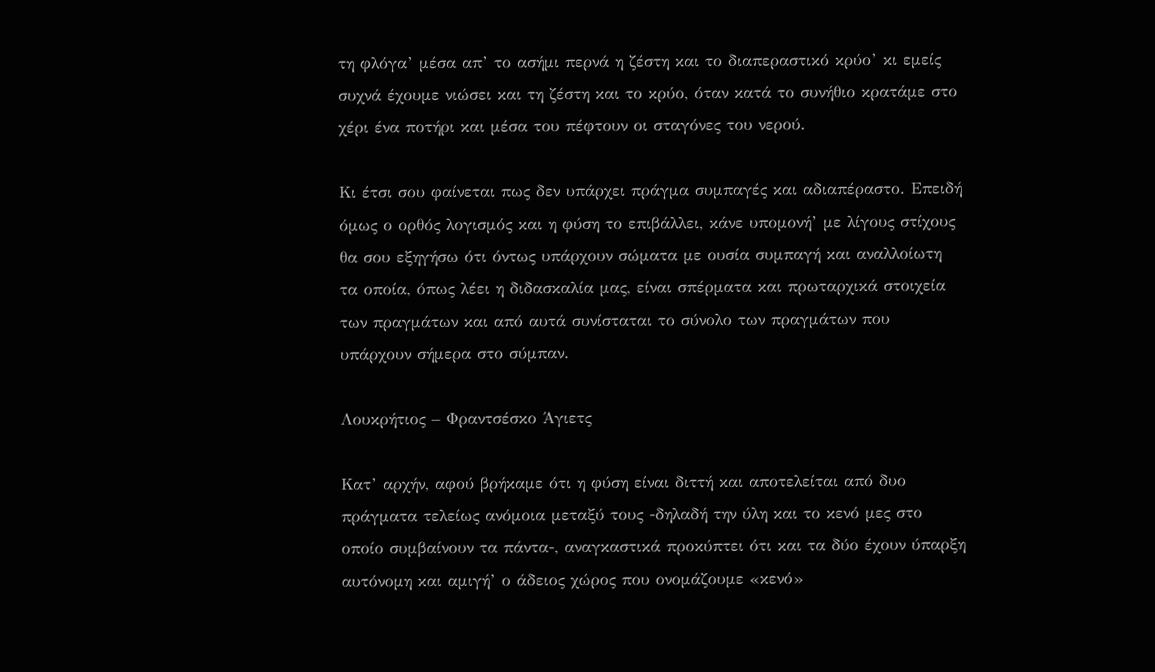τη φλόγα’ μέσα απ’ το ασήμι περνά η ζέστη και το διαπεραστικό κρύο’ κι εμείς συχνά έχουμε νιώσει και τη ζέστη και το κρύο, όταν κατά το συνήθιο κρατάμε στο χέρι ένα ποτήρι και μέσα του πέφτουν οι σταγόνες του νερού.

Κι έτσι σου φαίνεται πως δεν υπάρχει πράγμα συμπαγές και αδιαπέραστο. Επειδή όμως ο ορθός λογισμός και η φύση το επιβάλλει, κάνε υπομονή’ με λίγους στίχους θα σου εξηγήσω ότι όντως υπάρχουν σώματα με ουσία συμπαγή και αναλλοίωτη τα οποία, όπως λέει η διδασκαλία μας, είναι σπέρματα και πρωταρχικά στοιχεία των πραγμάτων και από αυτά συνίσταται το σύνολο των πραγμάτων που υπάρχουν σήμερα στο σύμπαν.

Λουκρήτιος – Φραντσέσκο Άγιετς

Κατ’ αρχήν, αφού βρήκαμε ότι η φύση είναι διττή και αποτελείται από δυο πράγματα τελείως ανόμοια μεταξύ τους -δηλαδή την ύλη και το κενό μες στο οποίο συμβαίνουν τα πάντα-, αναγκαστικά προκύπτει ότι και τα δύο έχουν ύπαρξη αυτόνομη και αμιγή’ ο άδειος χώρος που ονομάζουμε «κενό»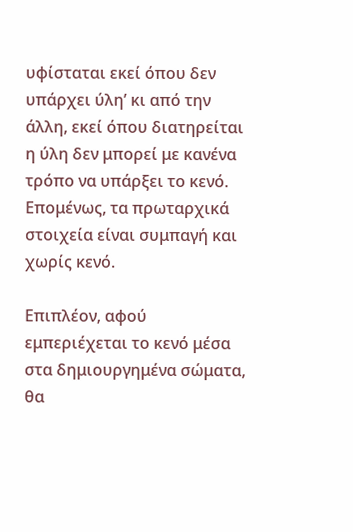υφίσταται εκεί όπου δεν υπάρχει ύλη’ κι από την άλλη, εκεί όπου διατηρείται η ύλη δεν μπορεί με κανένα τρόπο να υπάρξει το κενό. Επομένως, τα πρωταρχικά στοιχεία είναι συμπαγή και χωρίς κενό.

Επιπλέον, αφού εμπεριέχεται το κενό μέσα στα δημιουργημένα σώματα, θα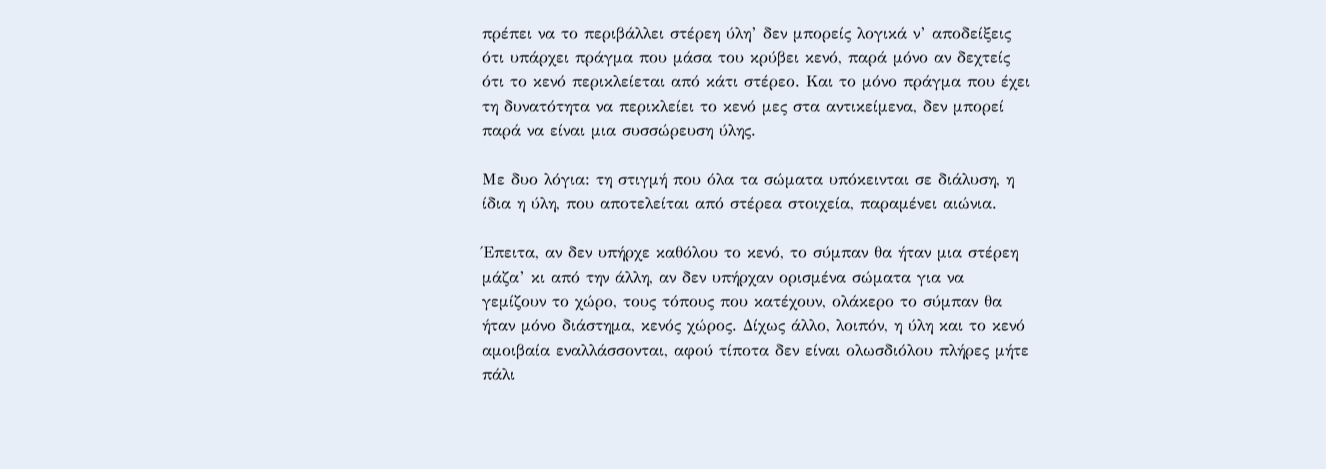πρέπει να το περιβάλλει στέρεη ύλη’ δεν μπορείς λογικά ν’ αποδείξεις ότι υπάρχει πράγμα που μάσα του κρύβει κενό, παρά μόνο αν δεχτείς ότι το κενό περικλείεται από κάτι στέρεο. Και το μόνο πράγμα που έχει τη δυνατότητα να περικλείει το κενό μες στα αντικείμενα, δεν μπορεί παρά να είναι μια συσσώρευση ύλης.

Με δυο λόγια: τη στιγμή που όλα τα σώματα υπόκεινται σε διάλυση, η ίδια η ύλη, που αποτελείται από στέρεα στοιχεία, παραμένει αιώνια.

Έπειτα, αν δεν υπήρχε καθόλου το κενό, το σύμπαν θα ήταν μια στέρεη μάζα’ κι από την άλλη, αν δεν υπήρχαν ορισμένα σώματα για να γεμίζουν το χώρο, τους τόπους που κατέχουν, ολάκερο το σύμπαν θα ήταν μόνο διάστημα, κενός χώρος. Δίχως άλλο, λοιπόν, η ύλη και το κενό αμοιβαία εναλλάσσονται, αφού τίποτα δεν είναι ολωσδιόλου πλήρες μήτε πάλι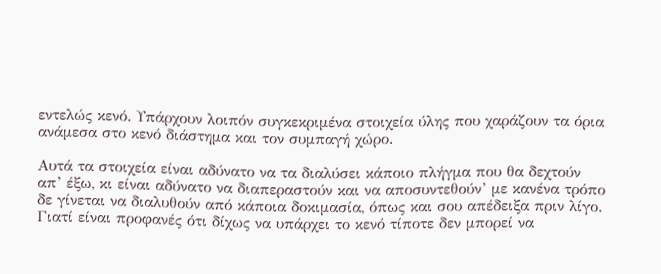εντελώς κενό. Υπάρχουν λοιπόν συγκεκριμένα στοιχεία ύλης που χαράζουν τα όρια ανάμεσα στο κενό διάστημα και τον συμπαγή χώρο.

Αυτά τα στοιχεία είναι αδύνατο να τα διαλύσει κάποιο πλήγμα που θα δεχτούν απ’ έξω, κι είναι αδύνατο να διαπεραστούν και να αποσυντεθούν’ με κανένα τρόπο δε γίνεται να διαλυθούν από κάποια δοκιμασία, όπως και σου απέδειξα πριν λίγο. Γιατί είναι προφανές ότι δίχως να υπάρχει το κενό τίποτε δεν μπορεί να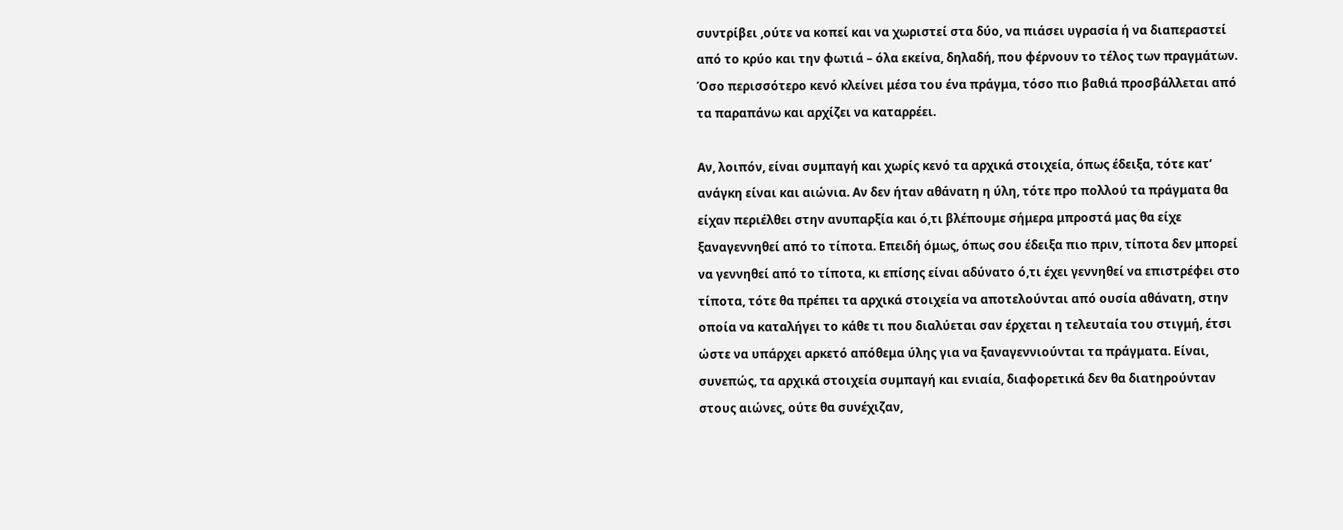συντρίβει ,ούτε να κοπεί και να χωριστεί στα δύο, να πιάσει υγρασία ή να διαπεραστεί από το κρύο και την φωτιά – όλα εκείνα, δηλαδή, που φέρνουν το τέλος των πραγμάτων. Όσο περισσότερο κενό κλείνει μέσα του ένα πράγμα, τόσο πιο βαθιά προσβάλλεται από τα παραπάνω και αρχίζει να καταρρέει.

Αν, λοιπόν, είναι συμπαγή και χωρίς κενό τα αρχικά στοιχεία, όπως έδειξα, τότε κατ’ ανάγκη είναι και αιώνια. Αν δεν ήταν αθάνατη η ύλη, τότε προ πολλού τα πράγματα θα είχαν περιέλθει στην ανυπαρξία και ό,τι βλέπουμε σήμερα μπροστά μας θα είχε ξαναγεννηθεί από το τίποτα. Επειδή όμως, όπως σου έδειξα πιο πριν, τίποτα δεν μπορεί να γεννηθεί από το τίποτα, κι επίσης είναι αδύνατο ό,τι έχει γεννηθεί να επιστρέφει στο τίποτα, τότε θα πρέπει τα αρχικά στοιχεία να αποτελούνται από ουσία αθάνατη, στην οποία να καταλήγει το κάθε τι που διαλύεται σαν έρχεται η τελευταία του στιγμή, έτσι ώστε να υπάρχει αρκετό απόθεμα ύλης για να ξαναγεννιούνται τα πράγματα. Είναι, συνεπώς, τα αρχικά στοιχεία συμπαγή και ενιαία, διαφορετικά δεν θα διατηρούνταν στους αιώνες, ούτε θα συνέχιζαν,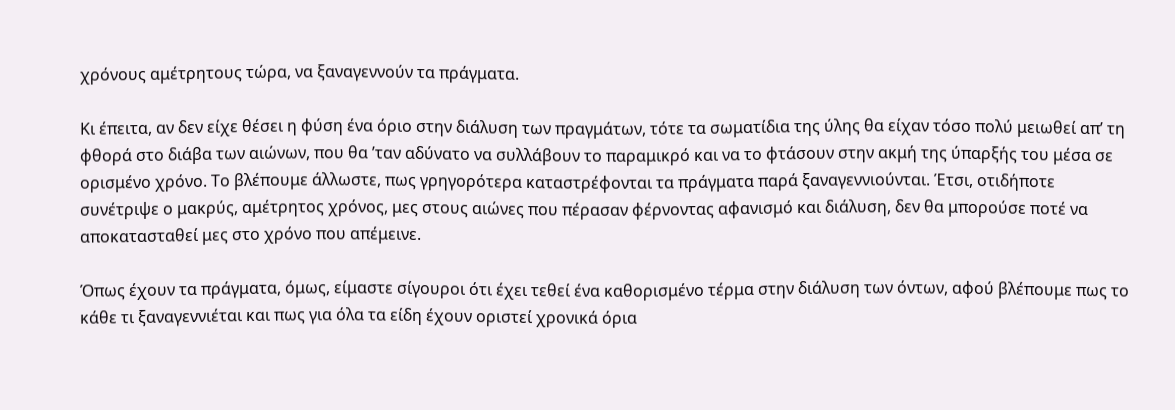χρόνους αμέτρητους τώρα, να ξαναγεννούν τα πράγματα.

Κι έπειτα, αν δεν είχε θέσει η φύση ένα όριο στην διάλυση των πραγμάτων, τότε τα σωματίδια της ύλης θα είχαν τόσο πολύ μειωθεί απ’ τη φθορά στο διάβα των αιώνων, που θα ’ταν αδύνατο να συλλάβουν το παραμικρό και να το φτάσουν στην ακμή της ύπαρξής του μέσα σε ορισμένο χρόνο. Το βλέπουμε άλλωστε, πως γρηγορότερα καταστρέφονται τα πράγματα παρά ξαναγεννιούνται. Έτσι, οτιδήποτε συνέτριψε ο μακρύς, αμέτρητος χρόνος, μες στους αιώνες που πέρασαν φέρνοντας αφανισμό και διάλυση, δεν θα μπορούσε ποτέ να αποκατασταθεί μες στο χρόνο που απέμεινε.

Όπως έχουν τα πράγματα, όμως, είμαστε σίγουροι ότι έχει τεθεί ένα καθορισμένο τέρμα στην διάλυση των όντων, αφού βλέπουμε πως το κάθε τι ξαναγεννιέται και πως για όλα τα είδη έχουν οριστεί χρονικά όρια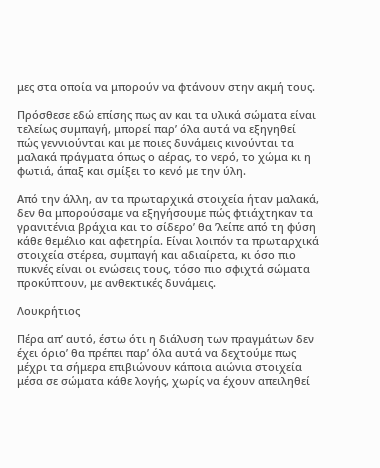μες στα οποία να μπορούν να φτάνουν στην ακμή τους.

Πρόσθεσε εδώ επίσης πως αν και τα υλικά σώματα είναι τελείως συμπαγή, μπορεί παρ’ όλα αυτά να εξηγηθεί πώς γεννιούνται και με ποιες δυνάμεις κινούνται τα μαλακά πράγματα όπως ο αέρας, το νερό, το χώμα κι η φωτιά, άπαξ και σμίξει το κενό με την ύλη.

Από την άλλη, αν τα πρωταρχικά στοιχεία ήταν μαλακά, δεν θα μπορούσαμε να εξηγήσουμε πώς φτιάχτηκαν τα γρανιτένια βράχια και το σίδερο’ θα ’λείπε από τη φύση κάθε θεμέλιο και αφετηρία. Είναι λοιπόν τα πρωταρχικά στοιχεία στέρεα, συμπαγή και αδιαίρετα, κι όσο πιο πυκνές είναι οι ενώσεις τους, τόσο πιο σφιχτά σώματα προκύπτουν, με ανθεκτικές δυνάμεις.

Λουκρήτιος

Πέρα απ’ αυτό, έστω ότι η διάλυση των πραγμάτων δεν έχει όριο’ θα πρέπει παρ’ όλα αυτά να δεχτούμε πως μέχρι τα σήμερα επιβιώνουν κάποια αιώνια στοιχεία μέσα σε σώματα κάθε λογής, χωρίς να έχουν απειληθεί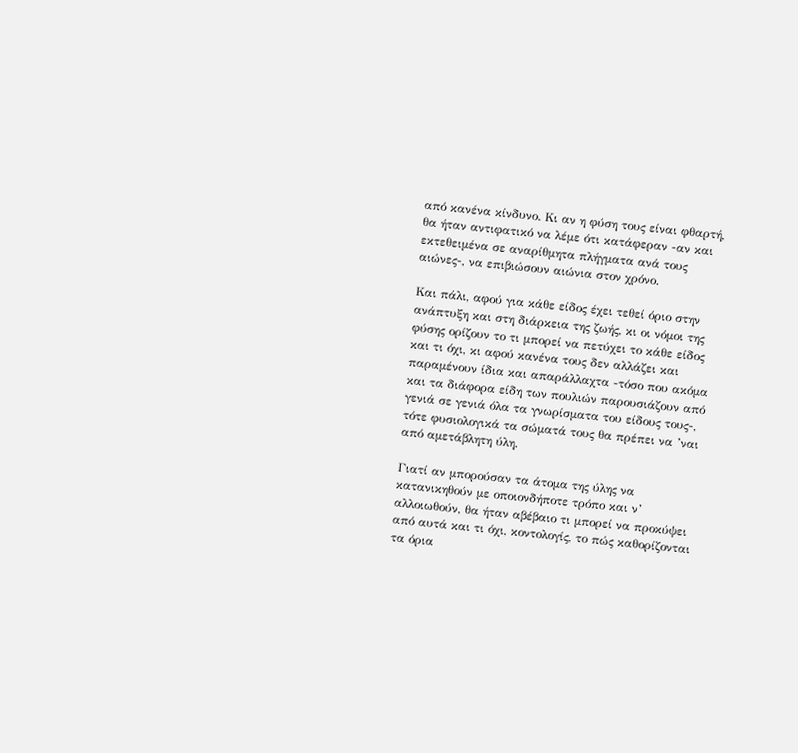από κανένα κίνδυνο. Κι αν η φύση τους είναι φθαρτή, θα ήταν αντιφατικό να λέμε ότι κατάφεραν -αν και εκτεθειμένα σε αναρίθμητα πλήγματα ανά τους αιώνες-, να επιβιώσουν αιώνια στον χρόνο.

Και πάλι, αφού για κάθε είδος έχει τεθεί όριο στην ανάπτυξη και στη διάρκεια της ζωής, κι οι νόμοι της φύσης ορίζουν το τι μπορεί να πετύχει το κάθε είδος και τι όχι, κι αφού κανένα τους δεν αλλάζει και παραμένουν ίδια και απαράλλαχτα -τόσο που ακόμα και τα διάφορα είδη των πουλιών παρουσιάζουν από γενιά σε γενιά όλα τα γνωρίσματα του είδους τους-, τότε φυσιολογικά τα σώματά τους θα πρέπει να ’ναι από αμετάβλητη ύλη.

Γιατί αν μπορούσαν τα άτομα της ύλης να κατανικηθούν με οποιονδήποτε τρόπο και ν’ αλλοιωθούν, θα ήταν αβέβαιο τι μπορεί να προκύψει από αυτά και τι όχι, κοντολογίς, το πώς καθορίζονται τα όρια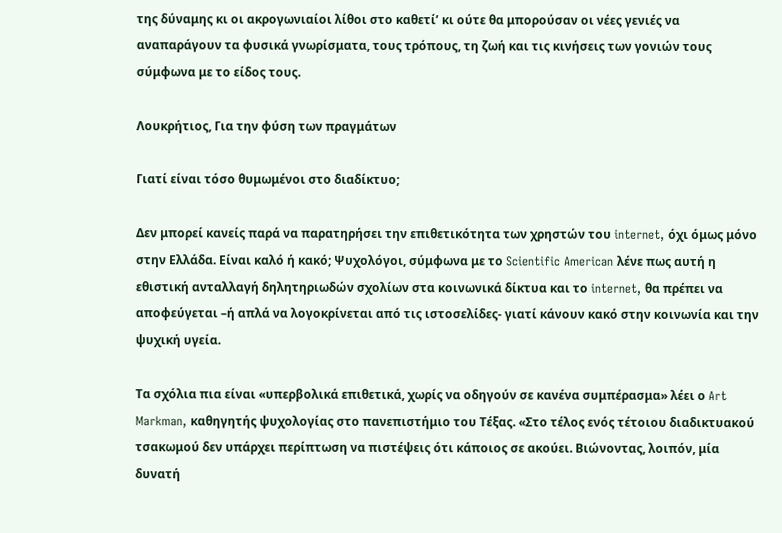της δύναμης κι οι ακρογωνιαίοι λίθοι στο καθετί’ κι ούτε θα μπορούσαν οι νέες γενιές να αναπαράγουν τα φυσικά γνωρίσματα, τους τρόπους, τη ζωή και τις κινήσεις των γονιών τους σύμφωνα με το είδος τους.

Λουκρήτιος, Για την φύση των πραγμάτων

Γιατί είναι τόσο θυμωμένοι στο διαδίκτυο;

Δεν μπορεί κανείς παρά να παρατηρήσει την επιθετικότητα των χρηστών του internet, όχι όμως μόνο στην Ελλάδα. Είναι καλό ή κακό; Ψυχολόγοι, σύμφωνα με το Scientific American λένε πως αυτή η εθιστική ανταλλαγή δηλητηριωδών σχολίων στα κοινωνικά δίκτυα και το internet, θα πρέπει να αποφεύγεται –ή απλά να λογοκρίνεται από τις ιστοσελίδες- γιατί κάνουν κακό στην κοινωνία και την ψυχική υγεία.

Τα σχόλια πια είναι «υπερβολικά επιθετικά, χωρίς να οδηγούν σε κανένα συμπέρασμα» λέει ο Art Markman, καθηγητής ψυχολογίας στο πανεπιστήμιο του Τέξας. «Στο τέλος ενός τέτοιου διαδικτυακού τσακωμού δεν υπάρχει περίπτωση να πιστέψεις ότι κάποιος σε ακούει. Βιώνοντας, λοιπόν, μία δυνατή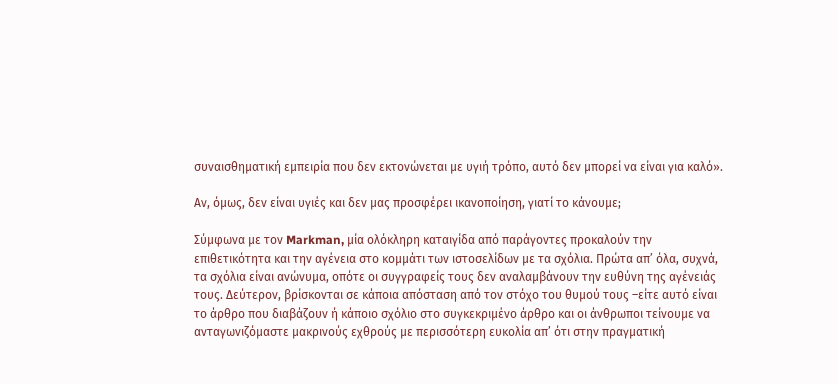συναισθηματική εμπειρία που δεν εκτονώνεται με υγιή τρόπο, αυτό δεν μπορεί να είναι για καλό».

Αν, όμως, δεν είναι υγιές και δεν μας προσφέρει ικανοποίηση, γιατί το κάνουμε;

Σύμφωνα με τον Markman, μία ολόκληρη καταιγίδα από παράγοντες προκαλούν την επιθετικότητα και την αγένεια στο κομμάτι των ιστοσελίδων με τα σχόλια. Πρώτα απ’ όλα, συχνά, τα σχόλια είναι ανώνυμα, οπότε οι συγγραφείς τους δεν αναλαμβάνουν την ευθύνη της αγένειάς τους. Δεύτερον, βρίσκονται σε κάποια απόσταση από τον στόχο του θυμού τους –είτε αυτό είναι το άρθρο που διαβάζουν ή κάποιο σχόλιο στο συγκεκριμένο άρθρο και οι άνθρωποι τείνουμε να ανταγωνιζόμαστε μακρινούς εχθρούς με περισσότερη ευκολία απ’ ότι στην πραγματική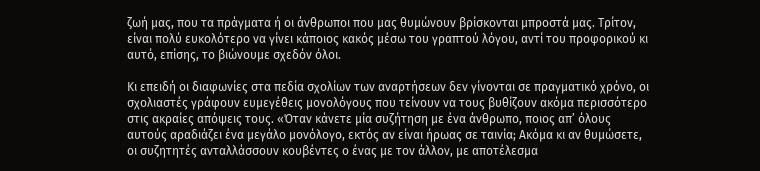ζωή μας, που τα πράγματα ή οι άνθρωποι που μας θυμώνουν βρίσκονται μπροστά μας. Τρίτον, είναι πολύ ευκολότερο να γίνει κάποιος κακός μέσω του γραπτού λόγου, αντί του προφορικού κι αυτό, επίσης, το βιώνουμε σχεδόν όλοι.

Κι επειδή οι διαφωνίες στα πεδία σχολίων των αναρτήσεων δεν γίνονται σε πραγματικό χρόνο, οι σχολιαστές γράφουν ευμεγέθεις μονολόγους που τείνουν να τους βυθίζουν ακόμα περισσότερο στις ακραίες απόψεις τους. «Όταν κάνετε μία συζήτηση με ένα άνθρωπο, ποιος απ’ όλους αυτούς αραδιάζει ένα μεγάλο μονόλογο, εκτός αν είναι ήρωας σε ταινία; Ακόμα κι αν θυμώσετε, οι συζητητές ανταλλάσσουν κουβέντες ο ένας με τον άλλον, με αποτέλεσμα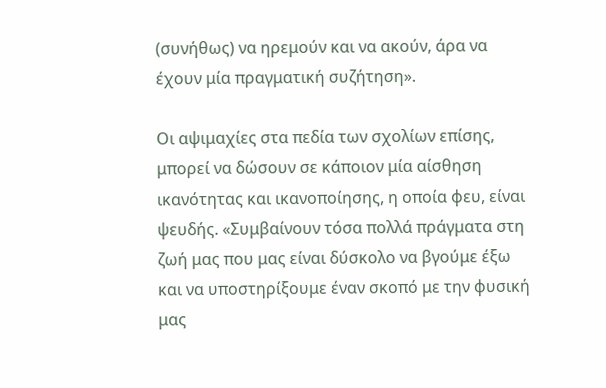(συνήθως) να ηρεμούν και να ακούν, άρα να έχουν μία πραγματική συζήτηση».

Οι αψιμαχίες στα πεδία των σχολίων επίσης, μπορεί να δώσουν σε κάποιον μία αίσθηση ικανότητας και ικανοποίησης, η οποία φευ, είναι ψευδής. «Συμβαίνουν τόσα πολλά πράγματα στη ζωή μας που μας είναι δύσκολο να βγούμε έξω και να υποστηρίξουμε έναν σκοπό με την φυσική μας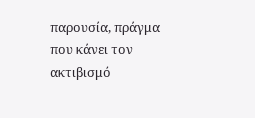παρουσία, πράγμα που κάνει τον ακτιβισμό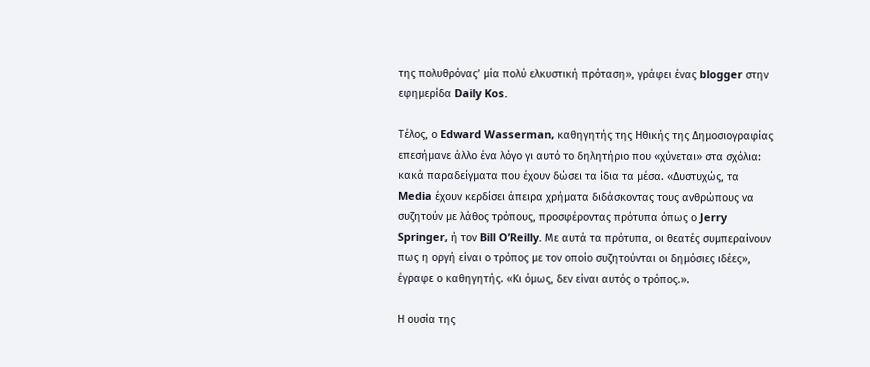της πολυθρόνας’ μία πολύ ελκυστική πρόταση», γράφει ένας blogger στην εφημερίδα Daily Kos.

Τέλος, ο Edward Wasserman, καθηγητής της Ηθικής της Δημοσιογραφίας επεσήμανε άλλο ένα λόγο γι αυτό το δηλητήριο που «χύνεται» στα σχόλια: κακά παραδείγματα που έχουν δώσει τα ίδια τα μέσα. «Δυστυχώς, τα Media έχουν κερδίσει άπειρα χρήματα διδάσκοντας τους ανθρώπους να συζητούν με λάθος τρόπους, προσφέροντας πρότυπα όπως ο Jerry Springer, ή τον Bill O’Reilly. Με αυτά τα πρότυπα, οι θεατές συμπεραίνουν πως η οργή είναι ο τρόπος με τον οποίο συζητούνται οι δημόσιες ιδέες», έγραφε ο καθηγητής. «Κι όμως, δεν είναι αυτός ο τρόπος.».

Η ουσία της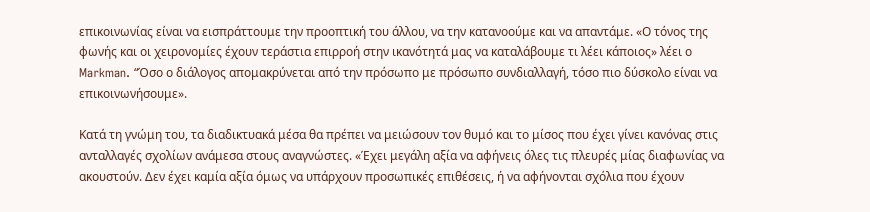επικοινωνίας είναι να εισπράττουμε την προοπτική του άλλου, να την κατανοούμε και να απαντάμε. «Ο τόνος της φωνής και οι χειρονομίες έχουν τεράστια επιρροή στην ικανότητά μας να καταλάβουμε τι λέει κάποιος» λέει ο Markman. “Όσο ο διάλογος απομακρύνεται από την πρόσωπο με πρόσωπο συνδιαλλαγή, τόσο πιο δύσκολο είναι να επικοινωνήσουμε».

Κατά τη γνώμη του, τα διαδικτυακά μέσα θα πρέπει να μειώσουν τον θυμό και το μίσος που έχει γίνει κανόνας στις ανταλλαγές σχολίων ανάμεσα στους αναγνώστες. «Έχει μεγάλη αξία να αφήνεις όλες τις πλευρές μίας διαφωνίας να ακουστούν. Δεν έχει καμία αξία όμως να υπάρχουν προσωπικές επιθέσεις, ή να αφήνονται σχόλια που έχουν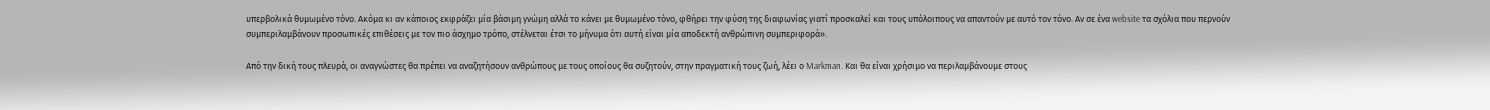υπερβολικά θυμωμένο τόνο. Ακόμα κι αν κάποιος εκφράζει μία βάσιμη γνώμη αλλά το κάνει με θυμωμένο τόνο, φθήρει την φύση της διαφωνίας γιατί προσκαλεί και τους υπόλοιπους να απαντούν με αυτό τον τόνο. Αν σε ένα website τα σχόλια που περνούν συμπεριλαμβάνουν προσωπικές επιθέσεις με τον πιο άσχημο τρόπο, στέλνεται έτσι το μήνυμα ότι αυτή είναι μία αποδεκτή ανθρώπινη συμπεριφορά».

Από την δική τους πλευρά, οι αναγνώστες θα πρέπει να αναζητήσουν ανθρώπους με τους οποίους θα συζητούν, στην πραγματική τους ζωή, λέει ο Markman. Και θα είναι χρήσιμο να περιλαμβάνουμε στους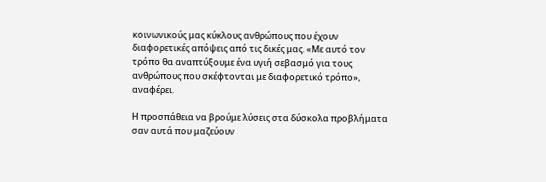κοινωνικούς μας κύκλους ανθρώπους που έχουν διαφορετικές απόψεις από τις δικές μας. «Με αυτό τον τρόπο θα αναπτύξουμε ένα υγιή σεβασμό για τους ανθρώπους που σκέφτονται με διαφορετικό τρόπο», αναφέρει.

Η προσπάθεια να βρούμε λύσεις στα δύσκολα προβλήματα σαν αυτά που μαζεύουν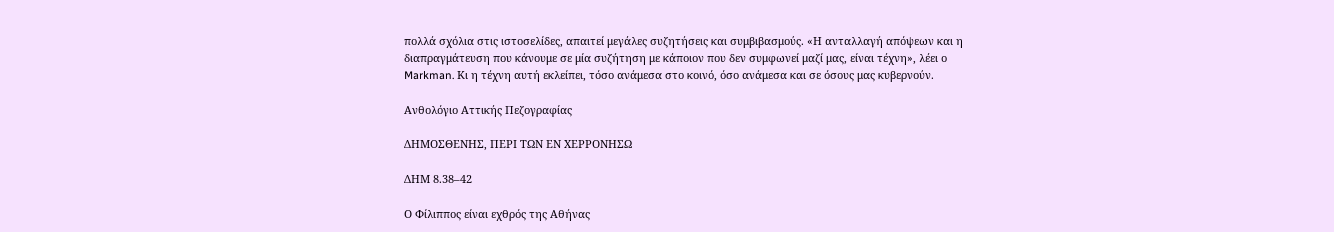πολλά σχόλια στις ιστοσελίδες, απαιτεί μεγάλες συζητήσεις και συμβιβασμούς. «Η ανταλλαγή απόψεων και η διαπραγμάτευση που κάνουμε σε μία συζήτηση με κάποιον που δεν συμφωνεί μαζί μας, είναι τέχνη», λέει ο Markman. Κι η τέχνη αυτή εκλείπει, τόσο ανάμεσα στο κοινό, όσο ανάμεσα και σε όσους μας κυβερνούν.

Ανθολόγιο Αττικής Πεζογραφίας

ΔΗΜΟΣΘΕΝΗΣ, ΠΕΡΙ ΤΩΝ ΕΝ ΧΕΡΡΟΝΗΣΩ

ΔΗΜ 8.38–42

Ο Φίλιππος είναι εχθρός της Αθήνας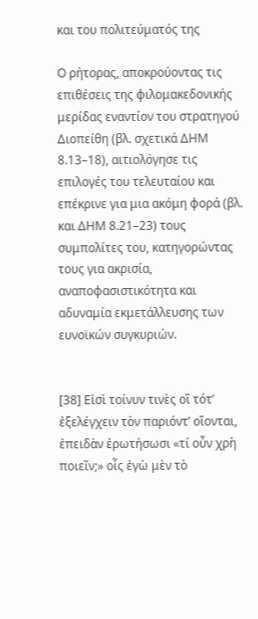και του πολιτεύματός της

Ο ρήτορας, αποκρούοντας τις επιθέσεις της φιλομακεδονικής μερίδας εναντίον του στρατηγού Διοπείθη (βλ. σχετικά ΔΗΜ 8.13–18), αιτιολόγησε τις επιλογές του τελευταίου και επέκρινε για μια ακόμη φορά (βλ. και ΔΗΜ 8.21–23) τους συμπολίτες του, κατηγορώντας τους για ακρισία, αναποφασιστικότητα και αδυναμία εκμετάλλευσης των ευνοϊκών συγκυριών.


[38] Εἰσὶ τοίνυν τινὲς οἳ τότ’ ἐξελέγχειν τὸν παριόντ’ οἴονται,
ἐπειδὰν ἐρωτήσωσι «τί οὖν χρὴ ποιεῖν;» οἷς ἐγὼ μὲν τὸ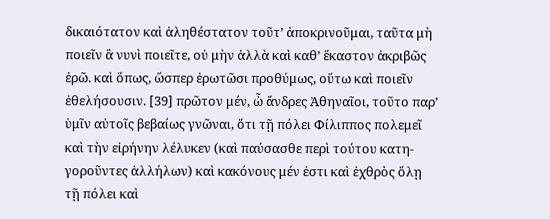δικαιότατον καὶ ἀληθέστατον τοῦτ’ ἀποκρινοῦμαι, ταῦτα μὴ
ποιεῖν ἃ νυνὶ ποιεῖτε, οὐ μὴν ἀλλὰ καὶ καθ’ ἕκαστον ἀκριβῶς
ἐρῶ. καὶ ὅπως, ὥσπερ ἐρωτῶσι προθύμως, οὕτω καὶ ποιεῖν
ἐθελήσουσιν. [39] πρῶτον μέν, ὦ ἄνδρες Ἀθηναῖοι, τοῦτο παρ’
ὑμῖν αὐτοῖς βεβαίως γνῶναι, ὅτι τῇ πόλει Φίλιππος πολεμεῖ
καὶ τὴν εἰρήνην λέλυκεν (καὶ παύσασθε περὶ τούτου κατη-
γοροῦντες ἀλλήλων) καὶ κακόνους μέν ἐστι καὶ ἐχθρὸς ὅλῃ
τῇ πόλει καὶ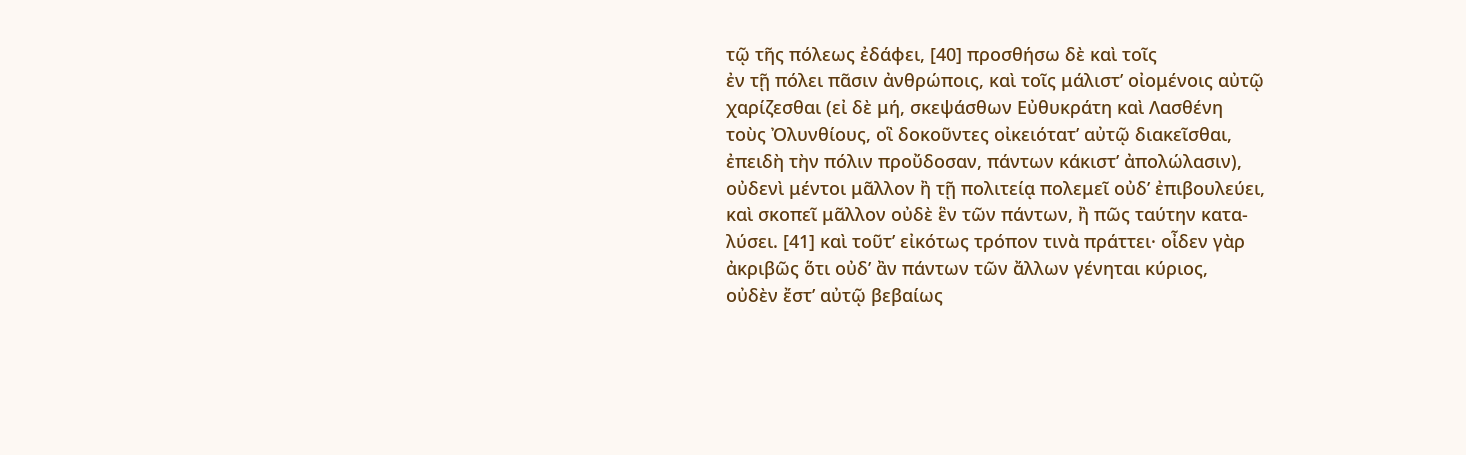τῷ τῆς πόλεως ἐδάφει, [40] προσθήσω δὲ καὶ τοῖς
ἐν τῇ πόλει πᾶσιν ἀνθρώποις, καὶ τοῖς μάλιστ’ οἰομένοις αὐτῷ
χαρίζεσθαι (εἰ δὲ μή, σκεψάσθων Εὐθυκράτη καὶ Λασθένη
τοὺς Ὀλυνθίους, οἳ δοκοῦντες οἰκειότατ’ αὐτῷ διακεῖσθαι,
ἐπειδὴ τὴν πόλιν προὔδοσαν, πάντων κάκιστ’ ἀπολώλασιν),
οὐδενὶ μέντοι μᾶλλον ἢ τῇ πολιτείᾳ πολεμεῖ οὐδ’ ἐπιβουλεύει,
καὶ σκοπεῖ μᾶλλον οὐδὲ ἓν τῶν πάντων, ἢ πῶς ταύτην κατα-
λύσει. [41] καὶ τοῦτ’ εἰκότως τρόπον τινὰ πράττει· οἶδεν γὰρ
ἀκριβῶς ὅτι οὐδ’ ἂν πάντων τῶν ἄλλων γένηται κύριος,
οὐδὲν ἔστ’ αὐτῷ βεβαίως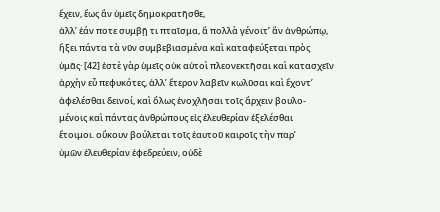ἔχειν, ἕως ἂν ὑμεῖς δημοκρατῆσθε,
ἀλλ’ ἐάν ποτε συμβῇ τι πταῖσμα, ἃ πολλὰ γένοιτ’ ἂν ἀνθρώπῳ,
ἥξει πάντα τὰ νῦν συμβεβιασμένα καὶ καταφεύξεται πρὸς
ὑμᾶς· [42] ἐστὲ γὰρ ὑμεῖς οὐκ αὐτοὶ πλεονεκτῆσαι καὶ κατασχεῖν
ἀρχὴν εὖ πεφυκότες, ἀλλ’ ἕτερον λαβεῖν κωλῦσαι καὶ ἔχοντ’
ἀφελέσθαι δεινοί, καὶ ὅλως ἐνοχλῆσαι τοῖς ἄρχειν βουλο-
μένοις καὶ πάντας ἀνθρώπους εἰς ἐλευθερίαν ἐξελέσθαι
ἕτοιμοι. οὔκουν βούλεται τοῖς ἑαυτοῦ καιροῖς τὴν παρ’
ὑμῶν ἐλευθερίαν ἐφεδρεύειν, οὐδὲ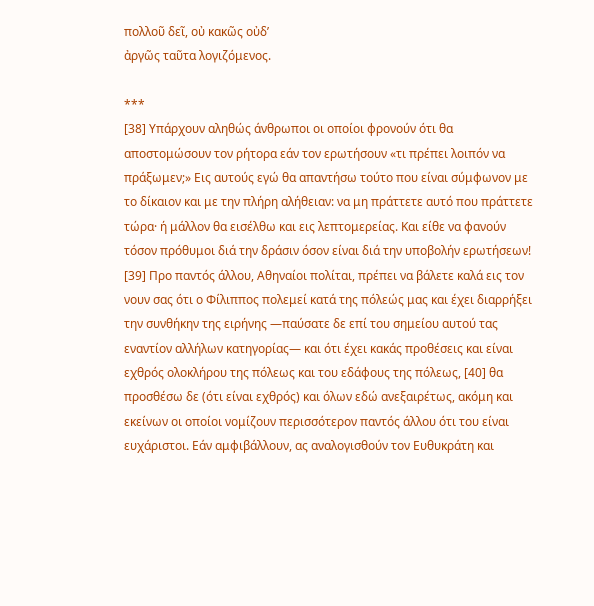πολλοῦ δεῖ, οὐ κακῶς οὐδ’
ἀργῶς ταῦτα λογιζόμενος.

***
[38] Υπάρχουν αληθώς άνθρωποι οι οποίοι φρονούν ότι θα αποστομώσουν τον ρήτορα εάν τον ερωτήσουν «τι πρέπει λοιπόν να πράξωμεν;» Εις αυτούς εγώ θα απαντήσω τούτο που είναι σύμφωνον με το δίκαιον και με την πλήρη αλήθειαν: να μη πράττετε αυτό που πράττετε τώρα· ή μάλλον θα εισέλθω και εις λεπτομερείας. Και είθε να φανούν τόσον πρόθυμοι διά την δράσιν όσον είναι διά την υποβολήν ερωτήσεων! [39] Προ παντός άλλου, Αθηναίοι πολίται, πρέπει να βάλετε καλά εις τον νουν σας ότι ο Φίλιππος πολεμεί κατά της πόλεώς μας και έχει διαρρήξει την συνθήκην της ειρήνης ―παύσατε δε επί του σημείου αυτού τας εναντίον αλλήλων κατηγορίας― και ότι έχει κακάς προθέσεις και είναι εχθρός ολοκλήρου της πόλεως και του εδάφους της πόλεως, [40] θα προσθέσω δε (ότι είναι εχθρός) και όλων εδώ ανεξαιρέτως, ακόμη και εκείνων οι οποίοι νομίζουν περισσότερον παντός άλλου ότι του είναι ευχάριστοι. Εάν αμφιβάλλουν, ας αναλογισθούν τον Ευθυκράτη και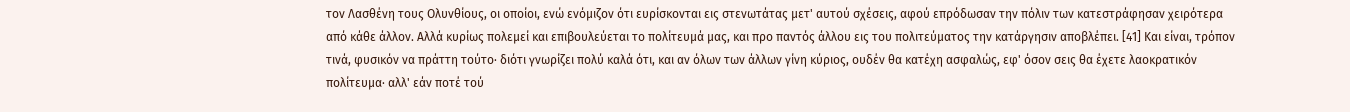τον Λασθένη τους Ολυνθίους, οι οποίοι, ενώ ενόμιζον ότι ευρίσκονται εις στενωτάτας μετ' αυτού σχέσεις, αφού επρόδωσαν την πόλιν των κατεστράφησαν χειρότερα από κάθε άλλον. Αλλά κυρίως πολεμεί και επιβουλεύεται το πολίτευμά μας, και προ παντός άλλου εις του πολιτεύματος την κατάργησιν αποβλέπει. [41] Και είναι, τρόπον τινά, φυσικόν να πράττη τούτο· διότι γνωρίζει πολύ καλά ότι, και αν όλων των άλλων γίνη κύριος, ουδέν θα κατέχη ασφαλώς, εφ' όσον σεις θα έχετε λαοκρατικόν πολίτευμα· αλλ' εάν ποτέ τού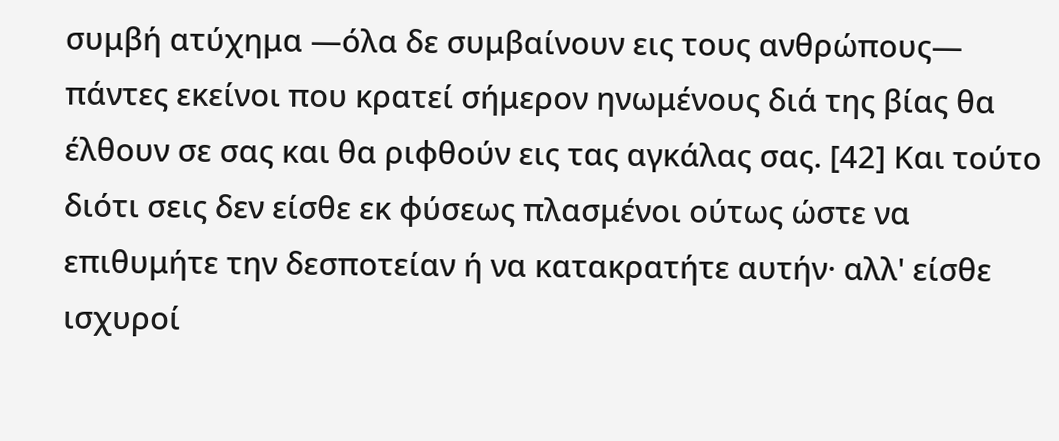συμβή ατύχημα ―όλα δε συμβαίνουν εις τους ανθρώπους― πάντες εκείνοι που κρατεί σήμερον ηνωμένους διά της βίας θα έλθουν σε σας και θα ριφθούν εις τας αγκάλας σας. [42] Και τούτο διότι σεις δεν είσθε εκ φύσεως πλασμένοι ούτως ώστε να επιθυμήτε την δεσποτείαν ή να κατακρατήτε αυτήν· αλλ' είσθε ισχυροί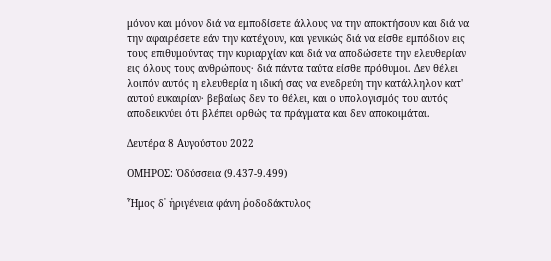μόνον και μόνον διά να εμποδίσετε άλλους να την αποκτήσουν και διά να την αφαιρέσετε εάν την κατέχουν, και γενικώς διά να είσθε εμπόδιον εις τους επιθυμούντας την κυριαρχίαν και διά να αποδώσετε την ελευθερίαν εις όλους τους ανθρώπους· διά πάντα ταύτα είσθε πρόθυμοι. Δεν θέλει λοιπόν αυτός η ελευθερία η ιδική σας να ενεδρεύη την κατάλληλον κατ' αυτού ευκαιρίαν· βεβαίως δεν το θέλει, και ο υπολογισμός του αυτός αποδεικνύει ότι βλέπει ορθώς τα πράγματα και δεν αποκοιμάται.

Δευτέρα 8 Αυγούστου 2022

ΟΜΗΡΟΣ: Ὀδύσσεια (9.437-9.499)

Ἦμος δ᾽ ἠριγένεια φάνη ῥοδοδάκτυλος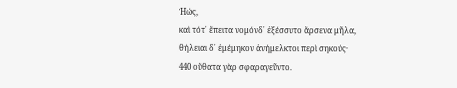Ἠώς,
καὶ τότ᾽ ἔπειτα νομόνδ᾽ ἐξέσσυτο ἄρσενα μῆλα,
θήλειαι δ᾽ ἐμέμηκον ἀνήμελκτοι περὶ σηκούς·
440 οὔθατα γὰρ σφαραγεῦντο.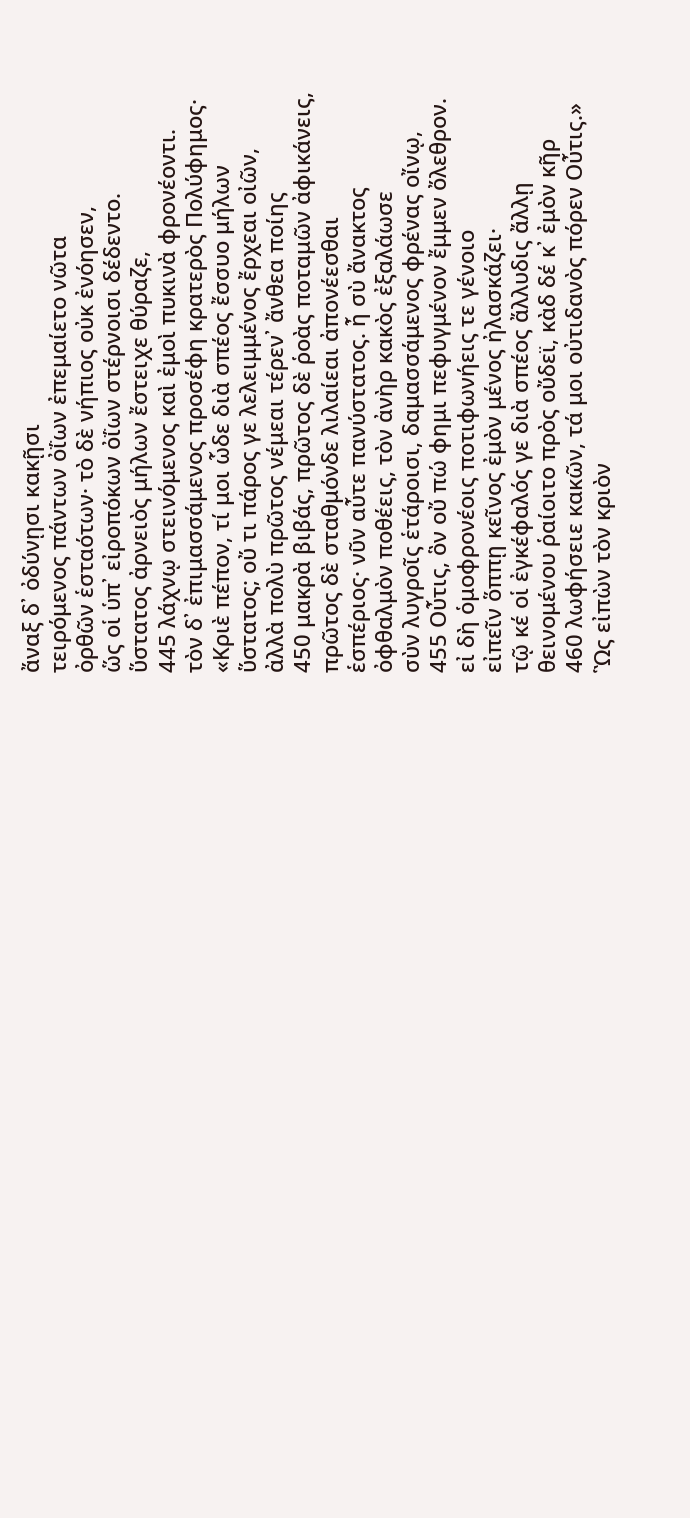ἄναξ δ᾽ ὀδύνῃσι κακῇσι
τειρόμενος πάντων ὀΐων ἐπεμαίετο νῶτα
ὀρθῶν ἑσταότων· τὸ δὲ νήπιος οὐκ ἐνόησεν,
ὥς οἱ ὑπ᾽ εἰροπόκων ὀΐων στέρνοισι δέδεντο.
ὕστατος ἀρνειὸς μήλων ἔστειχε θύραζε,
445 λάχνῳ στεινόμενος καὶ ἐμοὶ πυκινὰ φρονέοντι.
τὸν δ᾽ ἐπιμασσάμενος προσέφη κρατερὸς Πολύφημος·
«Κριὲ πέπον, τί μοι ὧδε διὰ σπέος ἔσσυο μήλων
ὕστατος; οὔ τι πάρος γε λελειμμένος ἔρχεαι οἰῶν,
ἀλλὰ πολὺ πρῶτος νέμεαι τέρεν᾽ ἄνθεα ποίης
450 μακρὰ βιβάς, πρῶτος δὲ ῥοὰς ποταμῶν ἀφικάνεις,
πρῶτος δὲ σταθμόνδε λιλαίεαι ἀπονέεσθαι
ἑσπέριος· νῦν αὖτε πανύστατος. ἦ σὺ ἄνακτος
ὀφθαλμὸν ποθέεις, τὸν ἀνὴρ κακὸς ἐξαλάωσε
σὺν λυγροῖς ἑτάροισι, δαμασσάμενος φρένας οἴνῳ,
455 Οὖτις, ὃν οὔ πώ φημι πεφυγμένον ἔμμεν ὄλεθρον.
εἰ δὴ ὁμοφρονέοις ποτιφωνήεις τε γένοιο
εἰπεῖν ὅππῃ κεῖνος ἐμὸν μένος ἠλασκάζει·
τῷ κέ οἱ ἐγκέφαλός γε διὰ σπέος ἄλλυδις ἄλλῃ
θεινομένου ῥαίοιτο πρὸς οὔδεϊ, κὰδ δέ κ᾽ ἐμὸν κῆρ
460 λωφήσειε κακῶν, τά μοι οὐτιδανὸς πόρεν Οὖτις.»
Ὣς εἰπὼν τὸν κριὸν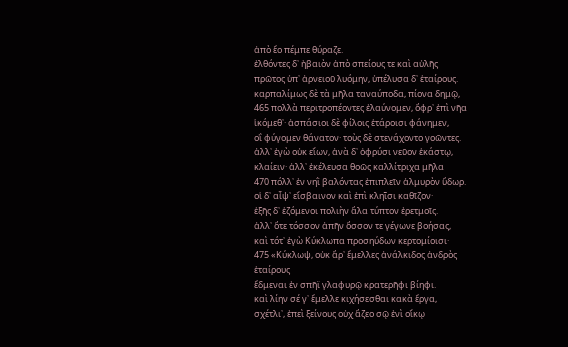ἀπὸ ἕο πέμπε θύραζε.
ἐλθόντες δ᾽ ἠβαιὸν ἀπὸ σπείους τε καὶ αὐλῆς
πρῶτος ὑπ᾽ ἀρνειοῦ λυόμην, ὑπέλυσα δ᾽ ἑταίρους.
καρπαλίμως δὲ τὰ μῆλα ταναύποδα, πίονα δημῷ,
465 πολλὰ περιτροπέοντες ἐλαύνομεν, ὄφρ᾽ ἐπὶ νῆα
ἱκόμεθ᾽· ἀσπάσιοι δὲ φίλοις ἑτάροισι φάνημεν,
οἳ φύγομεν θάνατον· τοὺς δὲ στενάχοντο γοῶντες.
ἀλλ᾽ ἐγὼ οὐκ εἴων, ἀνὰ δ᾽ ὀφρύσι νεῦον ἑκάστῳ,
κλαίειν· ἀλλ᾽ ἐκέλευσα θοῶς καλλίτριχα μῆλα
470 πόλλ᾽ ἐν νηῒ βαλόντας ἐπιπλεῖν ἁλμυρὸν ὕδωρ.
οἱ δ᾽ αἶψ᾽ εἴσβαινον καὶ ἐπὶ κληῗσι καθῖζον·
ἑξῆς δ᾽ ἑζόμενοι πολιὴν ἅλα τύπτον ἐρετμοῖς.
ἀλλ᾽ ὅτε τόσσον ἀπῆν ὅσσον τε γέγωνε βοήσας,
καὶ τότ᾽ ἐγὼ Κύκλωπα προσηύδων κερτομίοισι·
475 «Κύκλωψ, οὐκ ἄρ᾽ ἔμελλες ἀνάλκιδος ἀνδρὸς ἑταίρους
ἔδμεναι ἐν σπῆϊ γλαφυρῷ κρατερῆφι βίηφι.
καὶ λίην σέ γ᾽ ἔμελλε κιχήσεσθαι κακὰ ἔργα,
σχέτλι᾽, ἐπεὶ ξείνους οὐχ ἅζεο σῷ ἐνὶ οἴκῳ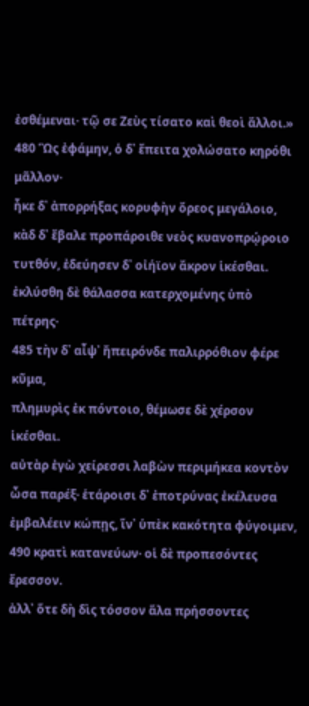ἐσθέμεναι· τῷ σε Ζεὺς τίσατο καὶ θεοὶ ἄλλοι.»
480 Ὣς ἐφάμην, ὁ δ᾽ ἔπειτα χολώσατο κηρόθι μᾶλλον·
ἧκε δ᾽ ἀπορρήξας κορυφὴν ὄρεος μεγάλοιο,
κὰδ δ᾽ ἔβαλε προπάροιθε νεὸς κυανοπρῴροιο
τυτθόν, ἐδεύησεν δ᾽ οἰήϊον ἄκρον ἱκέσθαι.
ἐκλύσθη δὲ θάλασσα κατερχομένης ὑπὸ πέτρης·
485 τὴν δ᾽ αἶψ᾽ ἤπειρόνδε παλιρρόθιον φέρε κῦμα,
πλημυρὶς ἐκ πόντοιο, θέμωσε δὲ χέρσον ἱκέσθαι.
αὐτὰρ ἐγὼ χείρεσσι λαβὼν περιμήκεα κοντὸν
ὦσα παρέξ· ἑτάροισι δ᾽ ἐποτρύνας ἐκέλευσα
ἐμβαλέειν κώπῃς, ἵν᾽ ὑπὲκ κακότητα φύγοιμεν,
490 κρατὶ κατανεύων· οἱ δὲ προπεσόντες ἔρεσσον.
ἀλλ᾽ ὅτε δὴ δὶς τόσσον ἅλα πρήσσοντες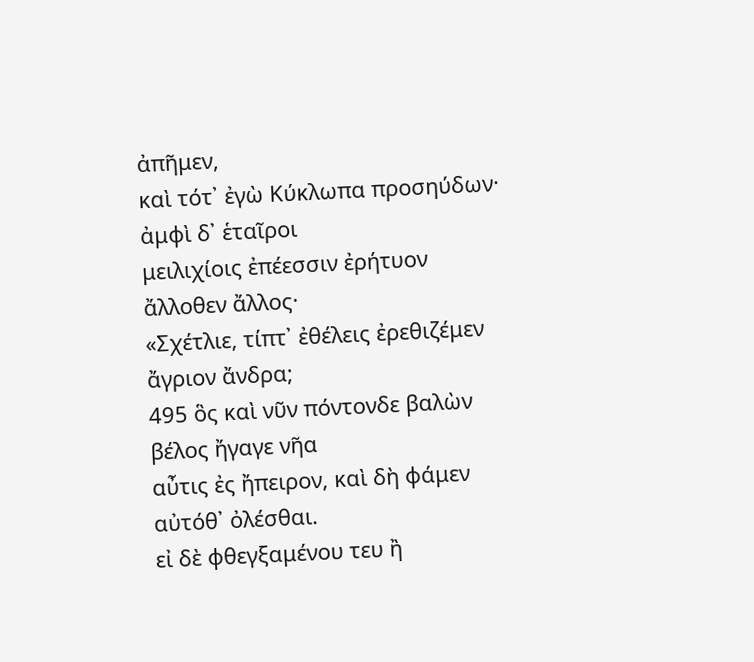ἀπῆμεν,
καὶ τότ᾽ ἐγὼ Κύκλωπα προσηύδων· ἀμφὶ δ᾽ ἑταῖροι
μειλιχίοις ἐπέεσσιν ἐρήτυον ἄλλοθεν ἄλλος·
«Σχέτλιε, τίπτ᾽ ἐθέλεις ἐρεθιζέμεν ἄγριον ἄνδρα;
495 ὃς καὶ νῦν πόντονδε βαλὼν βέλος ἤγαγε νῆα
αὖτις ἐς ἤπειρον, καὶ δὴ φάμεν αὐτόθ᾽ ὀλέσθαι.
εἰ δὲ φθεγξαμένου τευ ἢ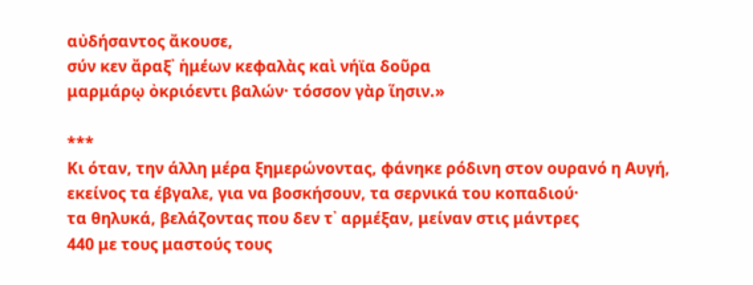αὐδήσαντος ἄκουσε,
σύν κεν ἄραξ᾽ ἡμέων κεφαλὰς καὶ νήϊα δοῦρα
μαρμάρῳ ὀκριόεντι βαλών· τόσσον γὰρ ἵησιν.»

***
Κι όταν, την άλλη μέρα ξημερώνοντας, φάνηκε ρόδινη στον ουρανό η Αυγή,
εκείνος τα έβγαλε, για να βοσκήσουν, τα σερνικά του κοπαδιού·
τα θηλυκά, βελάζοντας που δεν τ᾽ αρμέξαν, μείναν στις μάντρες
440 με τους μαστούς τους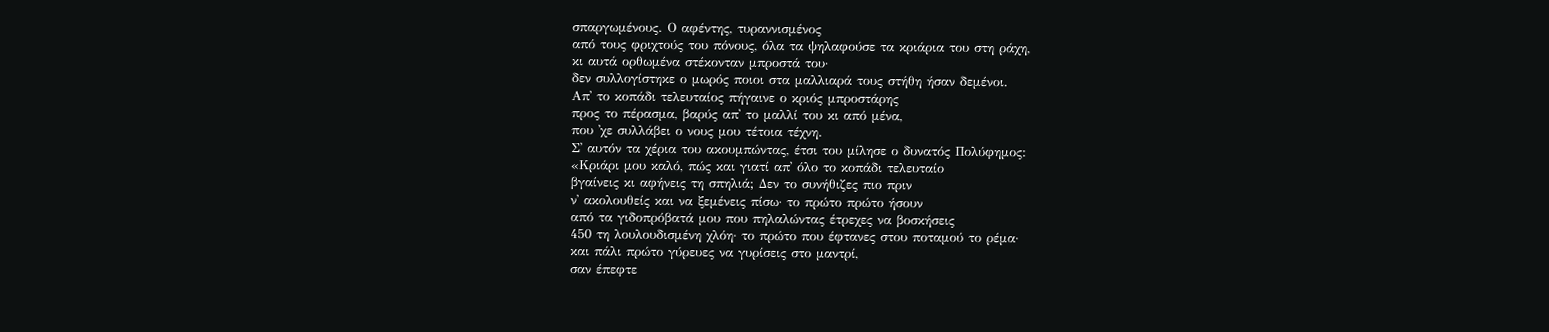σπαργωμένους. Ο αφέντης, τυραννισμένος
από τους φριχτούς του πόνους, όλα τα ψηλαφούσε τα κριάρια του στη ράχη,
κι αυτά ορθωμένα στέκονταν μπροστά του·
δεν συλλογίστηκε ο μωρός ποιοι στα μαλλιαρά τους στήθη ήσαν δεμένοι.
Απ᾽ το κοπάδι τελευταίος πήγαινε ο κριός μπροστάρης
προς το πέρασμα, βαρύς απ᾽ το μαλλί του κι από μένα,
που ᾽χε συλλάβει ο νους μου τέτοια τέχνη.
Σ᾽ αυτόν τα χέρια του ακουμπώντας, έτσι του μίλησε ο δυνατός Πολύφημος:
«Κριάρι μου καλό, πώς και γιατί απ᾽ όλο το κοπάδι τελευταίο
βγαίνεις κι αφήνεις τη σπηλιά; Δεν το συνήθιζες πιο πριν
ν᾽ ακολουθείς και να ξεμένεις πίσω· το πρώτο πρώτο ήσουν
από τα γιδοπρόβατά μου που πηλαλώντας έτρεχες να βοσκήσεις
450 τη λουλουδισμένη χλόη· το πρώτο που έφτανες στου ποταμού το ρέμα·
και πάλι πρώτο γύρευες να γυρίσεις στο μαντρί,
σαν έπεφτε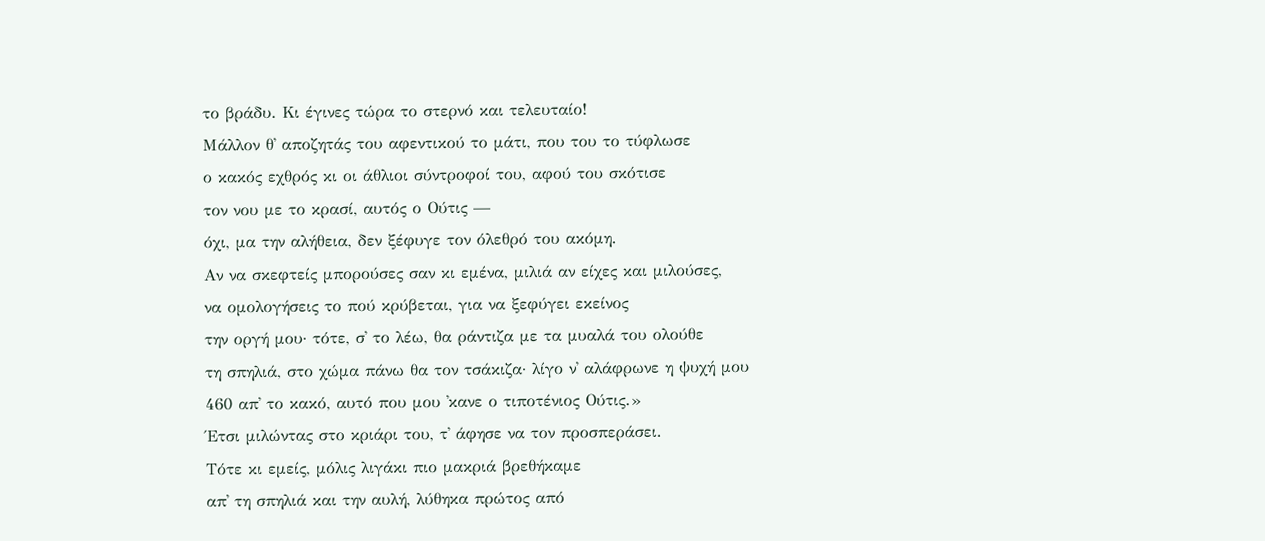το βράδυ. Κι έγινες τώρα το στερνό και τελευταίο!
Μάλλον θ᾽ αποζητάς του αφεντικού το μάτι, που του το τύφλωσε
ο κακός εχθρός κι οι άθλιοι σύντροφοί του, αφού του σκότισε
τον νου με το κρασί, αυτός ο Ούτις —
όχι, μα την αλήθεια, δεν ξέφυγε τον όλεθρό του ακόμη.
Αν να σκεφτείς μπορούσες σαν κι εμένα, μιλιά αν είχες και μιλούσες,
να ομολογήσεις το πού κρύβεται, για να ξεφύγει εκείνος
την οργή μου· τότε, σ᾽ το λέω, θα ράντιζα με τα μυαλά του ολούθε
τη σπηλιά, στο χώμα πάνω θα τον τσάκιζα· λίγο ν᾽ αλάφρωνε η ψυχή μου
460 απ᾽ το κακό, αυτό που μου ᾽κανε ο τιποτένιος Ούτις.»
Έτσι μιλώντας στο κριάρι του, τ᾽ άφησε να τον προσπεράσει.
Τότε κι εμείς, μόλις λιγάκι πιο μακριά βρεθήκαμε
απ᾽ τη σπηλιά και την αυλή, λύθηκα πρώτος από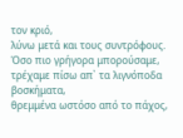τον κριό,
λύνω μετά και τους συντρόφους.
Όσο πιο γρήγορα μπορούσαμε, τρέχαμε πίσω απ᾽ τα λιγνόποδα βοσκήματα,
θρεμμένα ωστόσο από το πάχος,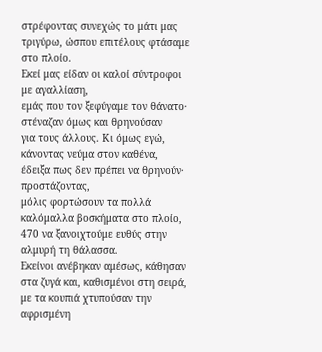στρέφοντας συνεχώς το μάτι μας
τριγύρω, ώσπου επιτέλους φτάσαμε στο πλοίο.
Εκεί μας είδαν οι καλοί σύντροφοι με αγαλλίαση,
εμάς που τον ξεφύγαμε τον θάνατο· στέναζαν όμως και θρηνούσαν
για τους άλλους. Κι όμως εγώ, κάνοντας νεύμα στον καθένα,
έδειξα πως δεν πρέπει να θρηνούν· προστάζοντας,
μόλις φορτώσουν τα πολλά καλόμαλλα βοσκήματα στο πλοίο,
470 να ξανοιχτούμε ευθύς στην αλμυρή τη θάλασσα.
Εκείνοι ανέβηκαν αμέσως, κάθησαν στα ζυγά και, καθισμένοι στη σειρά,
με τα κουπιά χτυπούσαν την αφρισμένη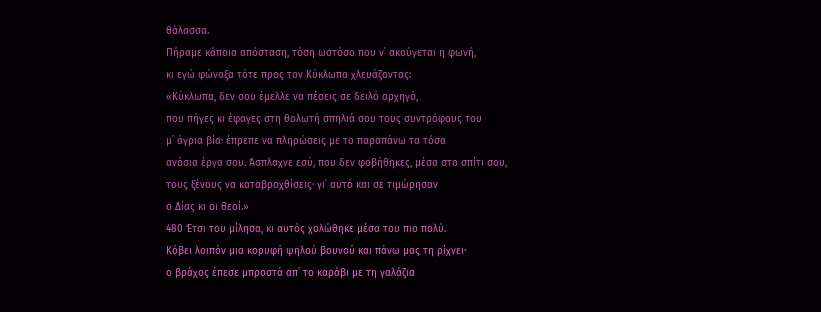θάλασσα.
Πήραμε κάποια απόσταση, τόση ωστόσο που ν᾽ ακούγεται η φωνή,
κι εγώ φώναξα τότε προς τον Κύκλωπα χλευάζοντας:
«Κύκλωπα, δεν σου έμελλε να πέσεις σε δειλό αρχηγό,
που πήγες κι έφαγες στη θολωτή σπηλιά σου τους συντρόφους του
μ᾽ άγρια βία· έπρεπε να πληρώσεις με το παραπάνω τα τόσα
ανόσια έργα σου. Άσπλαχνε εσύ, που δεν φοβήθηκες, μέσα στο σπίτι σου,
τους ξένους να καταβροχθίσεις· γι᾽ αυτό και σε τιμώρησαν
ο Δίας κι οι θεοί.»
480 Έτσι του μίλησα, κι αυτός χολώθηκε μέσα του πιο πολύ.
Κόβει λοιπόν μια κορυφή ψηλού βουνού και πάνω μας τη ρίχνει·
ο βράχος έπεσε μπροστά απ᾽ το καράβι με τη γαλάζια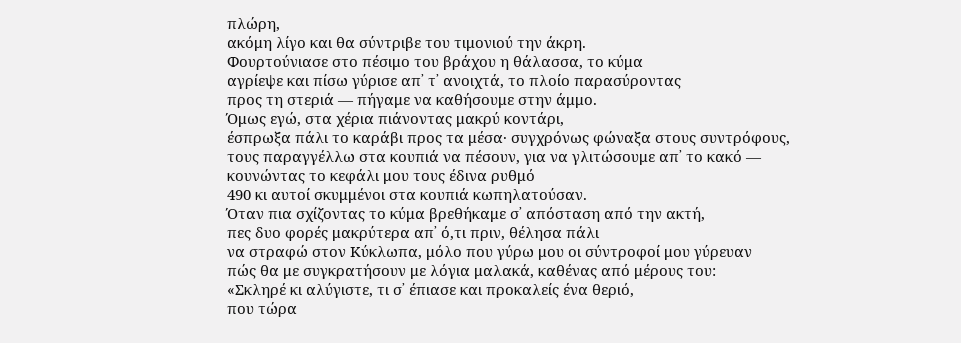πλώρη,
ακόμη λίγο και θα σύντριβε του τιμονιού την άκρη.
Φουρτούνιασε στο πέσιμο του βράχου η θάλασσα, το κύμα
αγρίεψε και πίσω γύρισε απ᾽ τ᾽ ανοιχτά, το πλοίο παρασύροντας
προς τη στεριά — πήγαμε να καθήσουμε στην άμμο.
Όμως εγώ, στα χέρια πιάνοντας μακρύ κοντάρι,
έσπρωξα πάλι το καράβι προς τα μέσα· συγχρόνως φώναξα στους συντρόφους,
τους παραγγέλλω στα κουπιά να πέσουν, για να γλιτώσουμε απ᾽ το κακό —
κουνώντας το κεφάλι μου τους έδινα ρυθμό
490 κι αυτοί σκυμμένοι στα κουπιά κωπηλατούσαν.
Όταν πια σχίζοντας το κύμα βρεθήκαμε σ᾽ απόσταση από την ακτή,
πες δυο φορές μακρύτερα απ᾽ ό,τι πριν, θέλησα πάλι
να στραφώ στον Κύκλωπα, μόλο που γύρω μου οι σύντροφοί μου γύρευαν
πώς θα με συγκρατήσουν με λόγια μαλακά, καθένας από μέρους του:
«Σκληρέ κι αλύγιστε, τι σ᾽ έπιασε και προκαλείς ένα θεριό,
που τώρα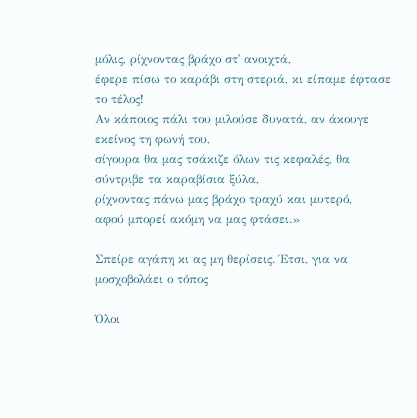μόλις, ρίχνοντας βράχο στ᾽ ανοιχτά,
έφερε πίσω το καράβι στη στεριά, κι είπαμε έφτασε το τέλος!
Αν κάποιος πάλι του μιλούσε δυνατά, αν άκουγε εκείνος τη φωνή του,
σίγουρα θα μας τσάκιζε όλων τις κεφαλές, θα σύντριβε τα καραβίσια ξύλα,
ρίχνοντας πάνω μας βράχο τραχύ και μυτερό,
αφού μπορεί ακόμη να μας φτάσει.»

Σπείρε αγάπη κι ας μη θερίσεις. Έτσι, για να μοσχοβολάει ο τόπος

Όλοι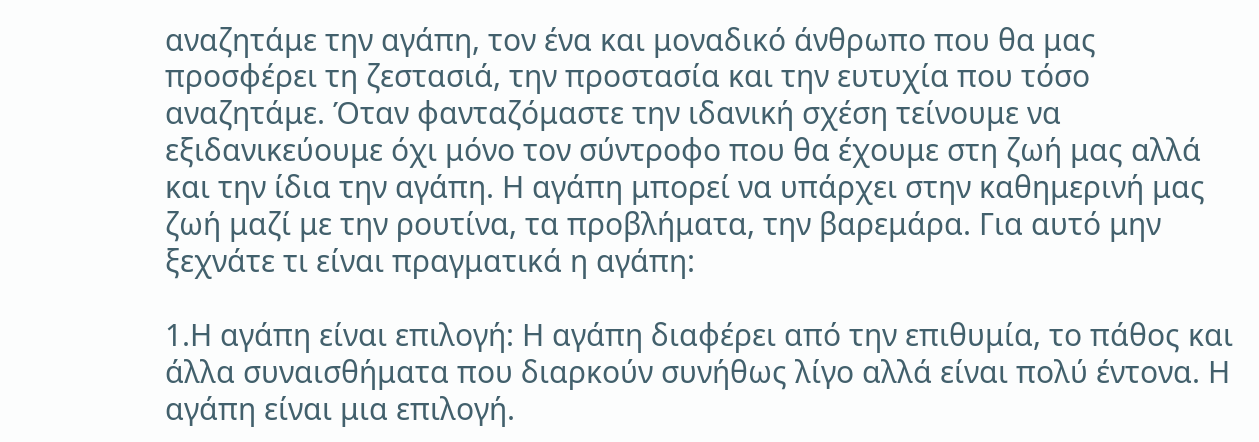αναζητάμε την αγάπη, τον ένα και μοναδικό άνθρωπο που θα μας προσφέρει τη ζεστασιά, την προστασία και την ευτυχία που τόσο αναζητάμε. Όταν φανταζόμαστε την ιδανική σχέση τείνουμε να εξιδανικεύουμε όχι μόνο τον σύντροφο που θα έχουμε στη ζωή μας αλλά και την ίδια την αγάπη. Η αγάπη μπορεί να υπάρχει στην καθημερινή μας ζωή μαζί με την ρουτίνα, τα προβλήματα, την βαρεμάρα. Για αυτό μην ξεχνάτε τι είναι πραγματικά η αγάπη:

1.Η αγάπη είναι επιλογή: Η αγάπη διαφέρει από την επιθυμία, το πάθος και άλλα συναισθήματα που διαρκούν συνήθως λίγο αλλά είναι πολύ έντονα. Η αγάπη είναι μια επιλογή.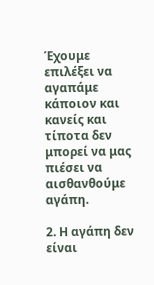Έχουμε επιλέξει να αγαπάμε κάποιον και κανείς και τίποτα δεν μπορεί να μας πιέσει να αισθανθούμε αγάπη.

2. Η αγάπη δεν είναι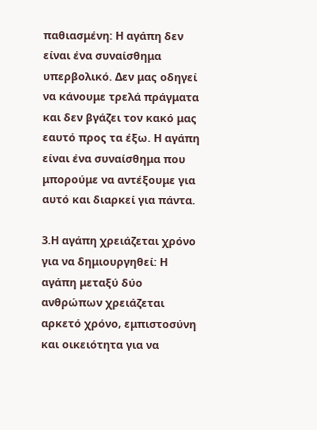παθιασμένη: Η αγάπη δεν είναι ένα συναίσθημα υπερβολικό. Δεν μας οδηγεί να κάνουμε τρελά πράγματα και δεν βγάζει τον κακό μας εαυτό προς τα έξω. Η αγάπη είναι ένα συναίσθημα που μπορούμε να αντέξουμε για αυτό και διαρκεί για πάντα.

3.Η αγάπη χρειάζεται χρόνο για να δημιουργηθεί: Η αγάπη μεταξύ δύο ανθρώπων χρειάζεται αρκετό χρόνο, εμπιστοσύνη και οικειότητα για να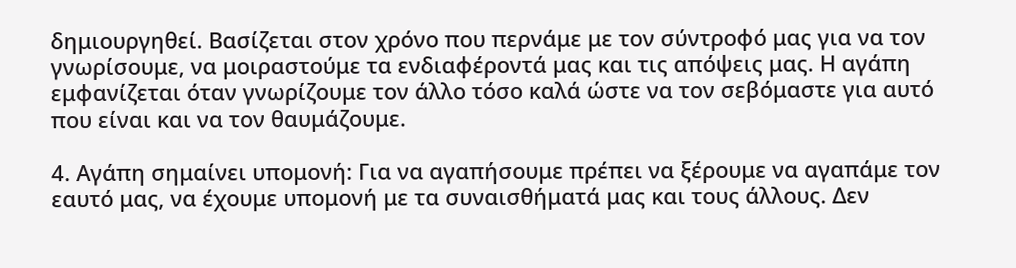δημιουργηθεί. Βασίζεται στον χρόνο που περνάμε με τον σύντροφό μας για να τον γνωρίσουμε, να μοιραστούμε τα ενδιαφέροντά μας και τις απόψεις μας. Η αγάπη εμφανίζεται όταν γνωρίζουμε τον άλλο τόσο καλά ώστε να τον σεβόμαστε για αυτό που είναι και να τον θαυμάζουμε.

4. Αγάπη σημαίνει υπομονή: Για να αγαπήσουμε πρέπει να ξέρουμε να αγαπάμε τον εαυτό μας, να έχουμε υπομονή με τα συναισθήματά μας και τους άλλους. Δεν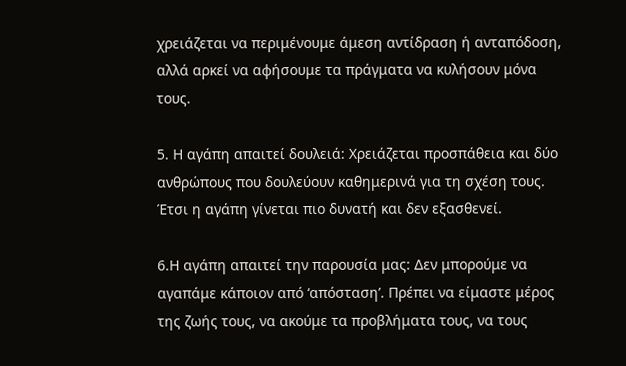χρειάζεται να περιμένουμε άμεση αντίδραση ή ανταπόδοση, αλλά αρκεί να αφήσουμε τα πράγματα να κυλήσουν μόνα τους.

5. Η αγάπη απαιτεί δουλειά: Χρειάζεται προσπάθεια και δύο ανθρώπους που δουλεύουν καθημερινά για τη σχέση τους. Έτσι η αγάπη γίνεται πιο δυνατή και δεν εξασθενεί.

6.Η αγάπη απαιτεί την παρουσία μας: Δεν μπορούμε να αγαπάμε κάποιον από ‘απόσταση’. Πρέπει να είμαστε μέρος της ζωής τους, να ακούμε τα προβλήματα τους, να τους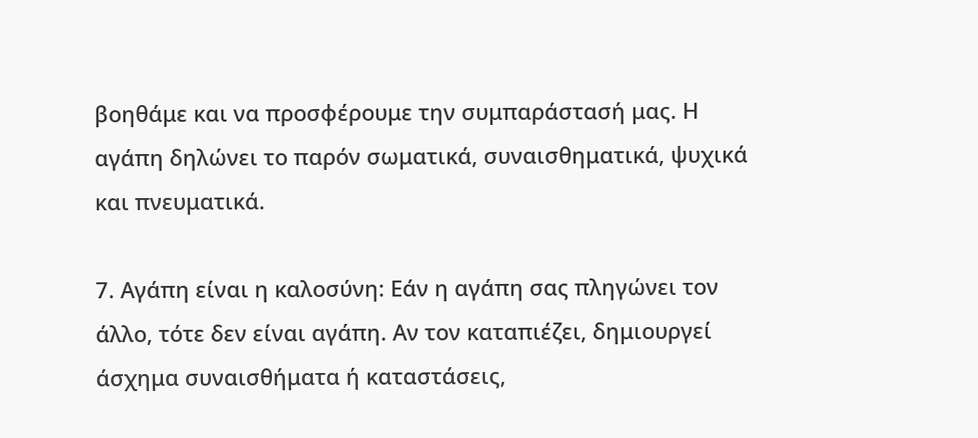βοηθάμε και να προσφέρουμε την συμπαράστασή μας. Η αγάπη δηλώνει το παρόν σωματικά, συναισθηματικά, ψυχικά και πνευματικά.

7. Αγάπη είναι η καλοσύνη: Εάν η αγάπη σας πληγώνει τον άλλο, τότε δεν είναι αγάπη. Αν τον καταπιέζει, δημιουργεί άσχημα συναισθήματα ή καταστάσεις,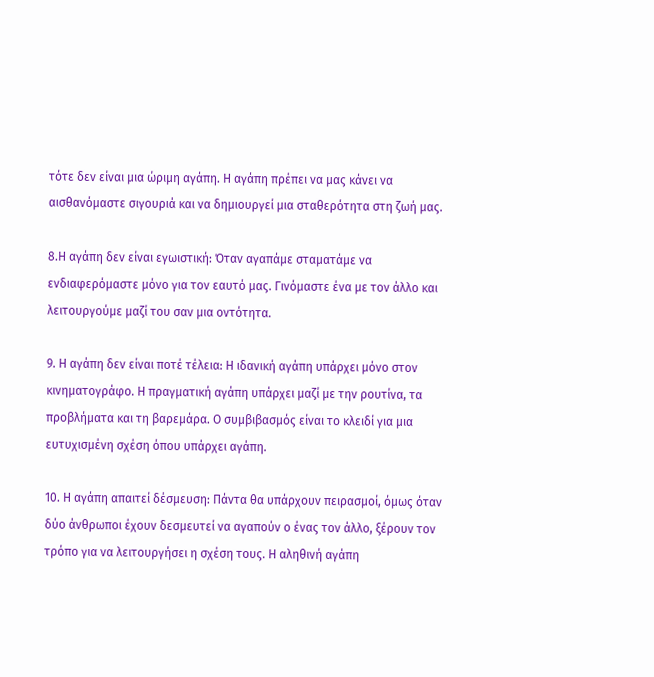τότε δεν είναι μια ώριμη αγάπη. Η αγάπη πρέπει να μας κάνει να αισθανόμαστε σιγουριά και να δημιουργεί μια σταθερότητα στη ζωή μας.

8.Η αγάπη δεν είναι εγωιστική: Όταν αγαπάμε σταματάμε να ενδιαφερόμαστε μόνο για τον εαυτό μας. Γινόμαστε ένα με τον άλλο και λειτουργούμε μαζί του σαν μια οντότητα.

9. Η αγάπη δεν είναι ποτέ τέλεια: Η ιδανική αγάπη υπάρχει μόνο στον κινηματογράφο. Η πραγματική αγάπη υπάρχει μαζί με την ρουτίνα, τα προβλήματα και τη βαρεμάρα. Ο συμβιβασμός είναι το κλειδί για μια ευτυχισμένη σχέση όπου υπάρχει αγάπη.

10. Η αγάπη απαιτεί δέσμευση: Πάντα θα υπάρχουν πειρασμοί, όμως όταν δύο άνθρωποι έχουν δεσμευτεί να αγαπούν ο ένας τον άλλο, ξέρουν τον τρόπο για να λειτουργήσει η σχέση τους. Η αληθινή αγάπη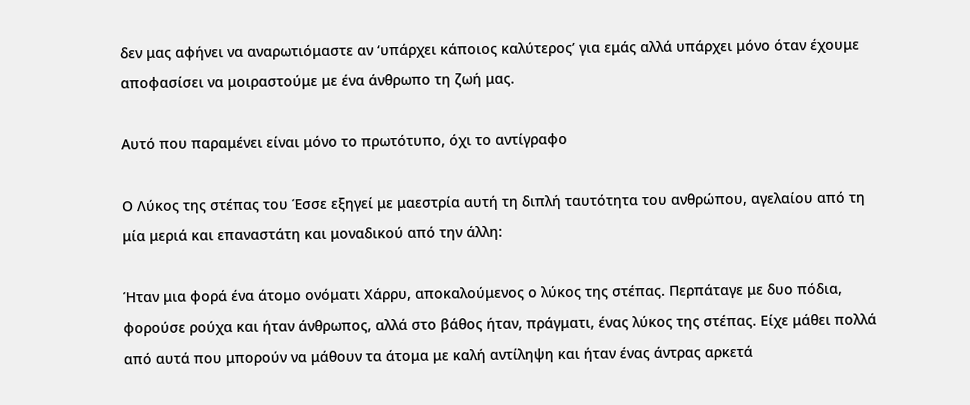δεν μας αφήνει να αναρωτιόμαστε αν ‘υπάρχει κάποιος καλύτερος’ για εμάς αλλά υπάρχει μόνο όταν έχουμε αποφασίσει να μοιραστούμε με ένα άνθρωπο τη ζωή μας.

Αυτό που παραμένει είναι μόνο το πρωτότυπο, όχι το αντίγραφο

Ο Λύκος της στέπας του Έσσε εξηγεί με μαεστρία αυτή τη διπλή ταυτότητα του ανθρώπου, αγελαίου από τη μία μεριά και επαναστάτη και μοναδικού από την άλλη:

Ήταν μια φορά ένα άτομο ονόματι Χάρρυ, αποκαλούμενος ο λύκος της στέπας. Περπάταγε με δυο πόδια, φορούσε ρούχα και ήταν άνθρωπος, αλλά στο βάθος ήταν, πράγματι, ένας λύκος της στέπας. Είχε μάθει πολλά από αυτά που μπορούν να μάθουν τα άτομα με καλή αντίληψη και ήταν ένας άντρας αρκετά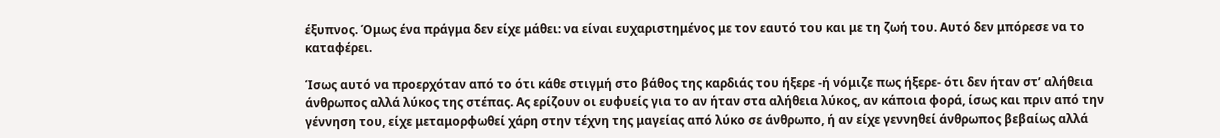έξυπνος. Όμως ένα πράγμα δεν είχε μάθει: να είναι ευχαριστημένος με τον εαυτό του και με τη ζωή του. Αυτό δεν μπόρεσε να το καταφέρει.

Ίσως αυτό να προερχόταν από το ότι κάθε στιγμή στο βάθος της καρδιάς του ήξερε -ή νόμιζε πως ήξερε- ότι δεν ήταν στ’ αλήθεια άνθρωπος αλλά λύκος της στέπας. Ας ερίζουν οι ευφυείς για το αν ήταν στα αλήθεια λύκος, αν κάποια φορά, ίσως και πριν από την γέννηση του, είχε μεταμορφωθεί χάρη στην τέχνη της μαγείας από λύκο σε άνθρωπο, ή αν είχε γεννηθεί άνθρωπος βεβαίως αλλά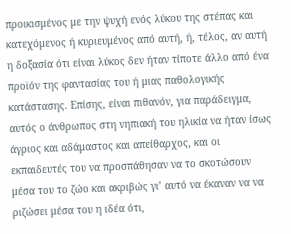προικισμένος με την ψυχή ενός λύκου της στέπας και κατεχόμενος ή κυριευμένος από αυτή, ή, τέλος, αν αυτή η δοξασία ότι είναι λύκος δεν ήταν τίποτε άλλο από ένα προϊόν της φαντασίας του ή μιας παθολογικής κατάστασης. Επίσης, είναι πιθανόν, για παράδειγμα, αυτός ο άνθρωπος στη νηπιακή του ηλικία να ήταν ίσως άγριος και αδάμαστος και απείθαρχος, και οι εκπαιδευτές του να προσπάθησαν να το σκοτώσουν μέσα του το ζώο και ακριβώς γι’ αυτό να έκαναν να να ριζώσει μέσα του η ιδέα ότι,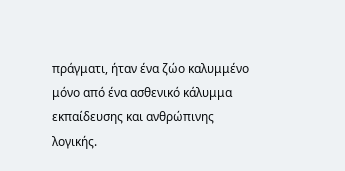πράγματι, ήταν ένα ζώο καλυμμένο μόνο από ένα ασθενικό κάλυμμα εκπαίδευσης και ανθρώπινης λογικής.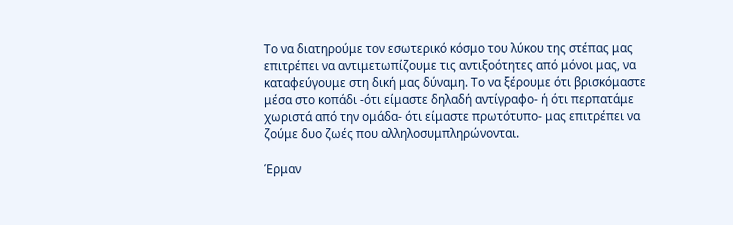Το να διατηρούμε τον εσωτερικό κόσμο του λύκου της στέπας μας επιτρέπει να αντιμετωπίζουμε τις αντιξοότητες από μόνοι μας, να καταφεύγουμε στη δική μας δύναμη. Το να ξέρουμε ότι βρισκόμαστε μέσα στο κοπάδι -ότι είμαστε δηλαδή αντίγραφο- ή ότι περπατάμε χωριστά από την ομάδα- ότι είμαστε πρωτότυπο- μας επιτρέπει να ζούμε δυο ζωές που αλληλοσυμπληρώνονται.

Έρμαν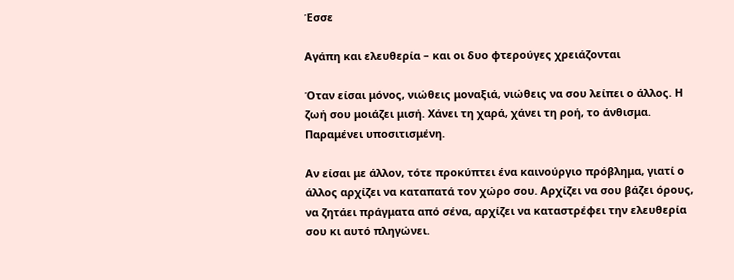Έσσε

Αγάπη και ελευθερία – και οι δυο φτερούγες χρειάζονται

Όταν είσαι μόνος, νιώθεις μοναξιά, νιώθεις να σου λείπει ο άλλος. Η ζωή σου μοιάζει μισή. Χάνει τη χαρά, χάνει τη ροή, το άνθισμα. Παραμένει υποσιτισμένη.

Αν είσαι με άλλον, τότε προκύπτει ένα καινούργιο πρόβλημα, γιατί ο άλλος αρχίζει να καταπατά τον χώρο σου. Αρχίζει να σου βάζει όρους, να ζητάει πράγματα από σένα, αρχίζει να καταστρέφει την ελευθερία σου κι αυτό πληγώνει.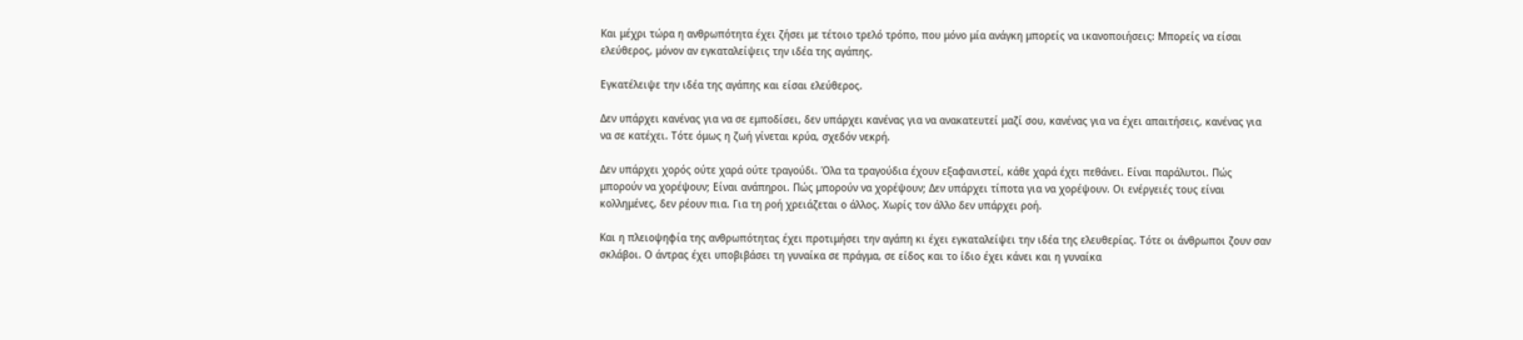Και μέχρι τώρα η ανθρωπότητα έχει ζήσει με τέτοιο τρελό τρόπο, που μόνο μία ανάγκη μπορείς να ικανοποιήσεις: Μπορείς να είσαι ελεύθερος, μόνον αν εγκαταλείψεις την ιδέα της αγάπης.

Εγκατέλειψε την ιδέα της αγάπης και είσαι ελεύθερος.

Δεν υπάρχει κανένας για να σε εμποδίσει, δεν υπάρχει κανένας για να ανακατευτεί μαζί σου, κανένας για να έχει απαιτήσεις, κανένας για να σε κατέχει. Τότε όμως η ζωή γίνεται κρύα, σχεδόν νεκρή.

Δεν υπάρχει χορός ούτε χαρά ούτε τραγούδι. Όλα τα τραγούδια έχουν εξαφανιστεί, κάθε χαρά έχει πεθάνει. Είναι παράλυτοι. Πώς μπορούν να χορέψουν; Είναι ανάπηροι. Πώς μπορούν να χορέψουν; Δεν υπάρχει τίποτα για να χορέψουν. Οι ενέργειές τους είναι κολλημένες, δεν ρέουν πια. Για τη ροή χρειάζεται ο άλλος. Χωρίς τον άλλο δεν υπάρχει ροή.

Και η πλειοψηφία της ανθρωπότητας έχει προτιμήσει την αγάπη κι έχει εγκαταλείψει την ιδέα της ελευθερίας. Τότε οι άνθρωποι ζουν σαν σκλάβοι. Ο άντρας έχει υποβιβάσει τη γυναίκα σε πράγμα, σε είδος και το ίδιο έχει κάνει και η γυναίκα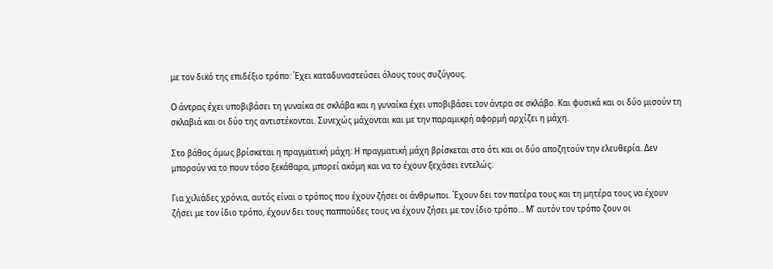με τον δικό της επιδέξιο τρόπο: Έχει καταδυναστεύσει όλους τους συζύγους.

Ο άντρας έχει υποβιβάσει τη γυναίκα σε σκλάβα και η γυναίκα έχει υποβιβάσει τον άντρα σε σκλάβο. Και φυσικά και οι δύο μισούν τη σκλαβιά και οι δύο της αντιστέκονται. Συνεχώς μάχονται και με την παραμικρή αφορμή αρχίζει η μάχη.

Στο βάθος όμως βρίσκεται η πραγματική μάχη: Η πραγματική μάχη βρίσκεται στο ότι και οι δύο αποζητούν την ελευθερία. Δεν μπορούν να το πουν τόσο ξεκάθαρα, μπορεί ακόμη και να το έχουν ξεχάσει εντελώς.

Για χιλιάδες χρόνια, αυτός είναι ο τρόπος που έχουν ζήσει οι άνθρωποι. Έχουν δει τον πατέρα τους και τη μητέρα τους να έχουν ζήσει με τον ίδιο τρόπο, έχουν δει τους παππούδες τους να έχουν ζήσει με τον ίδιο τρόπο… Μ’ αυτόν τον τρόπο ζουν οι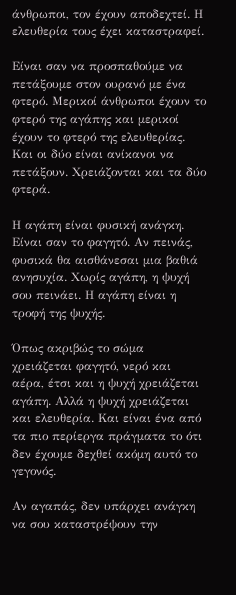άνθρωποι, τον έχουν αποδεχτεί. Η ελευθερία τους έχει καταστραφεί.

Είναι σαν να προσπαθούμε να πετάξουμε στον ουρανό με ένα φτερό. Μερικοί άνθρωποι έχουν το φτερό της αγάπης και μερικοί έχουν το φτερό της ελευθερίας. Και οι δύο είναι ανίκανοι να πετάξουν. Χρειάζονται και τα δύο φτερά.

Η αγάπη είναι φυσική ανάγκη. Είναι σαν το φαγητό. Αν πεινάς, φυσικά θα αισθάνεσαι μια βαθιά ανησυχία. Χωρίς αγάπη, η ψυχή σου πεινάει. Η αγάπη είναι η τροφή της ψυχής.

Όπως ακριβώς το σώμα χρειάζεται φαγητό, νερό και αέρα, έτσι και η ψυχή χρειάζεται αγάπη. Αλλά η ψυχή χρειάζεται και ελευθερία. Και είναι ένα από τα πιο περίεργα πράγματα το ότι δεν έχουμε δεχθεί ακόμη αυτό το γεγονός.

Αν αγαπάς, δεν υπάρχει ανάγκη να σου καταστρέψουν την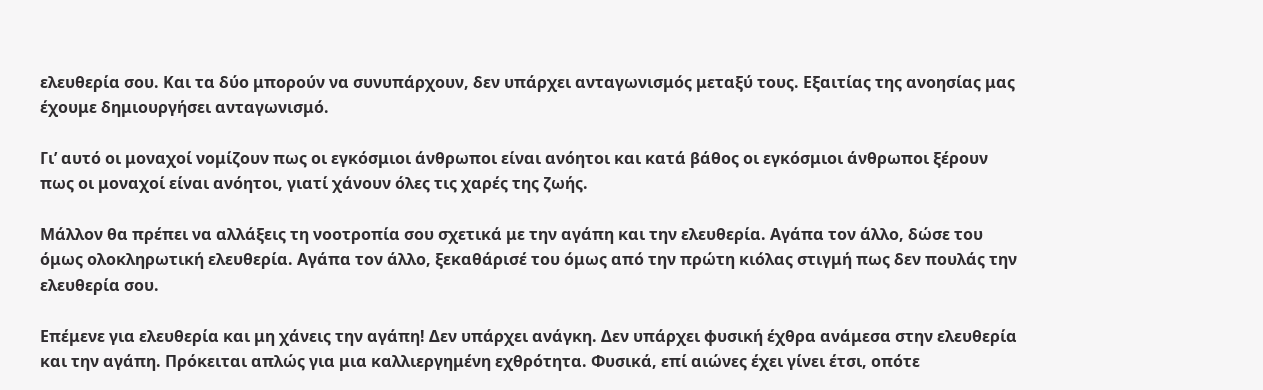ελευθερία σου. Και τα δύο μπορούν να συνυπάρχουν, δεν υπάρχει ανταγωνισμός μεταξύ τους. Εξαιτίας της ανοησίας μας έχουμε δημιουργήσει ανταγωνισμό.

Γι’ αυτό οι μοναχοί νομίζουν πως οι εγκόσμιοι άνθρωποι είναι ανόητοι και κατά βάθος οι εγκόσμιοι άνθρωποι ξέρουν πως οι μοναχοί είναι ανόητοι, γιατί χάνουν όλες τις χαρές της ζωής.

Μάλλον θα πρέπει να αλλάξεις τη νοοτροπία σου σχετικά με την αγάπη και την ελευθερία. Αγάπα τον άλλο, δώσε του όμως ολοκληρωτική ελευθερία. Αγάπα τον άλλο, ξεκαθάρισέ του όμως από την πρώτη κιόλας στιγμή πως δεν πουλάς την ελευθερία σου.

Επέμενε για ελευθερία και μη χάνεις την αγάπη! Δεν υπάρχει ανάγκη. Δεν υπάρχει φυσική έχθρα ανάμεσα στην ελευθερία και την αγάπη. Πρόκειται απλώς για μια καλλιεργημένη εχθρότητα. Φυσικά, επί αιώνες έχει γίνει έτσι, οπότε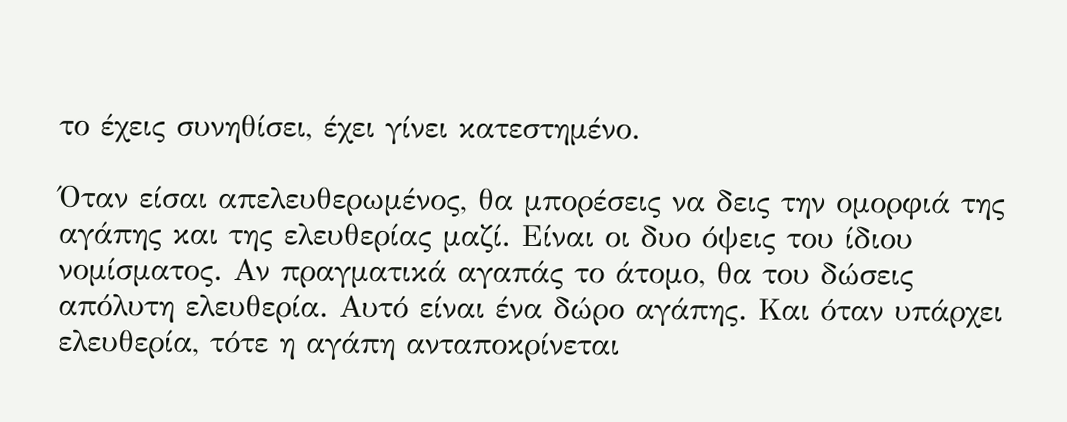το έχεις συνηθίσει, έχει γίνει κατεστημένο.

Όταν είσαι απελευθερωμένος, θα μπορέσεις να δεις την ομορφιά της αγάπης και της ελευθερίας μαζί. Είναι οι δυο όψεις του ίδιου νομίσματος. Αν πραγματικά αγαπάς το άτομο, θα του δώσεις απόλυτη ελευθερία. Αυτό είναι ένα δώρο αγάπης. Και όταν υπάρχει ελευθερία, τότε η αγάπη ανταποκρίνεται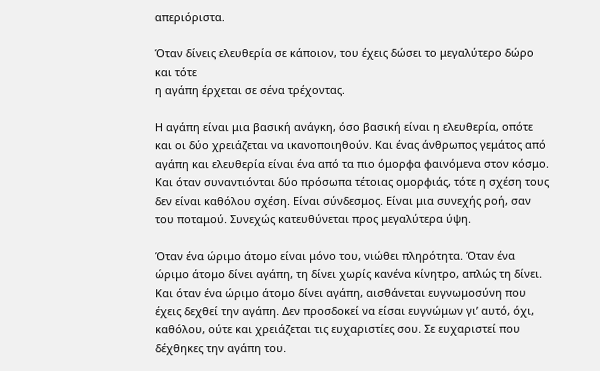απεριόριστα.

Όταν δίνεις ελευθερία σε κάποιον, του έχεις δώσει το μεγαλύτερο δώρο και τότε
η αγάπη έρχεται σε σένα τρέχοντας.

Η αγάπη είναι μια βασική ανάγκη, όσο βασική είναι η ελευθερία, οπότε και οι δύο χρειάζεται να ικανοποιηθούν. Και ένας άνθρωπος γεμάτος από αγάπη και ελευθερία είναι ένα από τα πιο όμορφα φαινόμενα στον κόσμο. Και όταν συναντιόνται δύο πρόσωπα τέτοιας ομορφιάς, τότε η σχέση τους δεν είναι καθόλου σχέση. Είναι σύνδεσμος. Είναι μια συνεχής ροή, σαν του ποταμού. Συνεχώς κατευθύνεται προς μεγαλύτερα ύψη.

Όταν ένα ώριμο άτομο είναι μόνο του, νιώθει πληρότητα. Όταν ένα ώριμο άτομο δίνει αγάπη, τη δίνει χωρίς κανένα κίνητρο, απλώς τη δίνει. Και όταν ένα ώριμο άτομο δίνει αγάπη, αισθάνεται ευγνωμοσύνη που έχεις δεχθεί την αγάπη. Δεν προσδοκεί να είσαι ευγνώμων γι’ αυτό, όχι, καθόλου, ούτε και χρειάζεται τις ευχαριστίες σου. Σε ευχαριστεί που δέχθηκες την αγάπη του.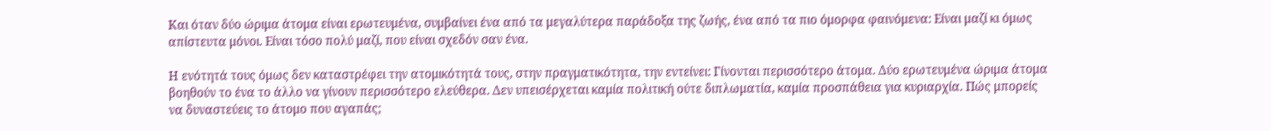Και όταν δύο ώριμα άτομα είναι ερωτευμένα, συμβαίνει ένα από τα μεγαλύτερα παράδοξα της ζωής, ένα από τα πιο όμορφα φαινόμενα: Είναι μαζί κι όμως απίστευτα μόνοι. Είναι τόσο πολύ μαζί, που είναι σχεδόν σαν ένα.

Η ενότητά τους όμως δεν καταστρέφει την ατομικότητά τους, στην πραγματικότητα, την εντείνει: Γίνονται περισσότερο άτομα. Δύο ερωτευμένα ώριμα άτομα βοηθούν το ένα το άλλο να γίνουν περισσότερο ελεύθερα. Δεν υπεισέρχεται καμία πολιτική ούτε διπλωματία, καμία προσπάθεια για κυριαρχία. Πώς μπορείς να δυναστεύεις το άτομο που αγαπάς;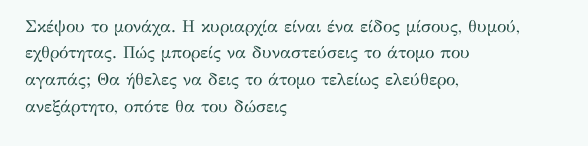Σκέψου το μονάχα. Η κυριαρχία είναι ένα είδος μίσους, θυμού, εχθρότητας. Πώς μπορείς να δυναστεύσεις το άτομο που αγαπάς; Θα ήθελες να δεις το άτομο τελείως ελεύθερο, ανεξάρτητο, οπότε θα του δώσεις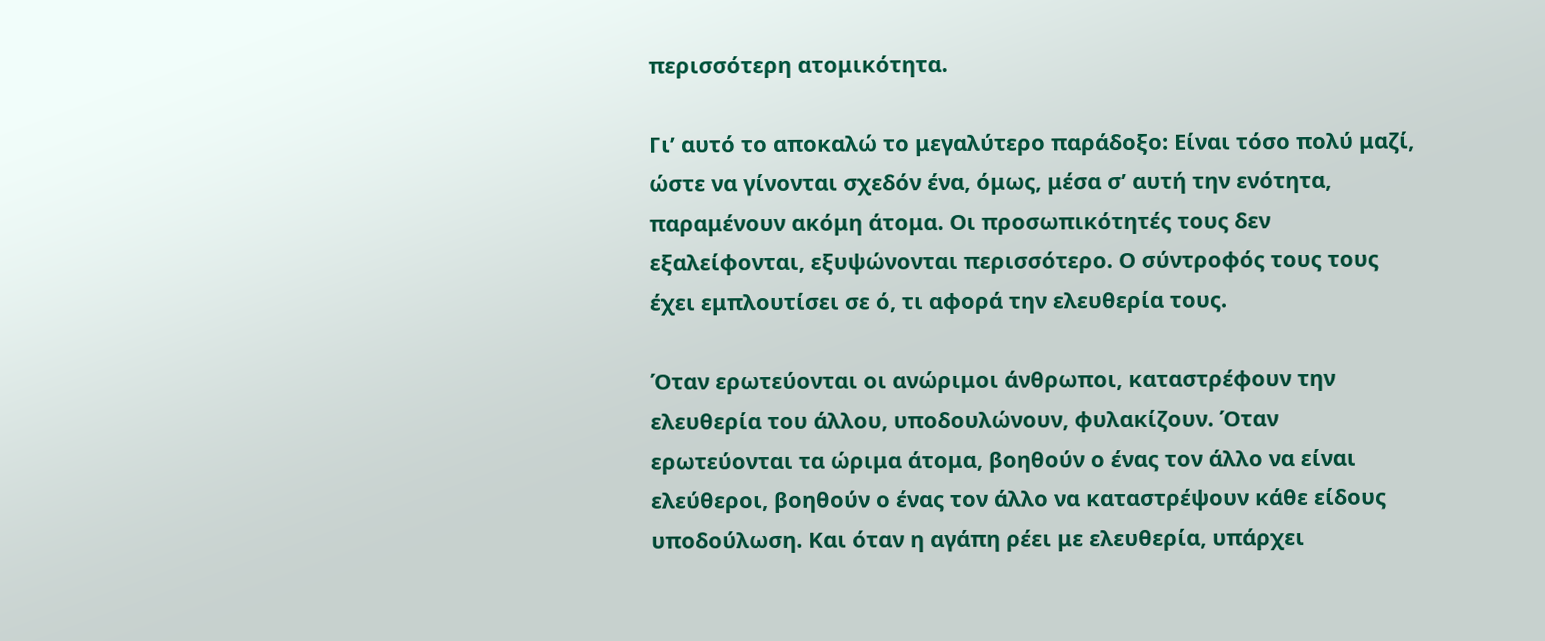περισσότερη ατομικότητα.

Γι’ αυτό το αποκαλώ το μεγαλύτερο παράδοξο: Είναι τόσο πολύ μαζί, ώστε να γίνονται σχεδόν ένα, όμως, μέσα σ’ αυτή την ενότητα, παραμένουν ακόμη άτομα. Οι προσωπικότητές τους δεν εξαλείφονται, εξυψώνονται περισσότερο. Ο σύντροφός τους τους έχει εμπλουτίσει σε ό, τι αφορά την ελευθερία τους.

Όταν ερωτεύονται οι ανώριμοι άνθρωποι, καταστρέφουν την ελευθερία του άλλου, υποδουλώνουν, φυλακίζουν. Όταν ερωτεύονται τα ώριμα άτομα, βοηθούν ο ένας τον άλλο να είναι ελεύθεροι, βοηθούν ο ένας τον άλλο να καταστρέψουν κάθε είδους υποδούλωση. Και όταν η αγάπη ρέει με ελευθερία, υπάρχει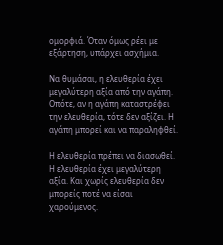ομορφιά. Όταν όμως ρέει με εξάρτηση, υπάρχει ασχήμια.

Να θυμάσαι, η ελευθερία έχει μεγαλύτερη αξία από την αγάπη. Οπότε, αν η αγάπη καταστρέφει την ελευθερία, τότε δεν αξίζει. Η αγάπη μπορεί και να παραληφθεί.

Η ελευθερία πρέπει να διασωθεί. Η ελευθερία έχει μεγαλύτερη αξία. Και χωρίς ελευθερία δεν μπορείς ποτέ να είσαι χαρούμενος.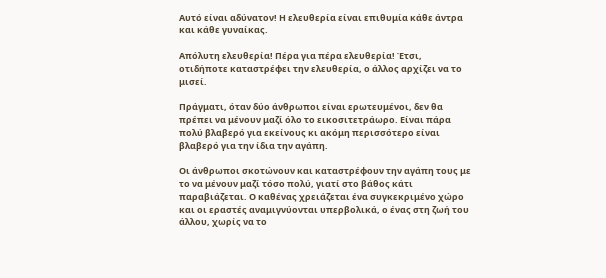Αυτό είναι αδύνατον! Η ελευθερία είναι επιθυμία κάθε άντρα και κάθε γυναίκας.

Απόλυτη ελευθερία! Πέρα για πέρα ελευθερία! Έτσι, οτιδήποτε καταστρέφει την ελευθερία, ο άλλος αρχίζει να το μισεί.

Πράγματι, όταν δύο άνθρωποι είναι ερωτευμένοι, δεν θα πρέπει να μένουν μαζί όλο το εικοσιτετράωρο. Είναι πάρα πολύ βλαβερό για εκείνους κι ακόμη περισσότερο είναι βλαβερό για την ίδια την αγάπη.

Οι άνθρωποι σκοτώνουν και καταστρέφουν την αγάπη τους με το να μένουν μαζί τόσο πολύ, γιατί στο βάθος κάτι παραβιάζεται. Ο καθένας χρειάζεται ένα συγκεκριμένο χώρο και οι εραστές αναμιγνύονται υπερβολικά, ο ένας στη ζωή του άλλου, χωρίς να το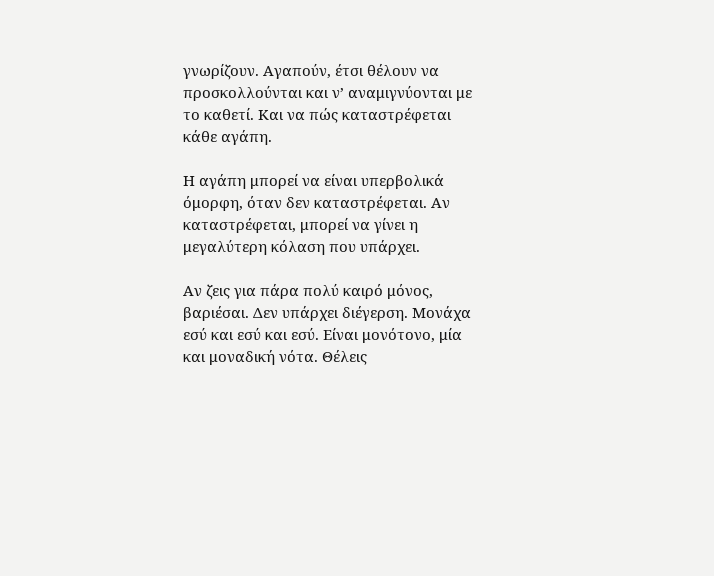γνωρίζουν. Αγαπούν, έτσι θέλουν να προσκολλούνται και ν’ αναμιγνύονται με το καθετί. Και να πώς καταστρέφεται κάθε αγάπη.

Η αγάπη μπορεί να είναι υπερβολικά όμορφη, όταν δεν καταστρέφεται. Αν καταστρέφεται, μπορεί να γίνει η μεγαλύτερη κόλαση που υπάρχει.

Αν ζεις για πάρα πολύ καιρό μόνος, βαριέσαι. Δεν υπάρχει διέγερση. Μονάχα εσύ και εσύ και εσύ. Είναι μονότονο, μία και μοναδική νότα. Θέλεις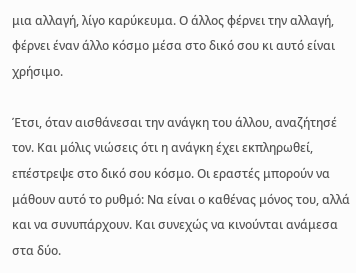μια αλλαγή, λίγο καρύκευμα. Ο άλλος φέρνει την αλλαγή, φέρνει έναν άλλο κόσμο μέσα στο δικό σου κι αυτό είναι χρήσιμο.

Έτσι, όταν αισθάνεσαι την ανάγκη του άλλου, αναζήτησέ τον. Και μόλις νιώσεις ότι η ανάγκη έχει εκπληρωθεί, επέστρεψε στο δικό σου κόσμο. Οι εραστές μπορούν να μάθουν αυτό το ρυθμό: Να είναι ο καθένας μόνος του, αλλά και να συνυπάρχουν. Και συνεχώς να κινούνται ανάμεσα στα δύο.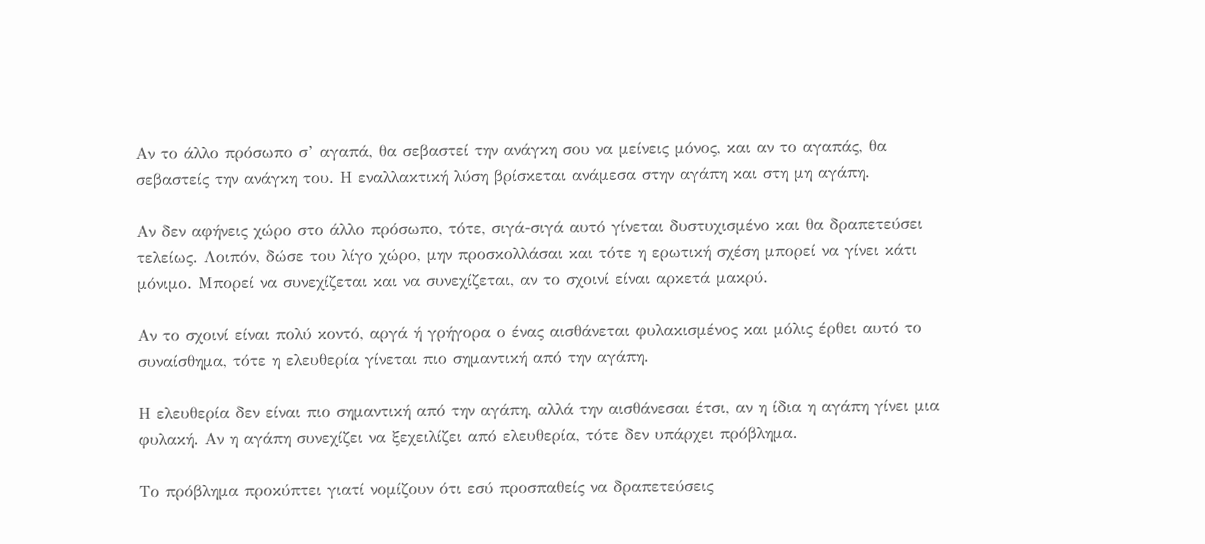Αν το άλλο πρόσωπο σ’ αγαπά, θα σεβαστεί την ανάγκη σου να μείνεις μόνος, και αν το αγαπάς, θα σεβαστείς την ανάγκη του. Η εναλλακτική λύση βρίσκεται ανάμεσα στην αγάπη και στη μη αγάπη.

Αν δεν αφήνεις χώρο στο άλλο πρόσωπο, τότε, σιγά-σιγά αυτό γίνεται δυστυχισμένο και θα δραπετεύσει τελείως. Λοιπόν, δώσε του λίγο χώρο, μην προσκολλάσαι και τότε η ερωτική σχέση μπορεί να γίνει κάτι μόνιμο. Μπορεί να συνεχίζεται και να συνεχίζεται, αν το σχοινί είναι αρκετά μακρύ.

Αν το σχοινί είναι πολύ κοντό, αργά ή γρήγορα ο ένας αισθάνεται φυλακισμένος και μόλις έρθει αυτό το συναίσθημα, τότε η ελευθερία γίνεται πιο σημαντική από την αγάπη.

Η ελευθερία δεν είναι πιο σημαντική από την αγάπη, αλλά την αισθάνεσαι έτσι, αν η ίδια η αγάπη γίνει μια φυλακή. Αν η αγάπη συνεχίζει να ξεχειλίζει από ελευθερία, τότε δεν υπάρχει πρόβλημα.

Το πρόβλημα προκύπτει γιατί νομίζουν ότι εσύ προσπαθείς να δραπετεύσεις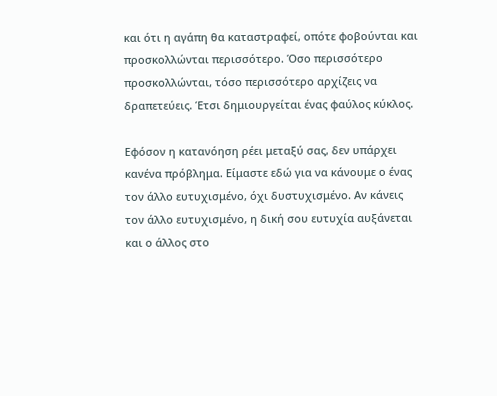και ότι η αγάπη θα καταστραφεί, οπότε φοβούνται και προσκολλώνται περισσότερο. Όσο περισσότερο προσκολλώνται, τόσο περισσότερο αρχίζεις να δραπετεύεις. Έτσι δημιουργείται ένας φαύλος κύκλος.

Εφόσον η κατανόηση ρέει μεταξύ σας, δεν υπάρχει κανένα πρόβλημα. Είμαστε εδώ για να κάνουμε ο ένας τον άλλο ευτυχισμένο, όχι δυστυχισμένο. Αν κάνεις τον άλλο ευτυχισμένο, η δική σου ευτυχία αυξάνεται και ο άλλος στο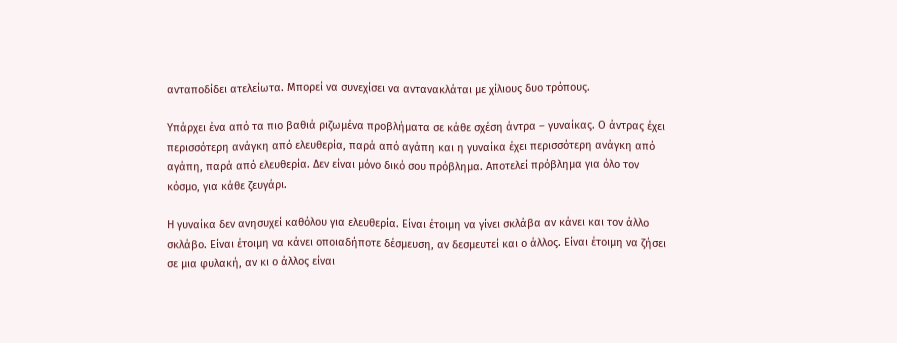ανταποδίδει ατελείωτα. Μπορεί να συνεχίσει να αντανακλάται με χίλιους δυο τρόπους.

Υπάρχει ένα από τα πιο βαθιά ριζωμένα προβλήματα σε κάθε σχέση άντρα – γυναίκας. Ο άντρας έχει περισσότερη ανάγκη από ελευθερία, παρά από αγάπη και η γυναίκα έχει περισσότερη ανάγκη από αγάπη, παρά από ελευθερία. Δεν είναι μόνο δικό σου πρόβλημα. Αποτελεί πρόβλημα για όλο τον κόσμο, για κάθε ζευγάρι.

Η γυναίκα δεν ανησυχεί καθόλου για ελευθερία. Είναι έτοιμη να γίνει σκλάβα αν κάνει και τον άλλο σκλάβο. Είναι έτοιμη να κάνει οποιαδήποτε δέσμευση, αν δεσμευτεί και ο άλλος. Είναι έτοιμη να ζήσει σε μια φυλακή, αν κι ο άλλος είναι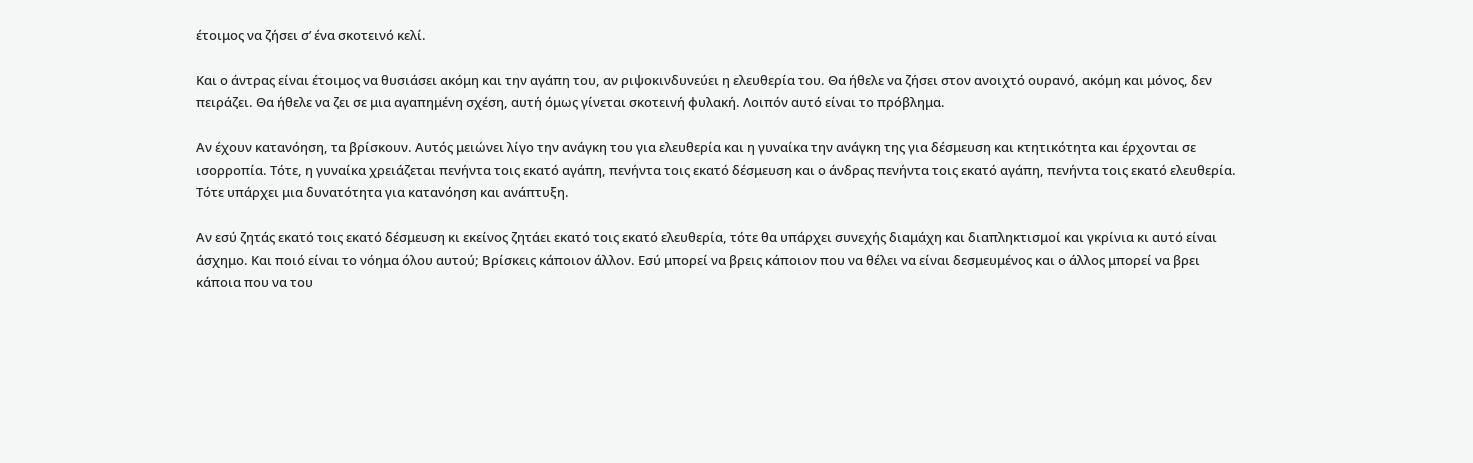έτοιμος να ζήσει σ’ ένα σκοτεινό κελί.

Και ο άντρας είναι έτοιμος να θυσιάσει ακόμη και την αγάπη του, αν ριψοκινδυνεύει η ελευθερία του. Θα ήθελε να ζήσει στον ανοιχτό ουρανό, ακόμη και μόνος, δεν πειράζει. Θα ήθελε να ζει σε μια αγαπημένη σχέση, αυτή όμως γίνεται σκοτεινή φυλακή. Λοιπόν αυτό είναι το πρόβλημα.

Αν έχουν κατανόηση, τα βρίσκουν. Αυτός μειώνει λίγο την ανάγκη του για ελευθερία και η γυναίκα την ανάγκη της για δέσμευση και κτητικότητα και έρχονται σε ισορροπία. Τότε, η γυναίκα χρειάζεται πενήντα τοις εκατό αγάπη, πενήντα τοις εκατό δέσμευση και ο άνδρας πενήντα τοις εκατό αγάπη, πενήντα τοις εκατό ελευθερία. Τότε υπάρχει μια δυνατότητα για κατανόηση και ανάπτυξη.

Αν εσύ ζητάς εκατό τοις εκατό δέσμευση κι εκείνος ζητάει εκατό τοις εκατό ελευθερία, τότε θα υπάρχει συνεχής διαμάχη και διαπληκτισμοί και γκρίνια κι αυτό είναι άσχημο. Και ποιό είναι το νόημα όλου αυτού; Βρίσκεις κάποιον άλλον. Εσύ μπορεί να βρεις κάποιον που να θέλει να είναι δεσμευμένος και ο άλλος μπορεί να βρει κάποια που να του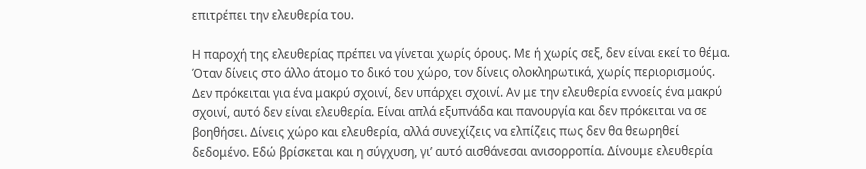επιτρέπει την ελευθερία του.

Η παροχή της ελευθερίας πρέπει να γίνεται χωρίς όρους. Με ή χωρίς σεξ, δεν είναι εκεί το θέμα. Όταν δίνεις στο άλλο άτομο το δικό του χώρο, τον δίνεις ολοκληρωτικά, χωρίς περιορισμούς. Δεν πρόκειται για ένα μακρύ σχοινί, δεν υπάρχει σχοινί. Αν με την ελευθερία εννοείς ένα μακρύ σχοινί, αυτό δεν είναι ελευθερία. Είναι απλά εξυπνάδα και πανουργία και δεν πρόκειται να σε βοηθήσει. Δίνεις χώρο και ελευθερία, αλλά συνεχίζεις να ελπίζεις πως δεν θα θεωρηθεί δεδομένο. Εδώ βρίσκεται και η σύγχυση, γι’ αυτό αισθάνεσαι ανισορροπία. Δίνουμε ελευθερία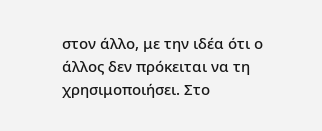στον άλλο, με την ιδέα ότι ο άλλος δεν πρόκειται να τη χρησιμοποιήσει. Στο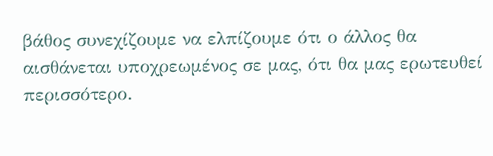βάθος συνεχίζουμε να ελπίζουμε ότι ο άλλος θα αισθάνεται υποχρεωμένος σε μας, ότι θα μας ερωτευθεί περισσότερο.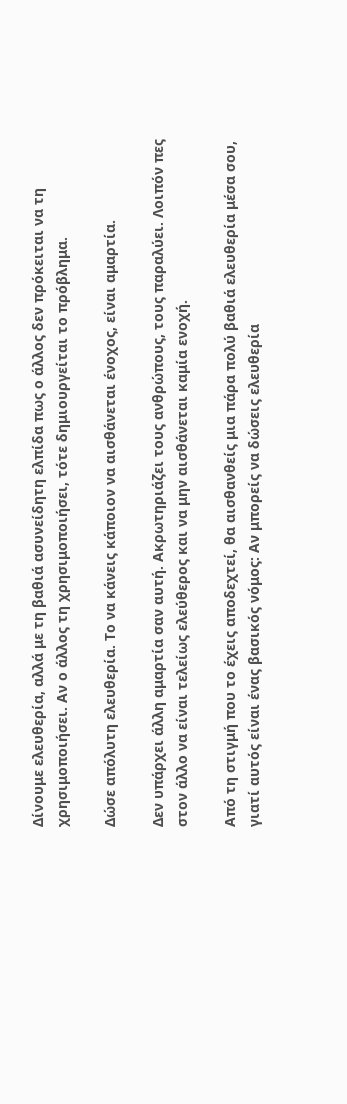Δίνουμε ελευθερία, αλλά με τη βαθιά ασυνείδητη ελπίδα πως ο άλλος δεν πρόκειται να τη χρησιμοποιήσει. Αν ο άλλος τη χρησιμοποιήσει, τότε δημιουργείται το πρόβλημα.

Δώσε απόλυτη ελευθερία. Το να κάνεις κάποιον να αισθάνεται ένοχος, είναι αμαρτία.

Δεν υπάρχει άλλη αμαρτία σαν αυτή. Ακρωτηριάζει τους ανθρώπους, τους παραλύει. Λοιπόν πες στον άλλο να είναι τελείως ελεύθερος και να μην αισθάνεται καμία ενοχή.

Από τη στιγμή που το έχεις αποδεχτεί, θα αισθανθείς μια πάρα πολύ βαθιά ελευθερία μέσα σου, γιατί αυτός είναι ένας βασικός νόμος: Αν μπορείς να δώσεις ελευθερία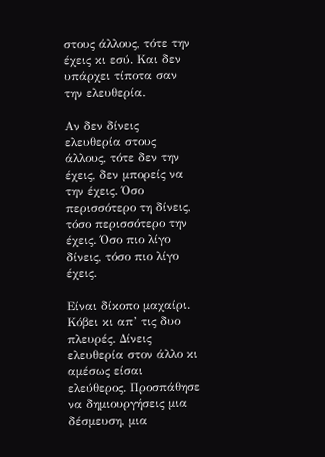στους άλλους, τότε την έχεις κι εσύ. Και δεν υπάρχει τίποτα σαν την ελευθερία.

Αν δεν δίνεις ελευθερία στους άλλους, τότε δεν την έχεις, δεν μπορείς να την έχεις. Όσο περισσότερο τη δίνεις, τόσο περισσότερο την έχεις. Όσο πιο λίγο δίνεις, τόσο πιο λίγο έχεις.

Είναι δίκοπο μαχαίρι. Κόβει κι απ’ τις δυο πλευρές. Δίνεις ελευθερία στον άλλο κι αμέσως είσαι ελεύθερος. Προσπάθησε να δημιουργήσεις μια δέσμευση, μια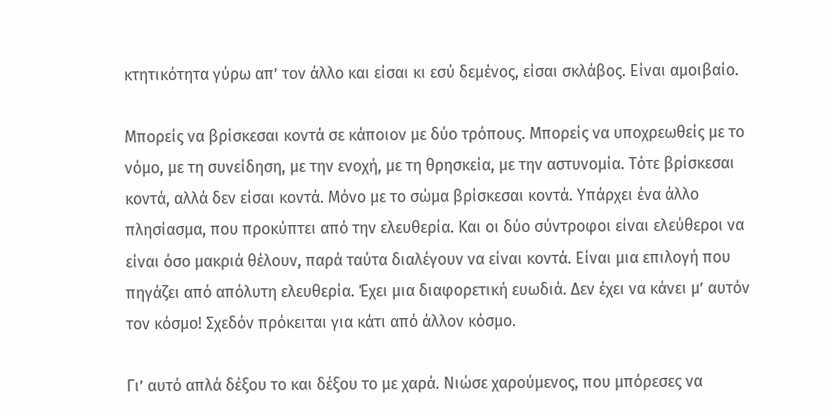κτητικότητα γύρω απ’ τον άλλο και είσαι κι εσύ δεμένος, είσαι σκλάβος. Είναι αμοιβαίο.

Μπορείς να βρίσκεσαι κοντά σε κάποιον με δύο τρόπους. Μπορείς να υποχρεωθείς με το νόμο, με τη συνείδηση, με την ενοχή, με τη θρησκεία, με την αστυνομία. Τότε βρίσκεσαι κοντά, αλλά δεν είσαι κοντά. Μόνο με το σώμα βρίσκεσαι κοντά. Υπάρχει ένα άλλο πλησίασμα, που προκύπτει από την ελευθερία. Και οι δύο σύντροφοι είναι ελεύθεροι να είναι όσο μακριά θέλουν, παρά ταύτα διαλέγουν να είναι κοντά. Είναι μια επιλογή που πηγάζει από απόλυτη ελευθερία. Έχει μια διαφορετική ευωδιά. Δεν έχει να κάνει μ’ αυτόν τον κόσμο! Σχεδόν πρόκειται για κάτι από άλλον κόσμο.

Γι’ αυτό απλά δέξου το και δέξου το με χαρά. Νιώσε χαρούμενος, που μπόρεσες να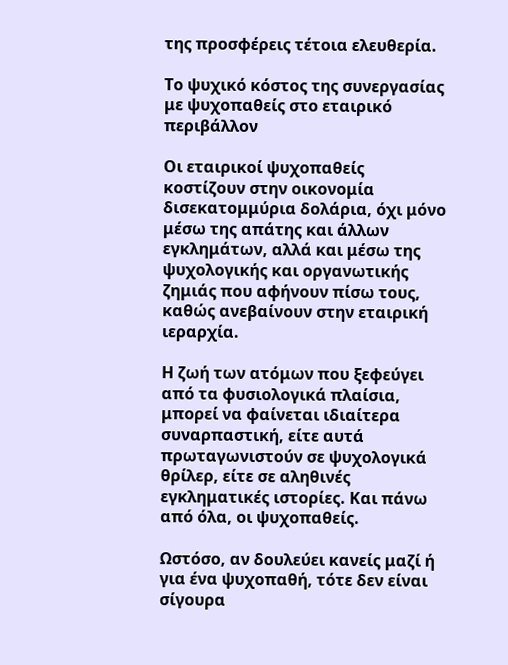της προσφέρεις τέτοια ελευθερία.

Το ψυχικό κόστος της συνεργασίας με ψυχοπαθείς στο εταιρικό περιβάλλον

Οι εταιρικοί ψυχοπαθείς κοστίζουν στην οικονομία δισεκατομμύρια δολάρια, όχι μόνο μέσω της απάτης και άλλων εγκλημάτων, αλλά και μέσω της ψυχολογικής και οργανωτικής ζημιάς που αφήνουν πίσω τους, καθώς ανεβαίνουν στην εταιρική ιεραρχία.

Η ζωή των ατόμων που ξεφεύγει από τα φυσιολογικά πλαίσια, μπορεί να φαίνεται ιδιαίτερα συναρπαστική, είτε αυτά πρωταγωνιστούν σε ψυχολογικά θρίλερ, είτε σε αληθινές εγκληματικές ιστορίες. Και πάνω από όλα, οι ψυχοπαθείς.

Ωστόσο, αν δουλεύει κανείς μαζί ή για ένα ψυχοπαθή, τότε δεν είναι σίγουρα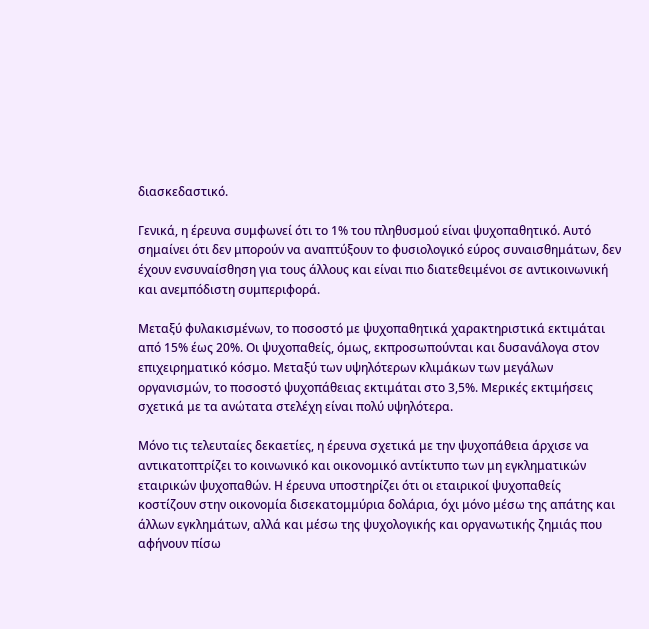διασκεδαστικό.

Γενικά, η έρευνα συμφωνεί ότι το 1% του πληθυσμού είναι ψυχοπαθητικό. Αυτό σημαίνει ότι δεν μπορούν να αναπτύξουν το φυσιολογικό εύρος συναισθημάτων, δεν έχουν ενσυναίσθηση για τους άλλους και είναι πιο διατεθειμένοι σε αντικοινωνική και ανεμπόδιστη συμπεριφορά.

Μεταξύ φυλακισμένων, το ποσοστό με ψυχοπαθητικά χαρακτηριστικά εκτιμάται από 15% έως 20%. Οι ψυχοπαθείς, όμως, εκπροσωπούνται και δυσανάλογα στον επιχειρηματικό κόσμο. Μεταξύ των υψηλότερων κλιμάκων των μεγάλων οργανισμών, το ποσοστό ψυχοπάθειας εκτιμάται στο 3,5%. Μερικές εκτιμήσεις σχετικά με τα ανώτατα στελέχη είναι πολύ υψηλότερα.

Μόνο τις τελευταίες δεκαετίες, η έρευνα σχετικά με την ψυχοπάθεια άρχισε να αντικατοπτρίζει το κοινωνικό και οικονομικό αντίκτυπο των μη εγκληματικών εταιρικών ψυχοπαθών. Η έρευνα υποστηρίζει ότι οι εταιρικοί ψυχοπαθείς κοστίζουν στην οικονομία δισεκατομμύρια δολάρια, όχι μόνο μέσω της απάτης και άλλων εγκλημάτων, αλλά και μέσω της ψυχολογικής και οργανωτικής ζημιάς που αφήνουν πίσω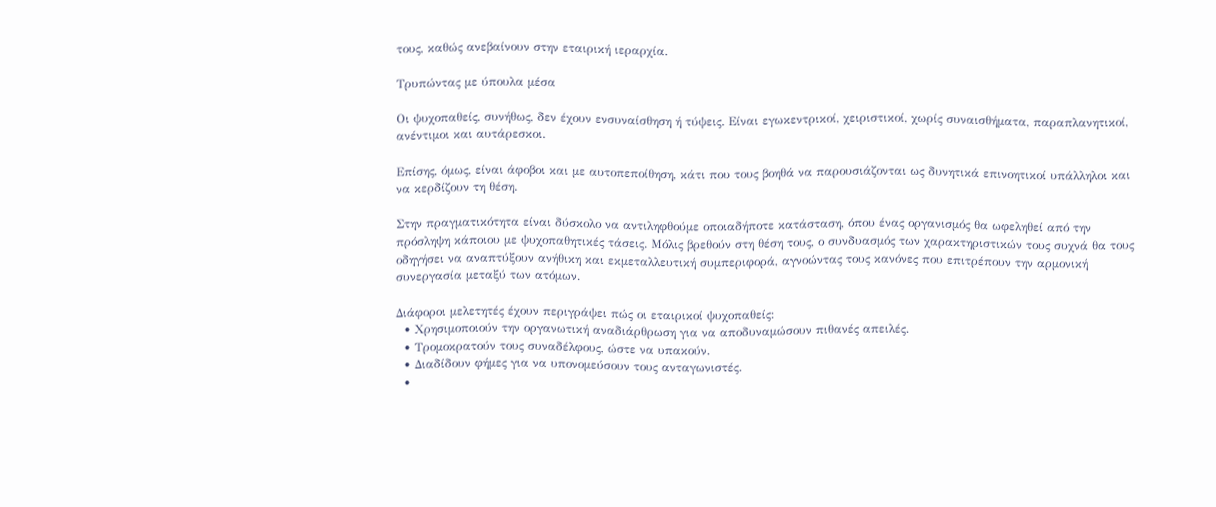τους, καθώς ανεβαίνουν στην εταιρική ιεραρχία.

Τρυπώντας με ύπουλα μέσα

Οι ψυχοπαθείς, συνήθως, δεν έχουν ενσυναίσθηση ή τύψεις. Είναι εγωκεντρικοί, χειριστικοί, χωρίς συναισθήματα, παραπλανητικοί, ανέντιμοι και αυτάρεσκοι.

Επίσης, όμως, είναι άφοβοι και με αυτοπεποίθηση, κάτι που τους βοηθά να παρουσιάζονται ως δυνητικά επινοητικοί υπάλληλοι και να κερδίζουν τη θέση.

Στην πραγματικότητα είναι δύσκολο να αντιληφθούμε οποιαδήποτε κατάσταση, όπου ένας οργανισμός θα ωφεληθεί από την πρόσληψη κάποιου με ψυχοπαθητικές τάσεις. Μόλις βρεθούν στη θέση τους, ο συνδυασμός των χαρακτηριστικών τους συχνά θα τους οδηγήσει να αναπτύξουν ανήθικη και εκμεταλλευτική συμπεριφορά, αγνοώντας τους κανόνες που επιτρέπουν την αρμονική συνεργασία μεταξύ των ατόμων.

Διάφοροι μελετητές έχουν περιγράψει πώς οι εταιρικοί ψυχοπαθείς:
  • Χρησιμοποιούν την οργανωτική αναδιάρθρωση για να αποδυναμώσουν πιθανές απειλές.
  • Τρομοκρατούν τους συναδέλφους, ώστε να υπακούν.
  • Διαδίδουν φήμες για να υπονομεύσουν τους ανταγωνιστές.
  •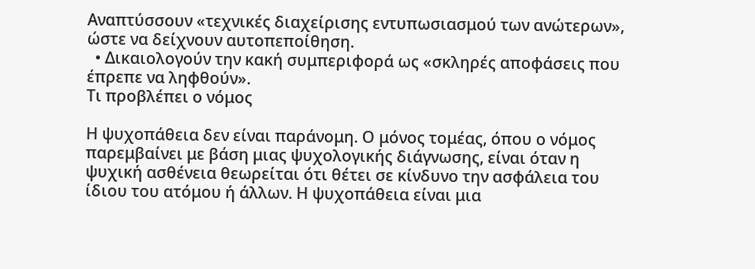Αναπτύσσουν «τεχνικές διαχείρισης εντυπωσιασμού των ανώτερων», ώστε να δείχνουν αυτοπεποίθηση.
  • Δικαιολογούν την κακή συμπεριφορά ως «σκληρές αποφάσεις που έπρεπε να ληφθούν».
Τι προβλέπει ο νόμος

Η ψυχοπάθεια δεν είναι παράνομη. Ο μόνος τομέας, όπου ο νόμος παρεμβαίνει με βάση μιας ψυχολογικής διάγνωσης, είναι όταν η ψυχική ασθένεια θεωρείται ότι θέτει σε κίνδυνο την ασφάλεια του ίδιου του ατόμου ή άλλων. Η ψυχοπάθεια είναι μια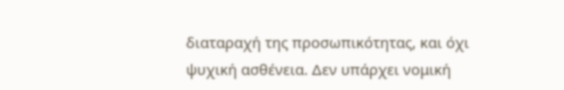διαταραχή της προσωπικότητας, και όχι ψυχική ασθένεια. Δεν υπάρχει νομική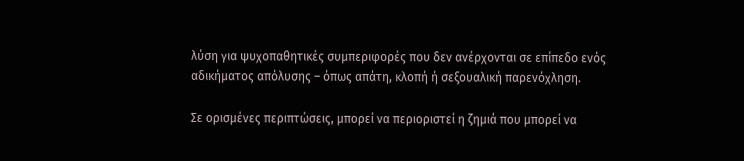λύση για ψυχοπαθητικές συμπεριφορές που δεν ανέρχονται σε επίπεδο ενός αδικήματος απόλυσης – όπως απάτη, κλοπή ή σεξουαλική παρενόχληση.

Σε ορισμένες περιπτώσεις, μπορεί να περιοριστεί η ζημιά που μπορεί να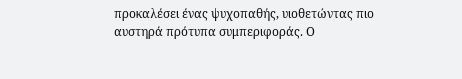προκαλέσει ένας ψυχοπαθής, υιοθετώντας πιο αυστηρά πρότυπα συμπεριφοράς. Ο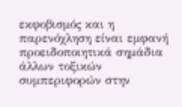εκφοβισμός και η παρενόχληση είναι εμφανή προειδοποιητικά σημάδια άλλων τοξικών συμπεριφορών στην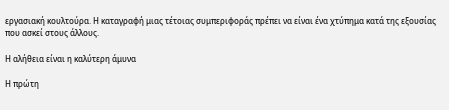εργασιακή κουλτούρα. Η καταγραφή μιας τέτοιας συμπεριφοράς πρέπει να είναι ένα χτύπημα κατά της εξουσίας που ασκεί στους άλλους.

Η αλήθεια είναι η καλύτερη άμυνα

Η πρώτη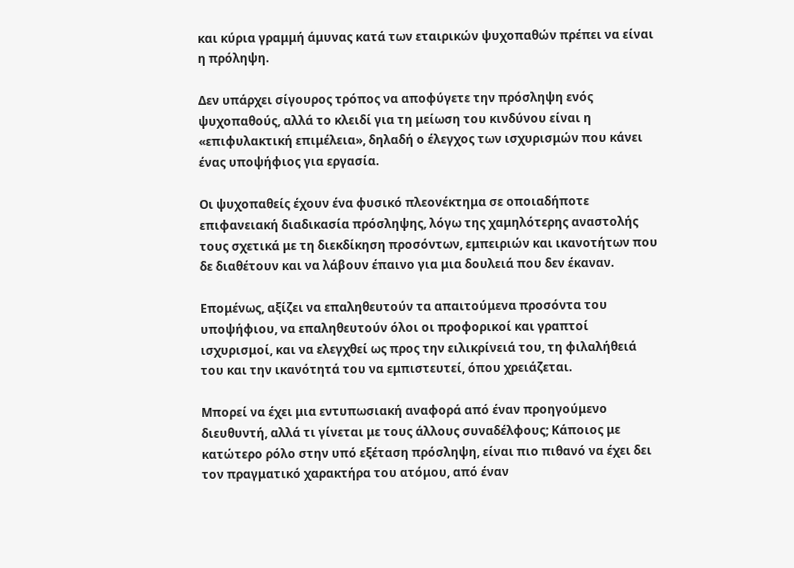και κύρια γραμμή άμυνας κατά των εταιρικών ψυχοπαθών πρέπει να είναι η πρόληψη.

Δεν υπάρχει σίγουρος τρόπος να αποφύγετε την πρόσληψη ενός ψυχοπαθούς, αλλά το κλειδί για τη μείωση του κινδύνου είναι η «επιφυλακτική επιμέλεια», δηλαδή ο έλεγχος των ισχυρισμών που κάνει ένας υποψήφιος για εργασία.

Οι ψυχοπαθείς έχουν ένα φυσικό πλεονέκτημα σε οποιαδήποτε επιφανειακή διαδικασία πρόσληψης, λόγω της χαμηλότερης αναστολής τους σχετικά με τη διεκδίκηση προσόντων, εμπειριών και ικανοτήτων που δε διαθέτουν και να λάβουν έπαινο για μια δουλειά που δεν έκαναν.

Επομένως, αξίζει να επαληθευτούν τα απαιτούμενα προσόντα του υποψήφιου, να επαληθευτούν όλοι οι προφορικοί και γραπτοί ισχυρισμοί, και να ελεγχθεί ως προς την ειλικρίνειά του, τη φιλαλήθειά του και την ικανότητά του να εμπιστευτεί, όπου χρειάζεται.

Μπορεί να έχει μια εντυπωσιακή αναφορά από έναν προηγούμενο διευθυντή, αλλά τι γίνεται με τους άλλους συναδέλφους; Κάποιος με κατώτερο ρόλο στην υπό εξέταση πρόσληψη, είναι πιο πιθανό να έχει δει τον πραγματικό χαρακτήρα του ατόμου, από έναν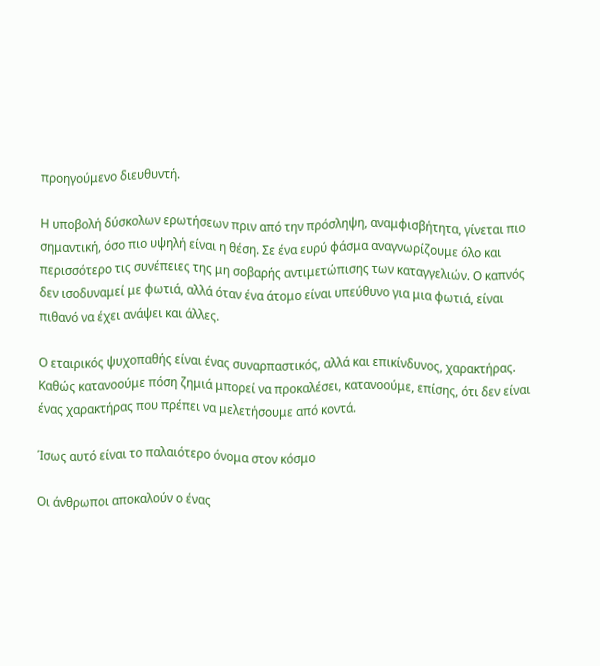προηγούμενο διευθυντή.

Η υποβολή δύσκολων ερωτήσεων πριν από την πρόσληψη, αναμφισβήτητα, γίνεται πιο σημαντική, όσο πιο υψηλή είναι η θέση. Σε ένα ευρύ φάσμα αναγνωρίζουμε όλο και περισσότερο τις συνέπειες της μη σοβαρής αντιμετώπισης των καταγγελιών. Ο καπνός δεν ισοδυναμεί με φωτιά, αλλά όταν ένα άτομο είναι υπεύθυνο για μια φωτιά, είναι πιθανό να έχει ανάψει και άλλες.

Ο εταιρικός ψυχοπαθής είναι ένας συναρπαστικός, αλλά και επικίνδυνος, χαρακτήρας. Καθώς κατανοούμε πόση ζημιά μπορεί να προκαλέσει, κατανοούμε, επίσης, ότι δεν είναι ένας χαρακτήρας που πρέπει να μελετήσουμε από κοντά.

Ίσως αυτό είναι το παλαιότερο όνομα στον κόσμο

Οι άνθρωποι αποκαλούν ο ένας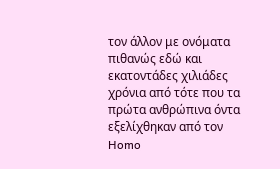τον άλλον με ονόματα πιθανώς εδώ και εκατοντάδες χιλιάδες χρόνια από τότε που τα πρώτα ανθρώπινα όντα εξελίχθηκαν από τον Homo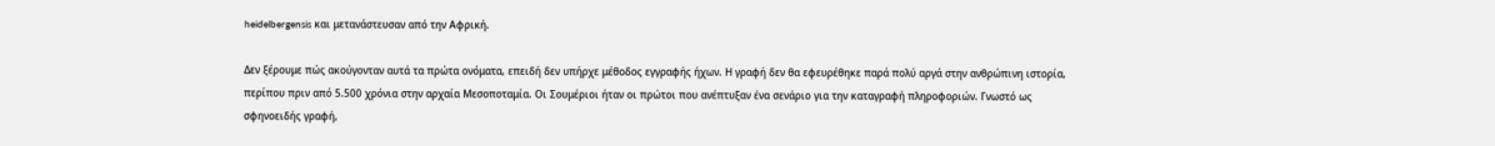heidelbergensis και μετανάστευσαν από την Αφρική.

Δεν ξέρουμε πώς ακούγονταν αυτά τα πρώτα ονόματα, επειδή δεν υπήρχε μέθοδος εγγραφής ήχων. Η γραφή δεν θα εφευρέθηκε παρά πολύ αργά στην ανθρώπινη ιστορία, περίπου πριν από 5.500 χρόνια στην αρχαία Μεσοποταμία. Οι Σουμέριοι ήταν οι πρώτοι που ανέπτυξαν ένα σενάριο για την καταγραφή πληροφοριών. Γνωστό ως σφηνοειδής γραφή,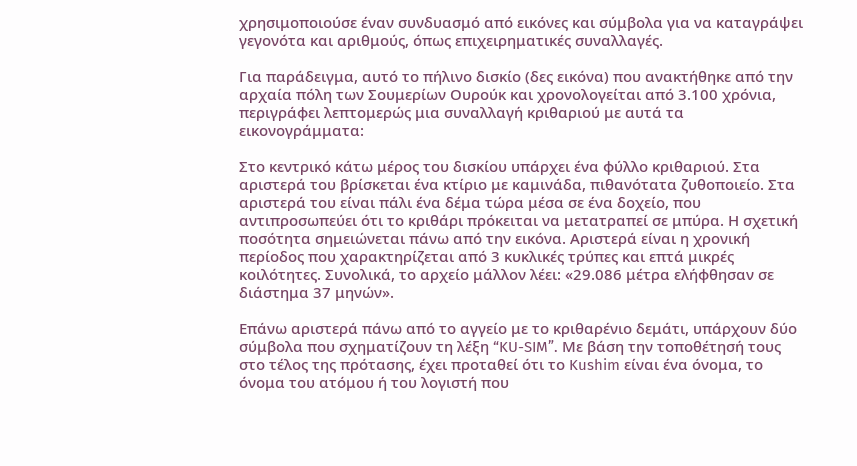χρησιμοποιούσε έναν συνδυασμό από εικόνες και σύμβολα για να καταγράψει γεγονότα και αριθμούς, όπως επιχειρηματικές συναλλαγές.

Για παράδειγμα, αυτό το πήλινο δισκίο (δες εικόνα) που ανακτήθηκε από την αρχαία πόλη των Σουμερίων Ουρούκ και χρονολογείται από 3.100 χρόνια, περιγράφει λεπτομερώς μια συναλλαγή κριθαριού με αυτά τα εικονογράμματα:

Στο κεντρικό κάτω μέρος του δισκίου υπάρχει ένα φύλλο κριθαριού. Στα αριστερά του βρίσκεται ένα κτίριο με καμινάδα, πιθανότατα ζυθοποιείο. Στα αριστερά του είναι πάλι ένα δέμα τώρα μέσα σε ένα δοχείο, που αντιπροσωπεύει ότι το κριθάρι πρόκειται να μετατραπεί σε μπύρα. Η σχετική ποσότητα σημειώνεται πάνω από την εικόνα. Αριστερά είναι η χρονική περίοδος που χαρακτηρίζεται από 3 κυκλικές τρύπες και επτά μικρές κοιλότητες. Συνολικά, το αρχείο μάλλον λέει: «29.086 μέτρα ελήφθησαν σε διάστημα 37 μηνών».

Επάνω αριστερά πάνω από το αγγείο με το κριθαρένιο δεμάτι, υπάρχουν δύο σύμβολα που σχηματίζουν τη λέξη “KU-SIM”. Με βάση την τοποθέτησή τους στο τέλος της πρότασης, έχει προταθεί ότι το Kushim είναι ένα όνομα, το όνομα του ατόμου ή του λογιστή που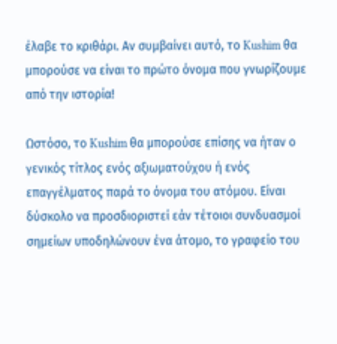έλαβε το κριθάρι. Αν συμβαίνει αυτό, το Kushim θα μπορούσε να είναι το πρώτο όνομα που γνωρίζουμε από την ιστορία!

Ωστόσο, το Kushim θα μπορούσε επίσης να ήταν ο γενικός τίτλος ενός αξιωματούχου ή ενός επαγγέλματος παρά το όνομα του ατόμου. Είναι δύσκολο να προσδιοριστεί εάν τέτοιοι συνδυασμοί σημείων υποδηλώνουν ένα άτομο, το γραφείο του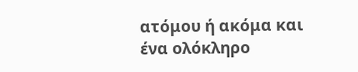ατόμου ή ακόμα και ένα ολόκληρο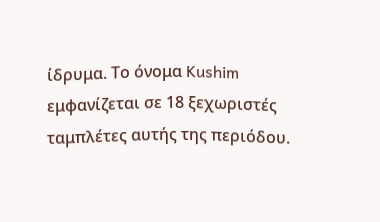ίδρυμα. Το όνομα Kushim εμφανίζεται σε 18 ξεχωριστές ταμπλέτες αυτής της περιόδου.